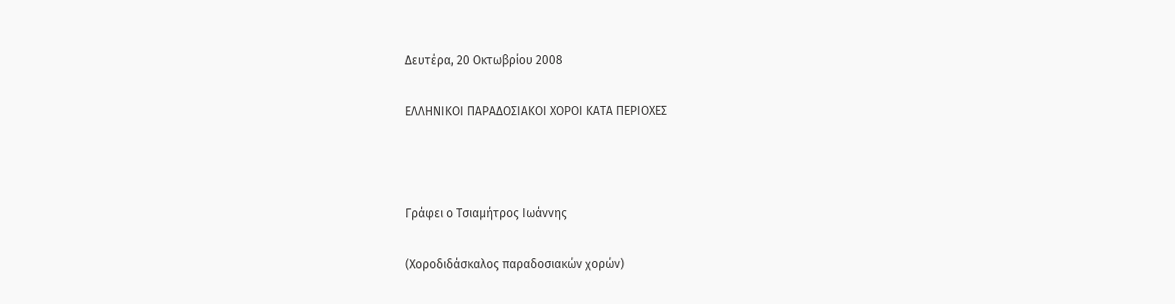Δευτέρα, 20 Οκτωβρίου 2008

ΕΛΛΗΝΙΚΟΙ ΠΑΡΑΔΟΣΙΑΚΟΙ ΧΟΡΟΙ ΚΑΤΑ ΠΕΡΙΟΧΕΣ



Γράφει ο Τσιαμήτρος Ιωάννης

(Χοροδιδάσκαλος παραδοσιακών χορών)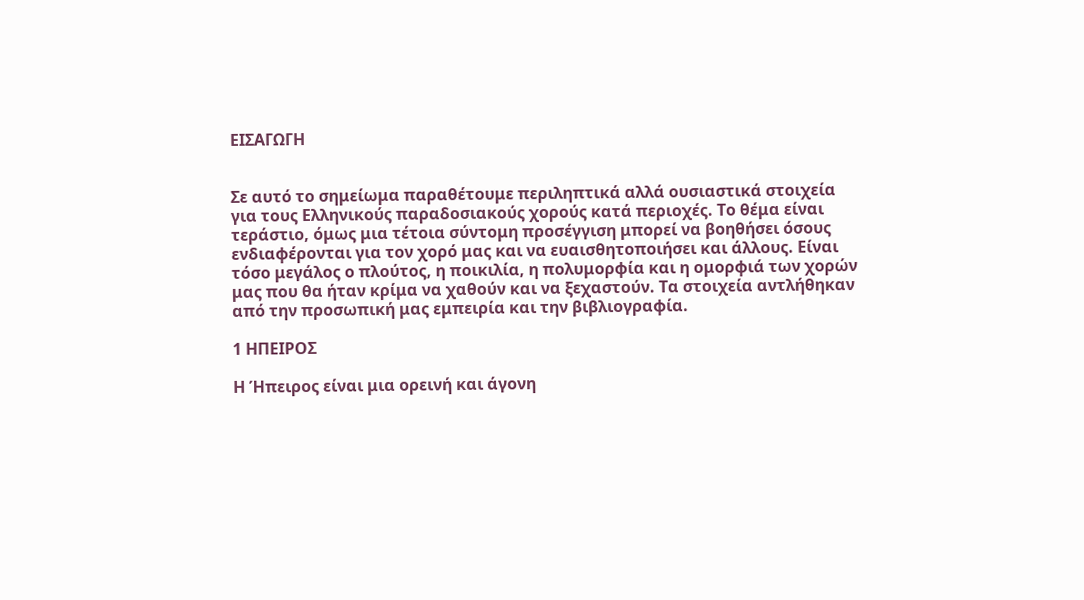ΕΙΣΑΓΩΓΗ


Σε αυτό το σημείωμα παραθέτουμε περιληπτικά αλλά ουσιαστικά στοιχεία για τους Ελληνικούς παραδοσιακούς χορούς κατά περιοχές. Το θέμα είναι τεράστιο, όμως μια τέτοια σύντομη προσέγγιση μπορεί να βοηθήσει όσους ενδιαφέρονται για τον χορό μας και να ευαισθητοποιήσει και άλλους. Είναι τόσο μεγάλος ο πλούτος, η ποικιλία, η πολυμορφία και η ομορφιά των χορών μας που θα ήταν κρίμα να χαθούν και να ξεχαστούν. Τα στοιχεία αντλήθηκαν από την προσωπική μας εμπειρία και την βιβλιογραφία.

1 ΗΠΕΙΡΟΣ

Η Ήπειρος είναι μια ορεινή και άγονη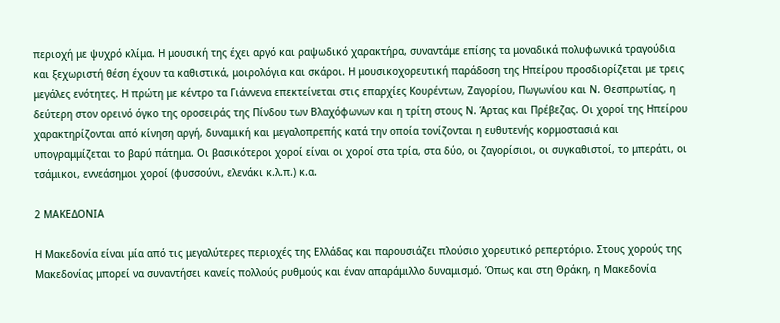περιοχή με ψυχρό κλίμα. Η μουσική της έχει αργό και ραψωδικό χαρακτήρα, συναντάμε επίσης τα μοναδικά πολυφωνικά τραγούδια και ξεχωριστή θέση έχουν τα καθιστικά, μοιρολόγια και σκάροι. Η μουσικοχορευτική παράδοση της Ηπείρου προσδιορίζεται με τρεις μεγάλες ενότητες. Η πρώτη με κέντρο τα Γιάννενα επεκτείνεται στις επαρχίες Κουρέντων, Ζαγορίου, Πωγωνίου και Ν. Θεσπρωτίας, η δεύτερη στον ορεινό όγκο της οροσειράς της Πίνδου των Βλαχόφωνων και η τρίτη στους Ν. Άρτας και Πρέβεζας. Οι χοροί της Ηπείρου χαρακτηρίζονται από κίνηση αργή, δυναμική και μεγαλοπρεπής κατά την οποία τονίζονται η ευθυτενής κορμοστασιά και υπογραμμίζεται το βαρύ πάτημα. Οι βασικότεροι χοροί είναι οι χοροί στα τρία, στα δύο, οι ζαγορίσιοι, οι συγκαθιστοί, το μπεράτι, οι τσάμικοι, εννεάσημοι χοροί (φυσσούνι, ελενάκι κ.λ.π.) κ.α.

2 ΜΑΚΕΔΟΝΙΑ

Η Μακεδονία είναι μία από τις μεγαλύτερες περιοχές της Ελλάδας και παρουσιάζει πλούσιο χορευτικό ρεπερτόριο. Στους χορούς της Μακεδονίας μπορεί να συναντήσει κανείς πολλούς ρυθμούς και έναν απαράμιλλο δυναμισμό. Όπως και στη Θράκη, η Μακεδονία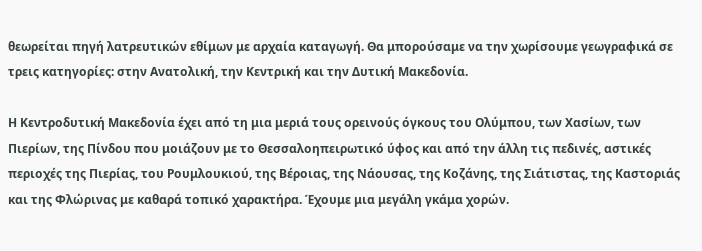θεωρείται πηγή λατρευτικών εθίμων με αρχαία καταγωγή. Θα μπορούσαμε να την χωρίσουμε γεωγραφικά σε τρεις κατηγορίες: στην Ανατολική, την Κεντρική και την Δυτική Μακεδονία.

Η Κεντροδυτική Μακεδονία έχει από τη μια μεριά τους ορεινούς όγκους του Ολύμπου, των Χασίων, των Πιερίων, της Πίνδου που μοιάζουν με το Θεσσαλοηπειρωτικό ύφος και από την άλλη τις πεδινές, αστικές περιοχές της Πιερίας, του Ρουμλουκιού, της Βέροιας, της Νάουσας, της Κοζάνης, της Σιάτιστας, της Καστοριάς και της Φλώρινας με καθαρά τοπικό χαρακτήρα. Έχουμε μια μεγάλη γκάμα χορών.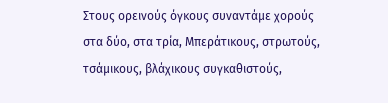Στους ορεινούς όγκους συναντάμε χορούς στα δύο, στα τρία, Μπεράτικους, στρωτούς, τσάμικους, βλάχικους συγκαθιστούς,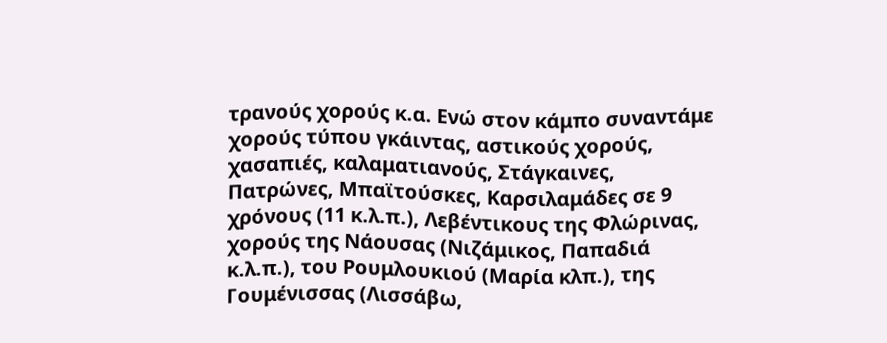τρανούς χορούς κ.α. Ενώ στον κάμπο συναντάμε χορούς τύπου γκάιντας, αστικούς χορούς, χασαπιές, καλαματιανούς, Στάγκαινες, Πατρώνες, Μπαϊτούσκες, Καρσιλαμάδες σε 9 χρόνους (11 κ.λ.π.), Λεβέντικους της Φλώρινας, χορούς της Νάουσας (Νιζάμικος, Παπαδιά κ.λ.π.), του Ρουμλουκιού (Μαρία κλπ.), της Γουμένισσας (Λισσάβω,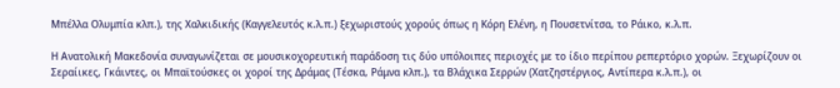Μπέλλα Ολυμπία κλπ.), της Χαλκιδικής (Καγγελευτός κ.λ.π.) ξεχωριστούς χορούς όπως η Κόρη Ελένη, η Πουσετνίτσα, το Ράικο, κ.λ.π.

Η Ανατολική Μακεδονία συναγωνίζεται σε μουσικοχορευτική παράδοση τις δύο υπόλοιπες περιοχές με το ίδιο περίπου ρεπερτόριο χορών. Ξεχωρίζουν οι Σεραίικες, Γκάιντες, οι Μπαϊτούσκες οι χοροί της Δράμας (Τέσκα, Ράμνα κλπ.), τα Βλάχικα Σερρών (Χατζηστέργιος, Αντίπερα κ.λ.π.), οι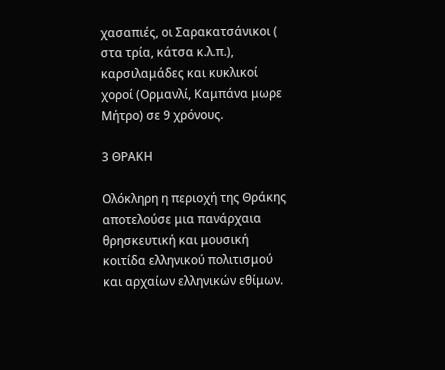χασαπιές, οι Σαρακατσάνικοι ( στα τρία, κάτσα κ.λ.π.), καρσιλαμάδες και κυκλικοί χοροί (Ορμανλί, Καμπάνα μωρε Μήτρο) σε 9 χρόνους.

3 ΘΡΑΚΗ

Ολόκληρη η περιοχή της Θράκης αποτελούσε μια πανάρχαια θρησκευτική και μουσική κοιτίδα ελληνικού πολιτισμού και αρχαίων ελληνικών εθίμων.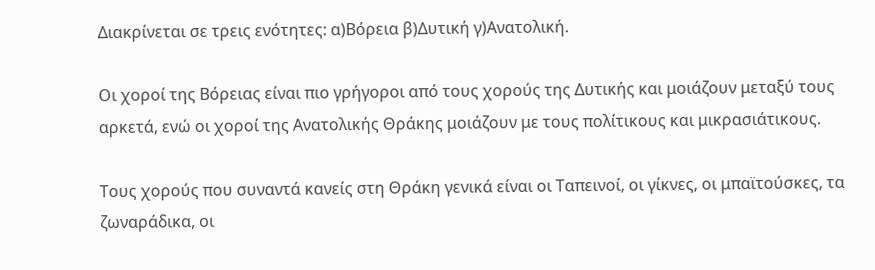Διακρίνεται σε τρεις ενότητες: α)Βόρεια β)Δυτική γ)Ανατολική.

Οι χοροί της Βόρειας είναι πιο γρήγοροι από τους χορούς της Δυτικής και μοιάζουν μεταξύ τους αρκετά, ενώ οι χοροί της Ανατολικής Θράκης μοιάζουν με τους πολίτικους και μικρασιάτικους.

Τους χορούς που συναντά κανείς στη Θράκη γενικά είναι οι Ταπεινοί, οι γίκνες, οι μπαϊτούσκες, τα ζωναράδικα, οι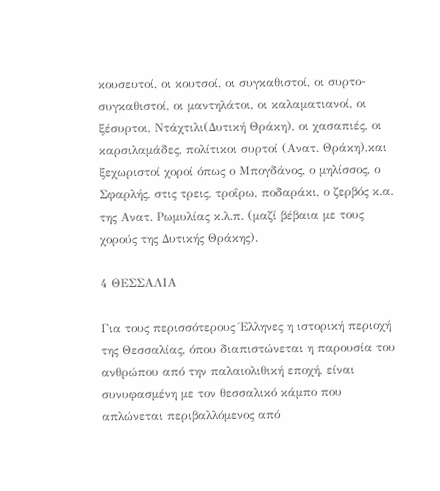κουσευτοί, οι κουτσοί, οι συγκαθιστοί, οι συρτο-συγκαθιστοί, οι μαντηλάτοι, οι καλαματιανοί, οι ξέσυρτοι, Ντάχτιλι(Δυτική Θράκη), οι χασαπιές, οι καρσιλαμάδες, πολίτικοι συρτοί (Ανατ. Θράκη),και ξεχωριστοί χοροί όπως ο Μπογδάνος, ο μηλίσσος, ο Σφαρλής, στις τρεις, τροΐρω, ποδαράκι, ο ζερβός κ.α. της Ανατ. Ρωμυλίας κ.λ.π. (μαζί βέβαια με τους χορούς της Δυτικής Θράκης).

4 ΘΕΣΣΑΛΙΑ

Για τους περισσότερους Έλληνες η ιστορική περιοχή της Θεσσαλίας, όπου διαπιστώνεται η παρουσία του ανθρώπου από την παλαιολιθική εποχή, είναι συνυφασμένη με τον θεσσαλικό κάμπο που απλώνεται περιβαλλόμενος από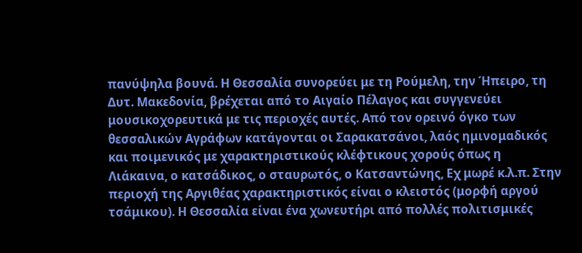πανύψηλα βουνά. Η Θεσσαλία συνορεύει με τη Ρούμελη, την Ήπειρο, τη Δυτ. Μακεδονία, βρέχεται από το Αιγαίο Πέλαγος και συγγενεύει μουσικοχορευτικά με τις περιοχές αυτές. Από τον ορεινό όγκο των θεσσαλικών Αγράφων κατάγονται οι Σαρακατσάνοι, λαός ημινομαδικός και ποιμενικός με χαρακτηριστικούς κλέφτικους χορούς όπως η Λιάκαινα, ο κατσάδικος, ο σταυρωτός, ο Κατσαντώνης, Εχ μωρέ κ.λ.π. Στην περιοχή της Αργιθέας χαρακτηριστικός είναι ο κλειστός (μορφή αργού τσάμικου). Η Θεσσαλία είναι ένα χωνευτήρι από πολλές πολιτισμικές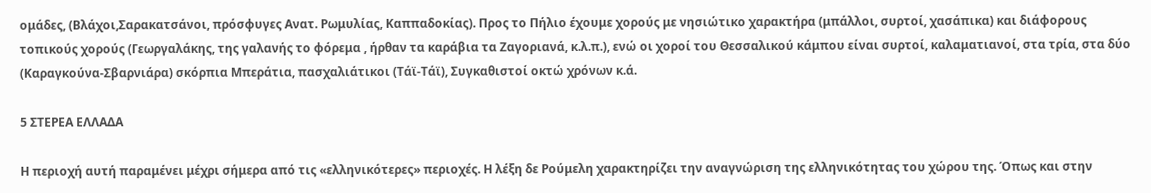ομάδες, (Βλάχοι,Σαρακατσάνοι, πρόσφυγες Ανατ. Ρωμυλίας, Καππαδοκίας). Προς το Πήλιο έχουμε χορούς με νησιώτικο χαρακτήρα (μπάλλοι, συρτοί, χασάπικα) και διάφορους τοπικούς χορούς (Γεωργαλάκης, της γαλανής το φόρεμα , ήρθαν τα καράβια τα Ζαγοριανά, κ.λ.π.), ενώ οι χοροί του Θεσσαλικού κάμπου είναι συρτοί, καλαματιανοί, στα τρία, στα δύο (Καραγκούνα-Σβαρνιάρα) σκόρπια Μπεράτια, πασχαλιάτικοι (Τάϊ-Τάϊ), Συγκαθιστοί οκτώ χρόνων κ.ά.

5 ΣΤΕΡΕΑ ΕΛΛΑΔΑ

Η περιοχή αυτή παραμένει μέχρι σήμερα από τις «ελληνικότερες» περιοχές. Η λέξη δε Ρούμελη χαρακτηρίζει την αναγνώριση της ελληνικότητας του χώρου της. Όπως και στην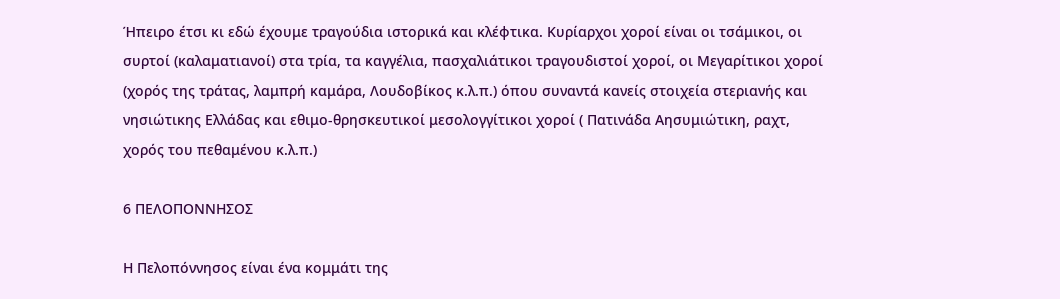Ήπειρο έτσι κι εδώ έχουμε τραγούδια ιστορικά και κλέφτικα. Κυρίαρχοι χοροί είναι οι τσάμικοι, οι συρτοί (καλαματιανοί) στα τρία, τα καγγέλια, πασχαλιάτικοι τραγουδιστοί χοροί, οι Μεγαρίτικοι χοροί (χορός της τράτας, λαμπρή καμάρα, Λουδοβίκος κ.λ.π.) όπου συναντά κανείς στοιχεία στεριανής και νησιώτικης Ελλάδας και εθιμο-θρησκευτικοί μεσολογγίτικοι χοροί ( Πατινάδα Αησυμιώτικη, ραχτ, χορός του πεθαμένου κ.λ.π.)

6 ΠΕΛΟΠΟΝΝΗΣΟΣ

Η Πελοπόννησος είναι ένα κομμάτι της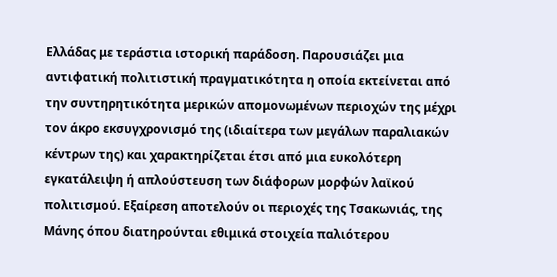Ελλάδας με τεράστια ιστορική παράδοση. Παρουσιάζει μια αντιφατική πολιτιστική πραγματικότητα η οποία εκτείνεται από την συντηρητικότητα μερικών απομονωμένων περιοχών της μέχρι τον άκρο εκσυγχρονισμό της (ιδιαίτερα των μεγάλων παραλιακών κέντρων της) και χαρακτηρίζεται έτσι από μια ευκολότερη εγκατάλειψη ή απλούστευση των διάφορων μορφών λαϊκού πολιτισμού. Εξαίρεση αποτελούν οι περιοχές της Τσακωνιάς, της Μάνης όπου διατηρούνται εθιμικά στοιχεία παλιότερου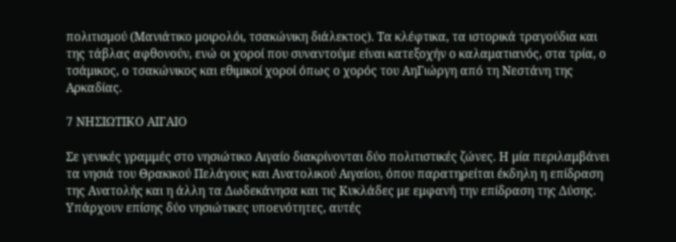πολιτισμού (Μανιάτικο μοιρολόι, τσακώνικη διάλεκτος). Τα κλέφτικα, τα ιστορικά τραγούδια και της τάβλας αφθονούν, ενώ οι χοροί που συναντούμε είναι κατεξοχήν ο καλαματιανός, στα τρία, ο τσάμικος, ο τσακώνικος και εθιμικοί χοροί όπως ο χορός του ΑηΓιώργη από τη Νεστάνη της Αρκαδίας.

7 ΝΗΣΙΩΤΙΚΟ ΑΙΓΑΙΟ

Σε γενικές γραμμές στο νησιώτικο Αιγαίο διακρίνονται δύο πολιτιστικές ζώνες. Η μία περιλαμβάνει τα νησιά του Θρακικού Πελάγους και Ανατολικού Αιγαίου, όπου παρατηρείται έκδηλη η επίδραση της Ανατολής και η άλλη τα Δωδεκάνησα και τις Κυκλάδες με εμφανή την επίδραση της Δύσης. Υπάρχουν επίσης δύο νησιώτικες υποενότητες, αυτές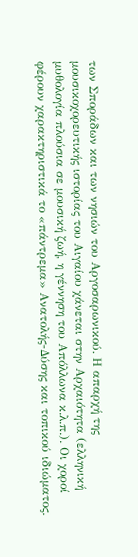των Σποράδων και των νησιών του Αργοσαρωνικού. Η απαρχή της μουσικοχορευτικής ιστορίας του Αιγαίου χάνεται στην Αρχαιότητα (ελληνική μυθολογία πλούσια σε μουσική ζωή, η γέννηση του Απόλλωνα κ.λ.π.). Οι χοροί φέρουν χαρακτηριστικά το «πάντρεμα» Ανατολής-Δύσης και τοπικού ιδιώματος.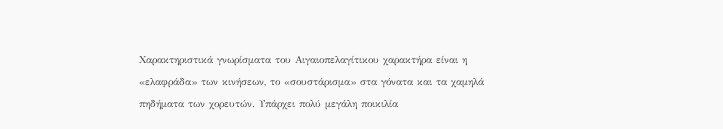Χαρακτηριστικά γνωρίσματα του Αιγαιοπελαγίτικου χαρακτήρα είναι η «ελαφράδα» των κινήσεων, το «σουστάρισμα» στα γόνατα και τα χαμηλά πηδήματα των χορευτών. Υπάρχει πολύ μεγάλη ποικιλία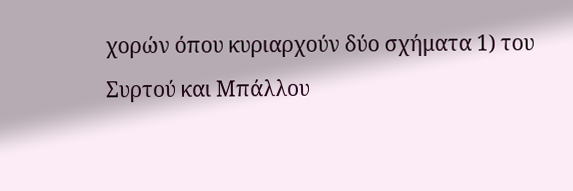χορών όπου κυριαρχούν δύο σχήματα 1) του Συρτού και Μπάλλου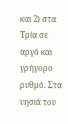και 2) στα Τρία σε αργό και γρήγορο ρυθμό. Στα νησιά του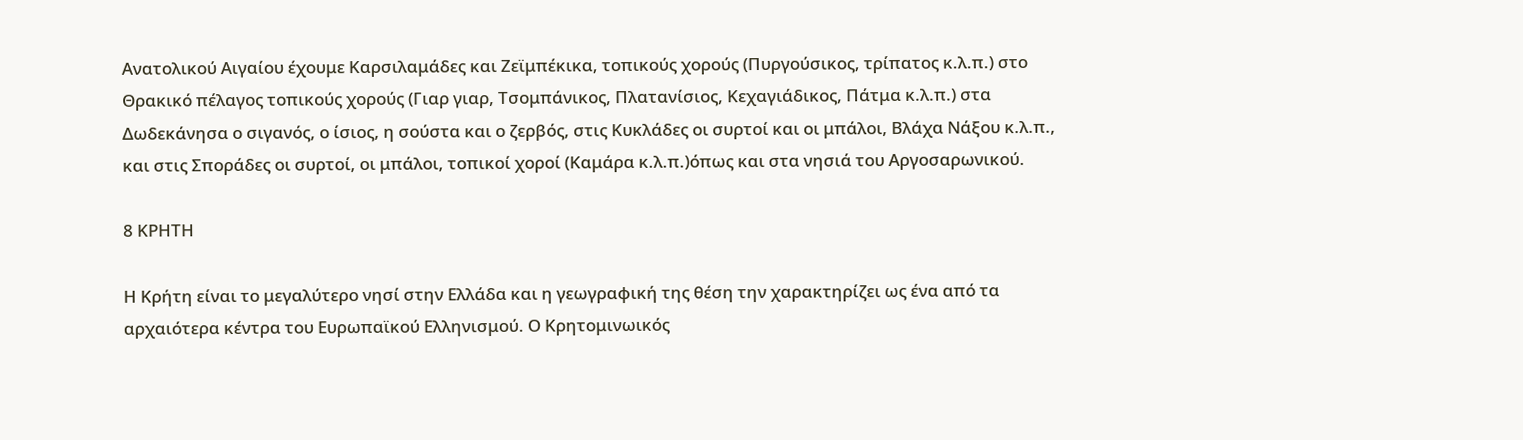Ανατολικού Αιγαίου έχουμε Καρσιλαμάδες και Ζεϊμπέκικα, τοπικούς χορούς (Πυργούσικος, τρίπατος κ.λ.π.) στο Θρακικό πέλαγος τοπικούς χορούς (Γιαρ γιαρ, Τσομπάνικος, Πλατανίσιος, Κεχαγιάδικος, Πάτμα κ.λ.π.) στα Δωδεκάνησα ο σιγανός, ο ίσιος, η σούστα και ο ζερβός, στις Κυκλάδες οι συρτοί και οι μπάλοι, Βλάχα Νάξου κ.λ.π., και στις Σποράδες οι συρτοί, οι μπάλοι, τοπικοί χοροί (Καμάρα κ.λ.π.)όπως και στα νησιά του Αργοσαρωνικού.

8 ΚΡΗΤΗ

Η Κρήτη είναι το μεγαλύτερο νησί στην Ελλάδα και η γεωγραφική της θέση την χαρακτηρίζει ως ένα από τα αρχαιότερα κέντρα του Ευρωπαϊκού Ελληνισμού. Ο Κρητομινωικός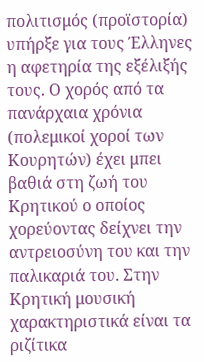πολιτισμός (προϊστορία) υπήρξε για τους Έλληνες η αφετηρία της εξέλιξής τους. Ο χορός από τα πανάρχαια χρόνια (πολεμικοί χοροί των Κουρητών) έχει μπει βαθιά στη ζωή του Κρητικού ο οποίος χορεύοντας δείχνει την αντρειοσύνη του και την παλικαριά του. Στην Κρητική μουσική χαρακτηριστικά είναι τα ριζίτικα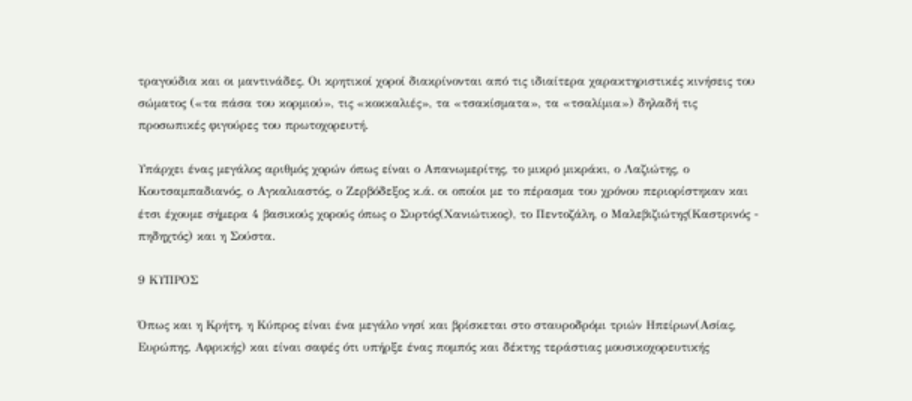τραγούδια και οι μαντινάδες. Οι κρητικοί χοροί διακρίνονται από τις ιδιαίτερα χαρακτηριστικές κινήσεις του σώματος («τα πάσα του κορμιού», τις «κοκκαλιές», τα «τσακίσματα», τα «τσαλίμια») δηλαδή τις προσωπικές φιγούρες του πρωτοχορευτή.

Υπάρχει ένας μεγάλος αριθμός χορών όπως είναι ο Απανωμερίτης, το μικρό μικράκι, ο Λαζιώτης, ο Κουτσαμπαδιανός, ο Αγκαλιαστός, ο Ζερβόδεξος κ.ά. οι οποίοι με το πέρασμα του χρόνου περιορίστηκαν και έτσι έχουμε σήμερα 4 βασικούς χορούς όπως ο Συρτός(Χανιώτικος), το Πεντοζάλη, ο Μαλεβιζιώτης(Καστρινός - πηδηχτός) και η Σούστα.

9 ΚΥΠΡΟΣ

Όπως και η Κρήτη, η Κύπρος είναι ένα μεγάλο νησί και βρίσκεται στο σταυροδρόμι τριών Ηπείρων(Ασίας, Ευρώπης, Αφρικής) και είναι σαφές ότι υπήρξε ένας πομπός και δέκτης τεράστιας μουσικοχορευτικής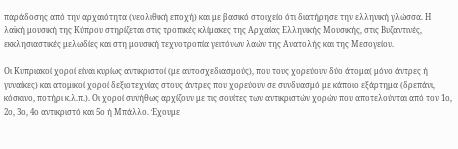παράδοσης από την αρχαιότητα (νεολιθική εποχή) και με βασικό στοιχείο ότι διατήρησε την ελληνική γλώσσα. Η λαϊκή μουσική της Κύπρου στηρίζεται στις τροπικές κλίμακες της Αρχαίας Ελληνικής Μουσικής, στις Βυζαντινές, εκκλησιαστικές μελωδίες και στη μουσική τεχνοτροπία γειτόνων λαών της Ανατολής και της Μεσογείου.

Οι Κυπριακοί χοροί είναι κυρίως αντικριστοί (με αυτοσχεδιασμούς), που τους χορεύουν δύο άτομα( μόνο άντρες ή γυναίκες) και ατομικοί χοροί δεξιοτεχνίας στους άντρες που χορεύουν σε συνδυασμό με κάποιο εξάρτημα (δρεπάνι, κόσκινο, ποτήρι κ.λ.π.). Οι χοροί συνήθως αρχίζουν με τις σουίτες των αντικριστών χορών που αποτελούνται από τον 1ο, 2ο, 3ο, 4ο αντικριστό και 5ο ή Μπάλλο. Έχουμε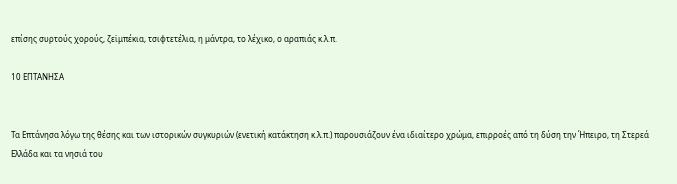επίσης συρτούς χορούς, ζεϊμπέκια, τσιφτετέλια, η μάντρα, το λέχικο, ο αραπιάς κ.λ.π.

10 ΕΠΤΑΝΗΣΑ


Τα Επτάνησα λόγω της θέσης και των ιστορικών συγκυριών (ενετική κατάκτηση κ.λ.π.) παρουσιάζουν ένα ιδιαίτερο χρώμα, επιρροές από τη δύση την Ήπειρο, τη Στερεά Ελλάδα και τα νησιά του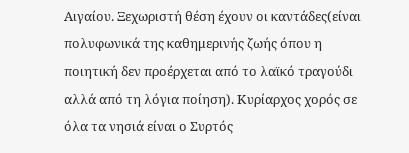Αιγαίου. Ξεχωριστή θέση έχουν οι καντάδες(είναι πολυφωνικά της καθημερινής ζωής όπου η ποιητική δεν προέρχεται από το λαϊκό τραγούδι αλλά από τη λόγια ποίηση). Κυρίαρχος χορός σε όλα τα νησιά είναι ο Συρτός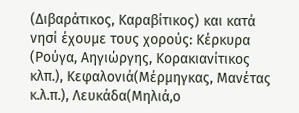(Διβαράτικος, Καραβίτικος) και κατά νησί έχουμε τους χορούς: Κέρκυρα (Ρούγα, Αηγιώργης, Κορακιανίτικος κλπ.), Κεφαλονιά(Μέρμηγκας, Μανέτας κ.λ.π.), Λευκάδα(Μηλιά,ο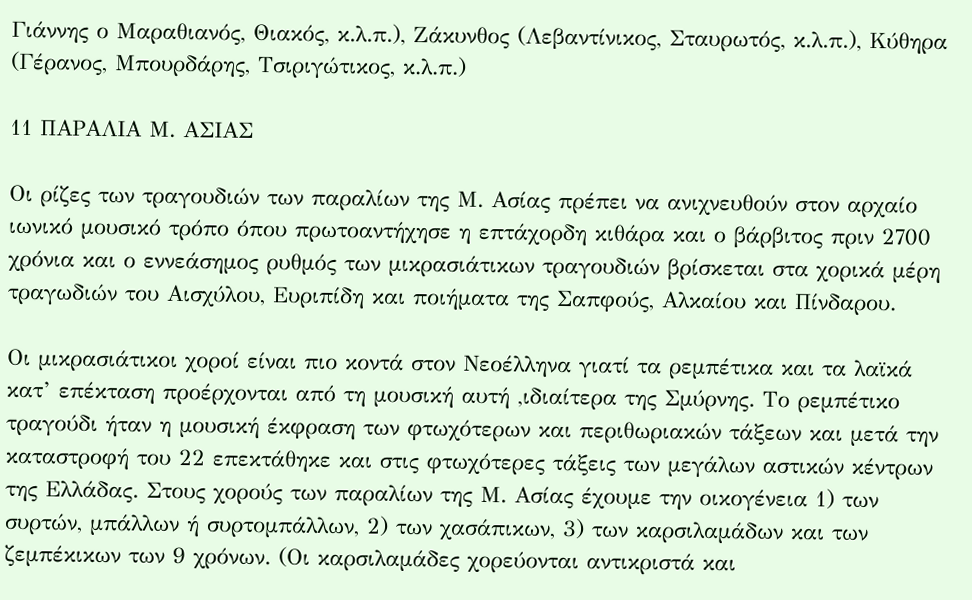Γιάννης ο Μαραθιανός, Θιακός, κ.λ.π.), Ζάκυνθος (Λεβαντίνικος, Σταυρωτός, κ.λ.π.), Κύθηρα (Γέρανος, Μπουρδάρης, Τσιριγώτικος, κ.λ.π.)

11 ΠΑΡΑΛΙΑ Μ. ΑΣΙΑΣ

Οι ρίζες των τραγουδιών των παραλίων της Μ. Ασίας πρέπει να ανιχνευθούν στον αρχαίο ιωνικό μουσικό τρόπο όπου πρωτοαντήχησε η επτάχορδη κιθάρα και ο βάρβιτος πριν 2700 χρόνια και ο εννεάσημος ρυθμός των μικρασιάτικων τραγουδιών βρίσκεται στα χορικά μέρη τραγωδιών του Αισχύλου, Ευριπίδη και ποιήματα της Σαπφούς, Αλκαίου και Πίνδαρου.

Οι μικρασιάτικοι χοροί είναι πιο κοντά στον Νεοέλληνα γιατί τα ρεμπέτικα και τα λαϊκά κατ’ επέκταση προέρχονται από τη μουσική αυτή ,ιδιαίτερα της Σμύρνης. Το ρεμπέτικο τραγούδι ήταν η μουσική έκφραση των φτωχότερων και περιθωριακών τάξεων και μετά την καταστροφή του 22 επεκτάθηκε και στις φτωχότερες τάξεις των μεγάλων αστικών κέντρων της Ελλάδας. Στους χορούς των παραλίων της Μ. Ασίας έχουμε την οικογένεια 1) των συρτών, μπάλλων ή συρτομπάλλων, 2) των χασάπικων, 3) των καρσιλαμάδων και των ζεμπέκικων των 9 χρόνων. (Οι καρσιλαμάδες χορεύονται αντικριστά και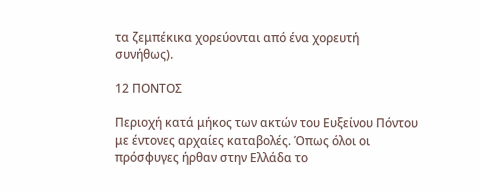τα ζεμπέκικα χορεύονται από ένα χορευτή συνήθως).

12 ΠΟΝΤΟΣ

Περιοχή κατά μήκος των ακτών του Ευξείνου Πόντου με έντονες αρχαίες καταβολές. Όπως όλοι οι πρόσφυγες ήρθαν στην Ελλάδα το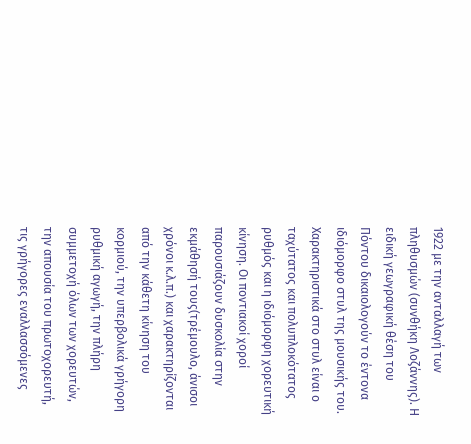1922 με την ανταλλαγή των πληθυσμών (συνθήκη Λοζάννης). Η ειδική γεωγραφική θέση του Πόντου δικαιολογούν το έντονα ιδιόμορφο στυλ της μουσικής του. Χαρακτηριστικά στο στυλ είναι ο ταχύτατος και πολυπλοκότατος ρυθμός και η ιδιόμορφη χορευτική κίνηση. Οι ποντιακοί χοροί παρουσιάζουν δυσκολία στην εκμάθησή τους(τρέμουλο, άνισοι χρόνοι κ.λ.π.) και χαρακτηρίζονται από την κάθετη κίνηση του κορμιού, την υπερβολικά γρήγορη ρυθμική αγωγή, την πλήρη συμμετοχή όλων των χορευτών, την απουσία του πρωτοχορευτή, τις γρήγορες εναλλασσόμενες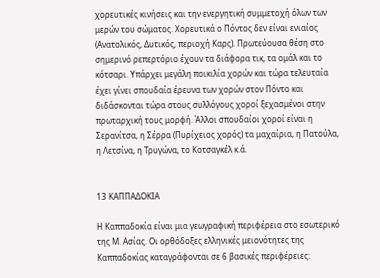χορευτικές κινήσεις και την ενεργητική συμμετοχή όλων των μερών του σώματος. Χορευτικά ο Πόντος δεν είναι ενιαίος (Ανατολικός, Δυτικός, περιοχή Καρς). Πρωτεύουσα θέση στο σημερινό ρεπερτόριο έχουν τα διάφορα τικ, τα ομάλ και το κότσαρι. Υπάρχει μεγάλη ποικιλία χορών και τώρα τελευταία έχει γίνει σπουδαία έρευνα των χορών στον Πόντο και διδάσκονται τώρα στους συλλόγους χοροί ξεχασμένοι στην πρωταρχική τους μορφή. Άλλοι σπουδαίοι χοροί είναι η Σερανίτσα, η Σέρρα (Πυρίχειος χορός) τα μαχαίρια, η Πατούλα, η Λετσίνα, η Τρυγώνα, το Κοτσαγκέλ κ.ά.


13 ΚΑΠΠΑΔΟΚΙΑ

Η Καππαδοκία είναι μια γεωγραφική περιφέρεια στο εσωτερικό της Μ. Ασίας. Οι ορθόδοξες ελληνικές μειονότητες της Καππαδοκίας καταγράφονται σε 6 βασικές περιφέρειες: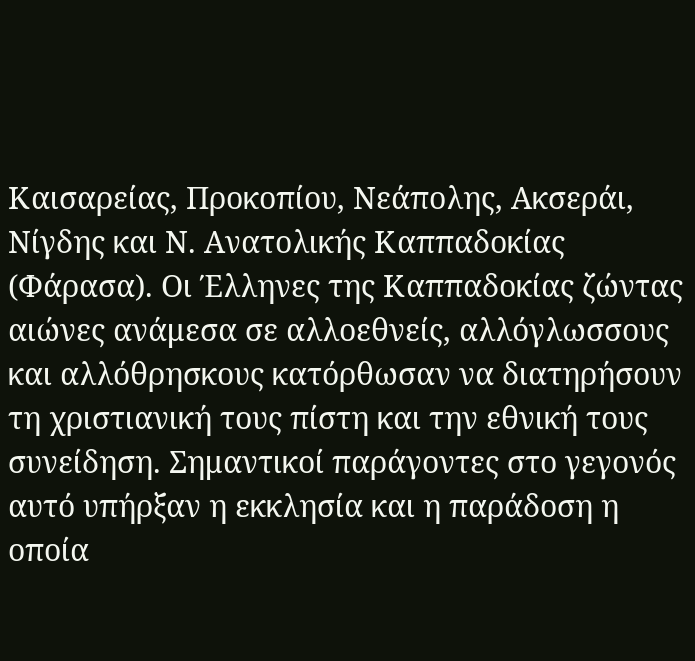Καισαρείας, Προκοπίου, Νεάπολης, Ακσεράι, Νίγδης και Ν. Ανατολικής Καππαδοκίας (Φάρασα). Οι Έλληνες της Καππαδοκίας ζώντας αιώνες ανάμεσα σε αλλοεθνείς, αλλόγλωσσους και αλλόθρησκους κατόρθωσαν να διατηρήσουν τη χριστιανική τους πίστη και την εθνική τους συνείδηση. Σημαντικοί παράγοντες στο γεγονός αυτό υπήρξαν η εκκλησία και η παράδοση η οποία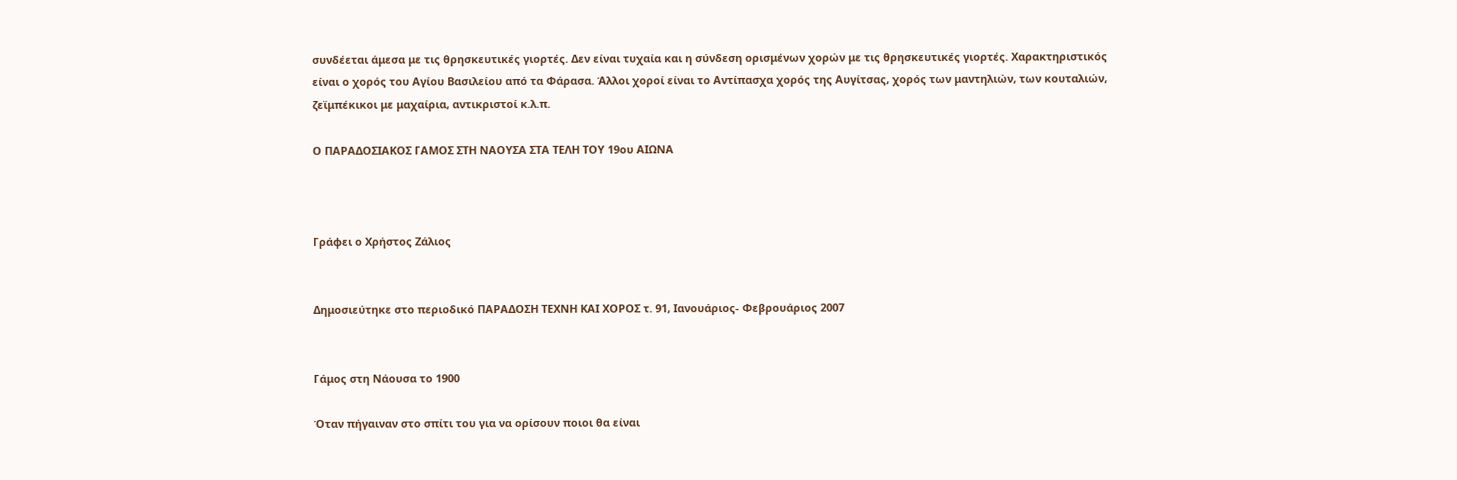συνδέεται άμεσα με τις θρησκευτικές γιορτές. Δεν είναι τυχαία και η σύνδεση ορισμένων χορών με τις θρησκευτικές γιορτές. Χαρακτηριστικός είναι ο χορός του Αγίου Βασιλείου από τα Φάρασα. Άλλοι χοροί είναι το Αντίπασχα χορός της Αυγίτσας, χορός των μαντηλιών, των κουταλιών, ζεϊμπέκικοι με μαχαίρια, αντικριστοί κ.λ.π.

Ο ΠΑΡΑΔΟΣΙΑΚΟΣ ΓΑΜΟΣ ΣΤΗ ΝΑΟΥΣΑ ΣΤΑ ΤΕΛΗ ΤΟΥ 19ου ΑΙΩΝΑ



Γράφει ο Χρήστος Ζάλιος


Δημοσιεύτηκε στο περιοδικό ΠΑΡΑΔΟΣΗ ΤΕΧΝΗ ΚΑΙ ΧΟΡΟΣ τ. 91, Ιανουάριος- Φεβρουάριος 2007


Γάμος στη Νάουσα το 1900

Όταν πήγαιναν στο σπίτι του για να ορίσουν ποιοι θα είναι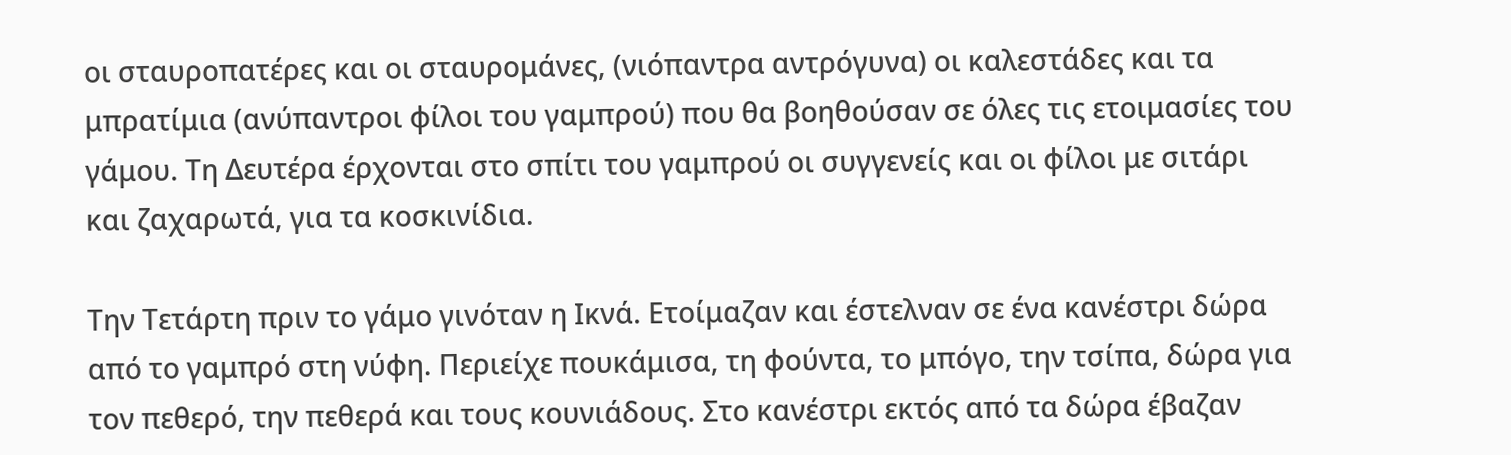οι σταυροπατέρες και οι σταυρομάνες, (νιόπαντρα αντρόγυνα) οι καλεστάδες και τα μπρατίμια (ανύπαντροι φίλοι του γαμπρού) που θα βοηθούσαν σε όλες τις ετοιμασίες του γάμου. Τη Δευτέρα έρχονται στο σπίτι του γαμπρού οι συγγενείς και οι φίλοι με σιτάρι και ζαχαρωτά, για τα κοσκινίδια.

Την Τετάρτη πριν το γάμο γινόταν η Ικνά. Ετοίμαζαν και έστελναν σε ένα κανέστρι δώρα από το γαμπρό στη νύφη. Περιείχε πουκάμισα, τη φούντα, το μπόγο, την τσίπα, δώρα για τον πεθερό, την πεθερά και τους κουνιάδους. Στο κανέστρι εκτός από τα δώρα έβαζαν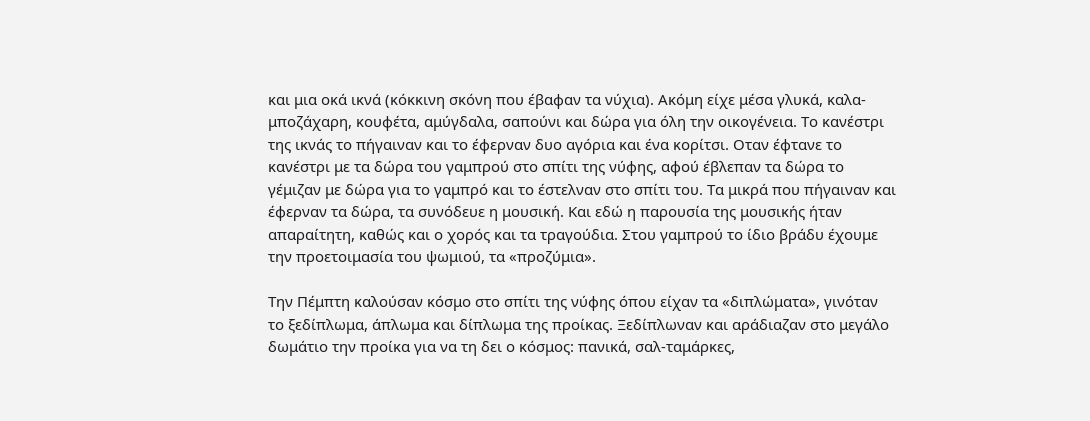και μια οκά ικνά (κόκκινη σκόνη που έβαφαν τα νύχια). Ακόμη είχε μέσα γλυκά, καλα-μποζάχαρη, κουφέτα, αμύγδαλα, σαπούνι και δώρα για όλη την οικογένεια. Το κανέστρι της ικνάς το πήγαιναν και το έφερναν δυο αγόρια και ένα κορίτσι. Οταν έφτανε το κανέστρι με τα δώρα του γαμπρού στο σπίτι της νύφης, αφού έβλεπαν τα δώρα το γέμιζαν με δώρα για το γαμπρό και το έστελναν στο σπίτι του. Τα μικρά που πήγαιναν και έφερναν τα δώρα, τα συνόδευε η μουσική. Και εδώ η παρουσία της μουσικής ήταν απαραίτητη, καθώς και ο χορός και τα τραγούδια. Στου γαμπρού το ίδιο βράδυ έχουμε την προετοιμασία του ψωμιού, τα «προζύμια».

Την Πέμπτη καλούσαν κόσμο στο σπίτι της νύφης όπου είχαν τα «διπλώματα», γινόταν το ξεδίπλωμα, άπλωμα και δίπλωμα της προίκας. Ξεδίπλωναν και αράδιαζαν στο μεγάλο δωμάτιο την προίκα για να τη δει ο κόσμος: πανικά, σαλ-ταμάρκες,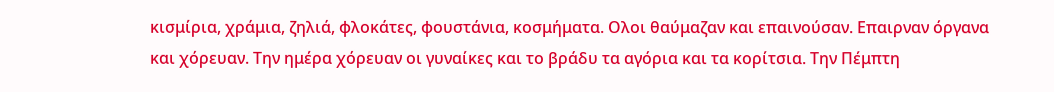κισμίρια, χράμια, ζηλιά, φλοκάτες, φουστάνια, κοσμήματα. Ολοι θαύμαζαν και επαινούσαν. Επαιρναν όργανα και χόρευαν. Την ημέρα χόρευαν οι γυναίκες και το βράδυ τα αγόρια και τα κορίτσια. Την Πέμπτη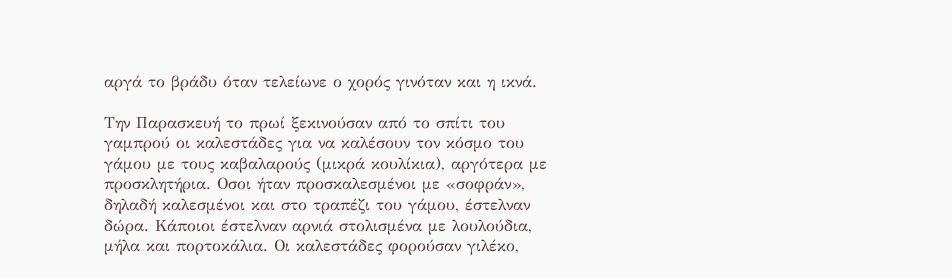αργά το βράδυ όταν τελείωνε ο χορός γινόταν και η ικνά.

Την Παρασκευή το πρωί ξεκινούσαν από το σπίτι του γαμπρού οι καλεστάδες για να καλέσουν τον κόσμο του γάμου με τους καβαλαρούς (μικρά κουλίκια), αργότερα με προσκλητήρια. Οσοι ήταν προσκαλεσμένοι με «σοφράν», δηλαδή καλεσμένοι και στο τραπέζι του γάμου, έστελναν δώρα. Κάποιοι έστελναν αρνιά στολισμένα με λουλούδια, μήλα και πορτοκάλια. Οι καλεστάδες φορούσαν γιλέκο,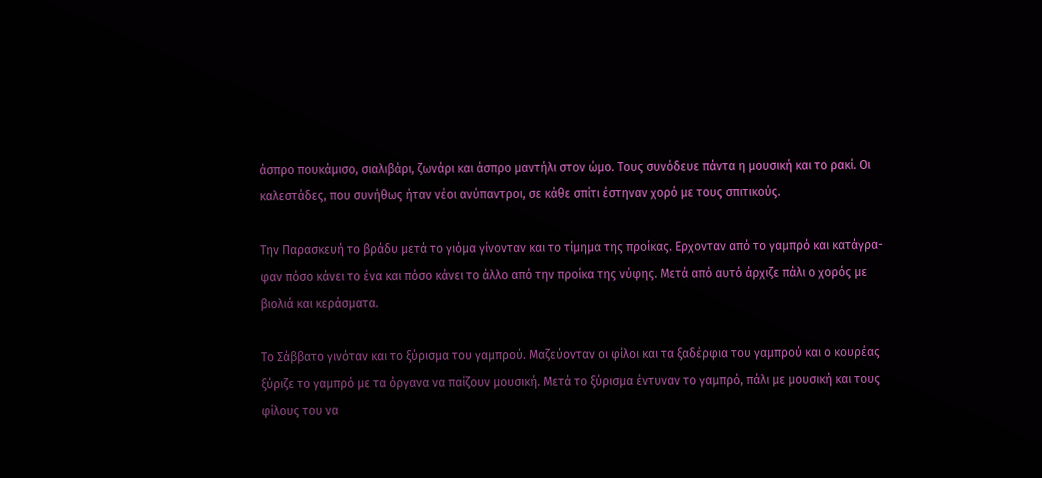άσπρο πουκάμισο, σιαλιβάρι, ζωνάρι και άσπρο μαντήλι στον ώμο. Τους συνόδευε πάντα η μουσική και το ρακί. Οι καλεστάδες, που συνήθως ήταν νέοι ανύπαντροι, σε κάθε σπίτι έστηναν χορό με τους σπιτικούς.

Την Παρασκευή το βράδυ μετά το γιόμα γίνονταν και το τίμημα της προίκας. Ερχονταν από το γαμπρό και κατάγρα-φαν πόσο κάνει το ένα και πόσο κάνει το άλλο από την προίκα της νύφης. Μετά από αυτό άρχιζε πάλι ο χορός με βιολιά και κεράσματα.

Το Σάββατο γινόταν και το ξύρισμα του γαμπρού. Μαζεύονταν οι φίλοι και τα ξαδέρφια του γαμπρού και ο κουρέας ξύριζε το γαμπρό με τα όργανα να παίζουν μουσική. Μετά το ξύρισμα έντυναν το γαμπρό, πάλι με μουσική και τους φίλους του να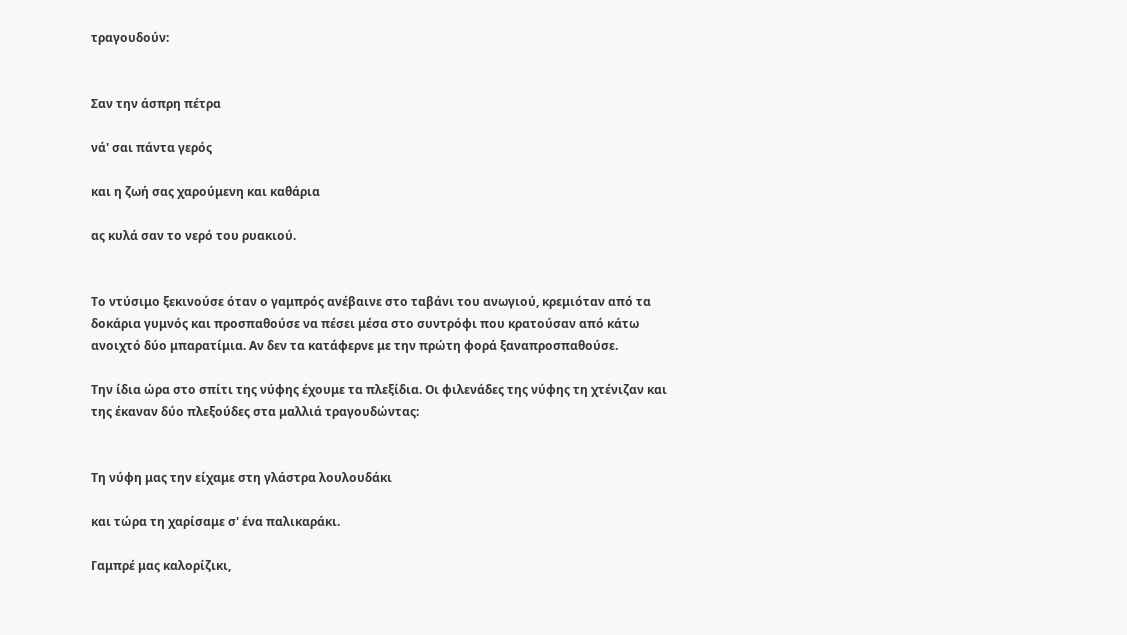τραγουδούν:


Σαν την άσπρη πέτρα

νά' σαι πάντα γερός

και η ζωή σας χαρούμενη και καθάρια

ας κυλά σαν το νερό του ρυακιού.


Το ντύσιμο ξεκινούσε όταν ο γαμπρός ανέβαινε στο ταβάνι του ανωγιού, κρεμιόταν από τα δοκάρια γυμνός και προσπαθούσε να πέσει μέσα στο συντρόφι που κρατούσαν από κάτω ανοιχτό δύο μπαρατίμια. Αν δεν τα κατάφερνε με την πρώτη φορά ξαναπροσπαθούσε.

Την ίδια ώρα στο σπίτι της νύφης έχουμε τα πλεξίδια. Οι φιλενάδες της νύφης τη χτένιζαν και της έκαναν δύο πλεξούδες στα μαλλιά τραγουδώντας:


Τη νύφη μας την είχαμε στη γλάστρα λουλουδάκι

και τώρα τη χαρίσαμε σ' ένα παλικαράκι.

Γαμπρέ μας καλορίζικι,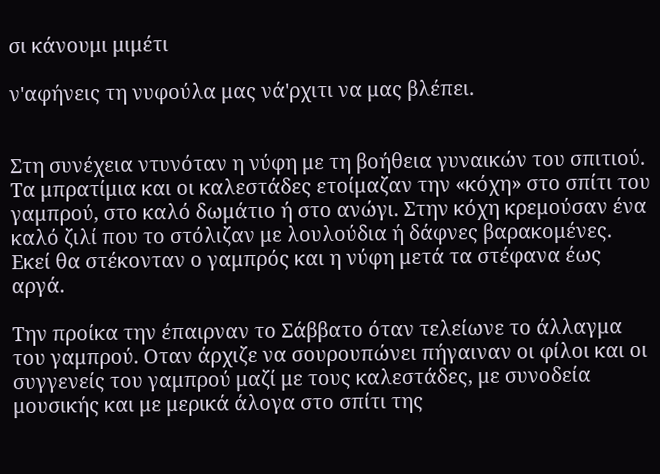σι κάνουμι μιμέτι

ν'αφήνεις τη νυφούλα μας νά'ρχιτι να μας βλέπει.


Στη συνέχεια ντυνόταν η νύφη με τη βοήθεια γυναικών του σπιτιού. Τα μπρατίμια και οι καλεστάδες ετοίμαζαν την «κόχη» στο σπίτι του γαμπρού, στο καλό δωμάτιο ή στο ανώγι. Στην κόχη κρεμούσαν ένα καλό ζιλί που το στόλιζαν με λουλούδια ή δάφνες βαρακομένες. Εκεί θα στέκονταν ο γαμπρός και η νύφη μετά τα στέφανα έως αργά.

Την προίκα την έπαιρναν το Σάββατο όταν τελείωνε το άλλαγμα του γαμπρού. Οταν άρχιζε να σουρουπώνει πήγαιναν οι φίλοι και οι συγγενείς του γαμπρού μαζί με τους καλεστάδες, με συνοδεία μουσικής και με μερικά άλογα στο σπίτι της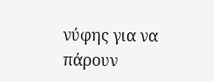νύφης για να πάρουν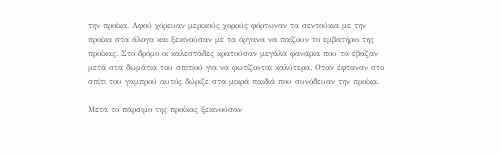την προίκα. Αφού χόρευαν μερικούς χορούς φόρτωναν τα σεντούκια με την προίκα στα άλογα και ξεκινούσαν με τα όργανα να παίζουν το εμβατήριο της προίκας. Στο δρόμο οι καλεστάδες κρατούσαν μεγάλα φανάρια που τα έβαζαν μετά στα δωμάτια του σπιτιού για να φωτίζονται καλύτερα. Οταν έφταναν στο σπίτι του γαμπρού αυτός δώριζε στα μικρά παιδιά που συνόδευαν την προίκα.

Μετά το πάρσιμο της προίκας ξεκινούσαν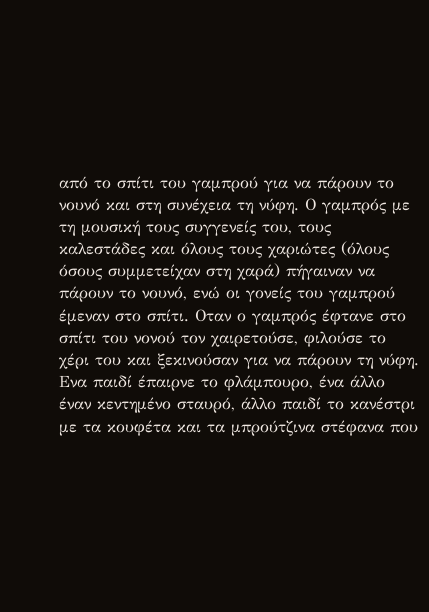από το σπίτι του γαμπρού για να πάρουν το νουνό και στη συνέχεια τη νύφη. Ο γαμπρός με τη μουσική τους συγγενείς του, τους καλεστάδες και όλους τους χαριώτες (όλους όσους συμμετείχαν στη χαρά) πήγαιναν να πάρουν το νουνό, ενώ οι γονείς του γαμπρού έμεναν στο σπίτι. Οταν ο γαμπρός έφτανε στο σπίτι του νονού τον χαιρετούσε, φιλούσε το χέρι του και ξεκινούσαν για να πάρουν τη νύφη. Ενα παιδί έπαιρνε το φλάμπουρο, ένα άλλο έναν κεντημένο σταυρό, άλλο παιδί το κανέστρι με τα κουφέτα και τα μπρούτζινα στέφανα που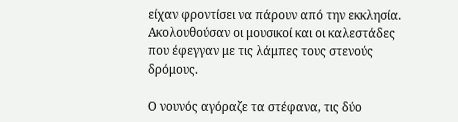είχαν φροντίσει να πάρουν από την εκκλησία. Ακολουθούσαν οι μουσικοί και οι καλεστάδες που έφεγγαν με τις λάμπες τους στενούς δρόμους.

Ο νουνός αγόραζε τα στέφανα, τις δύο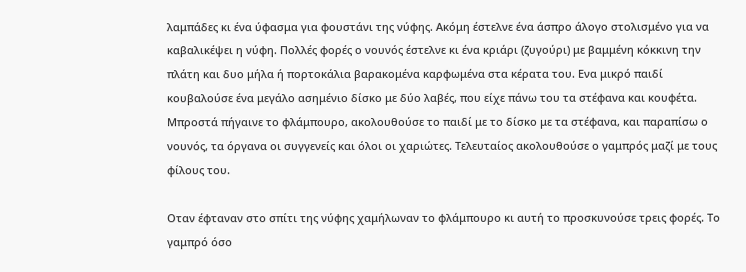λαμπάδες κι ένα ύφασμα για φουστάνι της νύφης. Ακόμη έστελνε ένα άσπρο άλογο στολισμένο για να καβαλικέψει η νύφη. Πολλές φορές ο νουνός έστελνε κι ένα κριάρι (ζυγούρι) με βαμμένη κόκκινη την πλάτη και δυο μήλα ή πορτοκάλια βαρακομένα καρφωμένα στα κέρατα του. Ενα μικρό παιδί κουβαλούσε ένα μεγάλο ασημένιο δίσκο με δύο λαβές, που είχε πάνω του τα στέφανα και κουφέτα. Μπροστά πήγαινε το φλάμπουρο, ακολουθούσε το παιδί με το δίσκο με τα στέφανα, και παραπίσω ο νουνός, τα όργανα οι συγγενείς και όλοι οι χαριώτες. Τελευταίος ακολουθούσε ο γαμπρός μαζί με τους φίλους του.

Οταν έφταναν στο σπίτι της νύφης χαμήλωναν το φλάμπουρο κι αυτή το προσκυνούσε τρεις φορές. Το γαμπρό όσο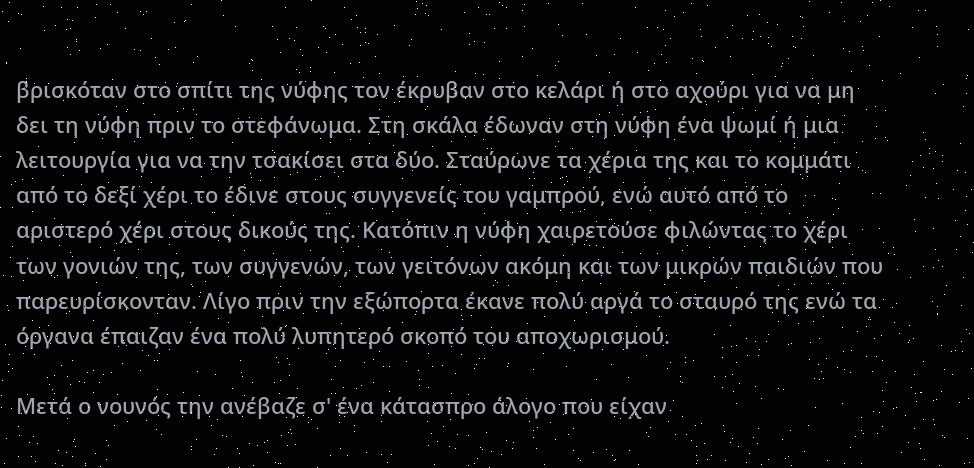βρισκόταν στο σπίτι της νύφης τον έκρυβαν στο κελάρι ή στο αχούρι για να μη δει τη νύφη πριν το στεφάνωμα. Στη σκάλα έδωναν στη νύφη ένα ψωμί ή μια λειτουργία για να την τσακίσει στα δύο. Σταύρωνε τα χέρια της και το κομμάτι από το δεξί χέρι το έδινε στους συγγενείς του γαμπρού, ενώ αυτό από το αριστερό χέρι στους δικούς της. Κατόπιν η νύφη χαιρετούσε φιλώντας το χέρι των γονιών της, των συγγενών, των γειτόνων ακόμη και των μικρών παιδιών που παρευρίσκονταν. Λίγο πριν την εξώπορτα έκανε πολύ αργά το σταυρό της ενώ τα όργανα έπαιζαν ένα πολύ λυπητερό σκοπό του αποχωρισμού.

Μετά ο νουνός την ανέβαζε σ' ένα κάτασπρο άλογο που είχαν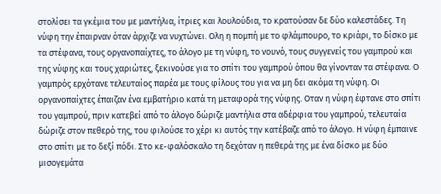στολίσει τα γκέμια του με μαντήλια, ίτριες και λουλούδια, το κρατούσαν δε δύο καλεστάδες. Τη νύφη την έπαιρναν όταν άρχιζε να νυχτώνει. Ολη η πομπή με το φλάμπουρο, το κριάρι, το δίσκο με τα στέφανα, τους οργανοπαίχτες, το άλογο με τη νύφη, το νουνό, τους συγγενείς του γαμπρού και της νύφης και τους χαριώτες, ξεκινούσε για το σπίτι του γαμπρού όπου θα γίνονταν τα στέφανα. Ο γαμπρός ερχότανε τελευταίος παρέα με τους φίλους του για να μη δει ακόμα τη νύφη. Οι οργανοπαίχτες έπαιζαν ένα εμβατήριο κατά τη μεταφορά της νύφης. Οταν η νύφη έφτανε στο σπίτι του γαμπρού, πριν κατεβεί από το άλογο δώριζε μαντήλια στα αδέρφια του γαμπρού, τελευταία δώριζε στον πεθερό της, του φιλούσε το χέρι κι αυτός την κατέβαζε από το άλογο. Η νύφη έμπαινε στο σπίτι με το δεξί πόδι. Στο κε-φαλόσκαλο τη δεχόταν η πεθερά της με ένα δίσκο με δύο μισογεμάτα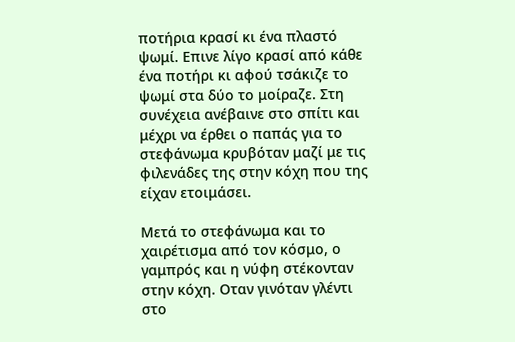ποτήρια κρασί κι ένα πλαστό ψωμί. Επινε λίγο κρασί από κάθε ένα ποτήρι κι αφού τσάκιζε το ψωμί στα δύο το μοίραζε. Στη συνέχεια ανέβαινε στο σπίτι και μέχρι να έρθει ο παπάς για το στεφάνωμα κρυβόταν μαζί με τις φιλενάδες της στην κόχη που της είχαν ετοιμάσει.

Μετά το στεφάνωμα και το χαιρέτισμα από τον κόσμο, ο γαμπρός και η νύφη στέκονταν στην κόχη. Οταν γινόταν γλέντι στο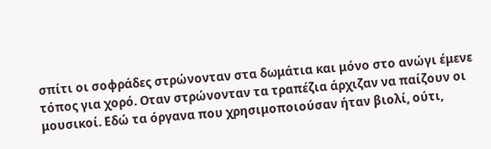σπίτι οι σοφράδες στρώνονταν στα δωμάτια και μόνο στο ανώγι έμενε τόπος για χορό. Οταν στρώνονταν τα τραπέζια άρχιζαν να παίζουν οι μουσικοί. Εδώ τα όργανα που χρησιμοποιούσαν ήταν βιολί, ούτι,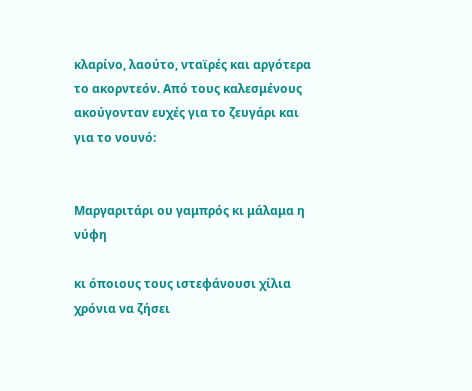κλαρίνο, λαούτο, νταϊρές και αργότερα το ακορντεόν. Από τους καλεσμένους ακούγονταν ευχές για το ζευγάρι και για το νουνό:


Μαργαριτάρι ου γαμπρός κι μάλαμα η νύφη

κι όποιους τους ιστεφάνουσι χίλια χρόνια να ζήσει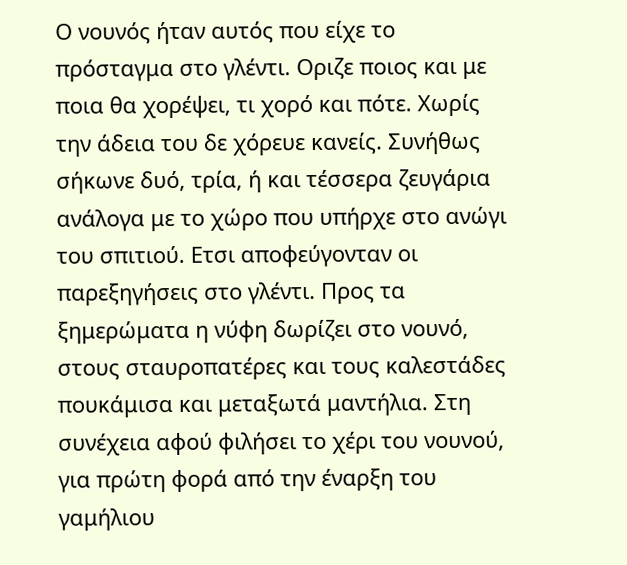Ο νουνός ήταν αυτός που είχε το πρόσταγμα στο γλέντι. Οριζε ποιος και με ποια θα χορέψει, τι χορό και πότε. Χωρίς την άδεια του δε χόρευε κανείς. Συνήθως σήκωνε δυό, τρία, ή και τέσσερα ζευγάρια ανάλογα με το χώρο που υπήρχε στο ανώγι του σπιτιού. Ετσι αποφεύγονταν οι παρεξηγήσεις στο γλέντι. Προς τα ξημερώματα η νύφη δωρίζει στο νουνό, στους σταυροπατέρες και τους καλεστάδες πουκάμισα και μεταξωτά μαντήλια. Στη συνέχεια αφού φιλήσει το χέρι του νουνού, για πρώτη φορά από την έναρξη του γαμήλιου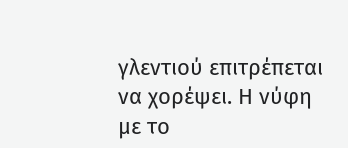γλεντιού επιτρέπεται να χορέψει. Η νύφη με το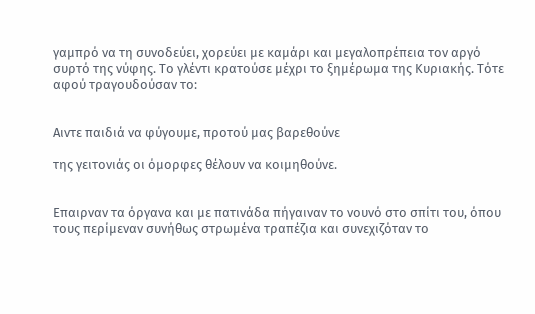γαμπρό να τη συνοδεύει, χορεύει με καμάρι και μεγαλοπρέπεια τον αργό συρτό της νύφης. Το γλέντι κρατούσε μέχρι το ξημέρωμα της Κυριακής. Τότε αφού τραγουδούσαν το:


Αιντε παιδιά να φύγουμε, προτού μας βαρεθούνε

της γειτονιάς οι όμορφες θέλουν να κοιμηθούνε.


Επαιρναν τα όργανα και με πατινάδα πήγαιναν το νουνό στο σπίτι του, όπου τους περίμεναν συνήθως στρωμένα τραπέζια και συνεχιζόταν το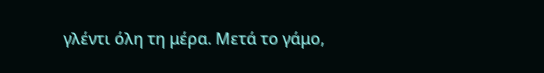γλέντι όλη τη μέρα. Μετά το γάμο,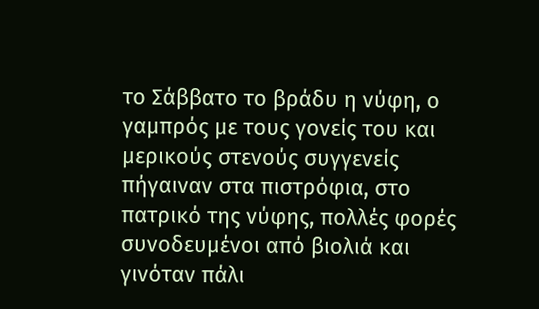το Σάββατο το βράδυ η νύφη, ο γαμπρός με τους γονείς του και μερικούς στενούς συγγενείς πήγαιναν στα πιστρόφια, στο πατρικό της νύφης, πολλές φορές συνοδευμένοι από βιολιά και γινόταν πάλι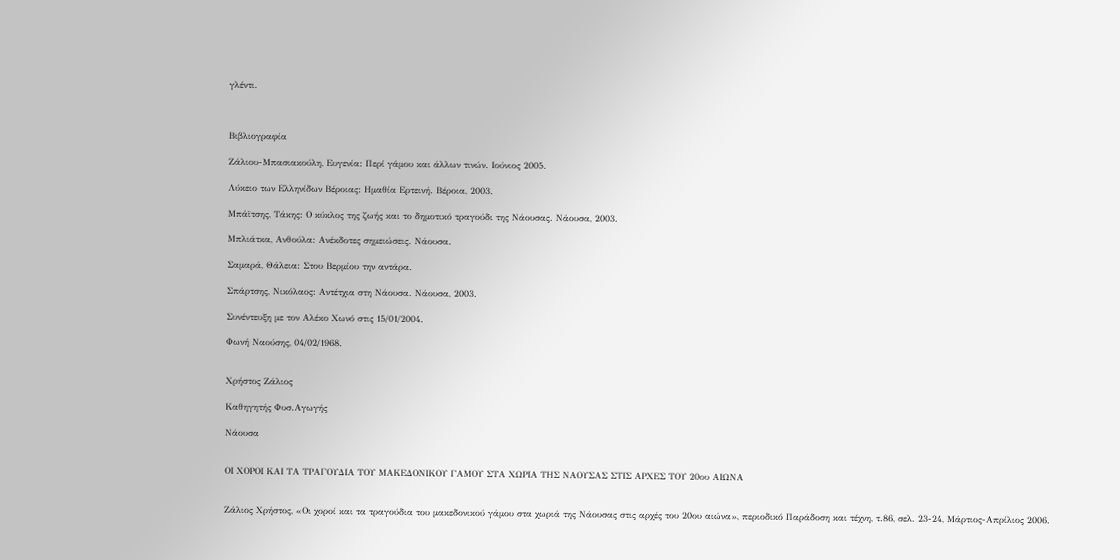γλέντι.



Βιβλιογραφία

Ζάλιου-Μπασιακούλη, Ευγενία: Περί γάμου και άλλων τινών. Ιούνιος 2005.

Λύκειο των Ελληνίδων Βέροιας: Ημαθία Ερτεινή. Βέροια, 2003.

Μπάϊτσης, Τάκης: Ο κύκλος της ζωής και το δημοτικό τραγούδι της Νάουσας. Νάουσα, 2003.

Μπλιάτκα, Ανθούλα: Ανέκδοτες σημειώσεις. Νάουσα.

Σαμαρά, Θάλεια: Στου Βερμίου την αντάρα.

Σπάρτσης, Νικόλαος: Αντέτχια στη Νάουσα. Νάουσα, 2003.

Συνέντευξη με τον Αλέκο Χωνό στις 15/01/2004.

Φωνή Ναούσης, 04/02/1968.


Χρήστος Ζάλιος

Καθηγητής Φυσ.Αγωγής

Νάουσα


ΟΙ ΧΟΡΟΙ ΚΑΙ ΤΑ ΤΡΑΓΟΥΔΙΑ ΤΟΥ ΜΑΚΕΔΟΝΙΚΟΥ ΓΑΜΟΥ ΣΤΑ ΧΩΡΙΑ ΤΗΣ ΝΑΟΥΣΑΣ ΣΤΙΣ ΑΡΧΕΣ ΤΟΥ 20ου ΑΙΩΝΑ


Ζάλιος Χρήστος, «Οι χοροί και τα τραγούδια του μακεδονικού γάμου στα χωριά της Νάουσας στις αρχές του 20ου αιώνα», περιοδικό Παράδοση και τέχνη, τ.86, σελ. 23-24, Μάρτιος-Απρίλιος 2006.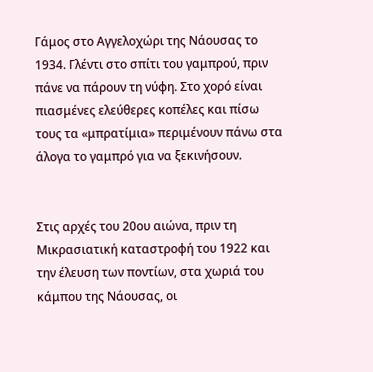Γάμος στο Αγγελοχώρι της Νάουσας το 1934. Γλέντι στο σπίτι του γαμπρού, πριν πάνε να πάρουν τη νύφη. Στο χορό είναι πιασμένες ελεύθερες κοπέλες και πίσω τους τα «μπρατίμια» περιμένουν πάνω στα άλογα το γαμπρό για να ξεκινήσουν.


Στις αρχές του 20ου αιώνα, πριν τη Μικρασιατική καταστροφή του 1922 και την έλευση των ποντίων, στα χωριά του κάμπου της Νάουσας, οι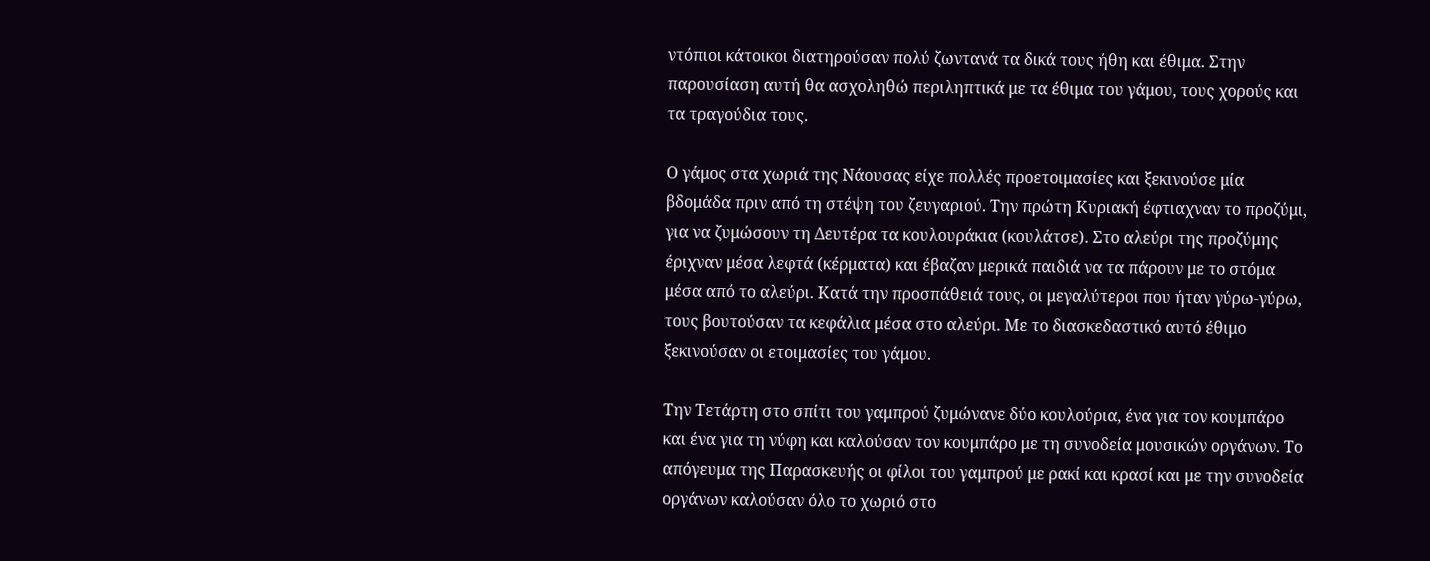ντόπιοι κάτοικοι διατηρούσαν πολύ ζωντανά τα δικά τους ήθη και έθιμα. Στην παρουσίαση αυτή θα ασχοληθώ περιληπτικά με τα έθιμα του γάμου, τους χορούς και τα τραγούδια τους.

Ο γάμος στα χωριά της Νάουσας είχε πολλές προετοιμασίες και ξεκινούσε μία βδομάδα πριν από τη στέψη του ζευγαριού. Την πρώτη Κυριακή έφτιαχναν το προζύμι, για να ζυμώσουν τη Δευτέρα τα κουλουράκια (κουλάτσε). Στο αλεύρι της προζύμης έριχναν μέσα λεφτά (κέρματα) και έβαζαν μερικά παιδιά να τα πάρουν με το στόμα μέσα από το αλεύρι. Κατά την προσπάθειά τους, οι μεγαλύτεροι που ήταν γύρω-γύρω, τους βουτούσαν τα κεφάλια μέσα στο αλεύρι. Με το διασκεδαστικό αυτό έθιμο ξεκινούσαν οι ετοιμασίες του γάμου.

Την Τετάρτη στο σπίτι του γαμπρού ζυμώνανε δύο κουλούρια, ένα για τον κουμπάρο και ένα για τη νύφη και καλούσαν τον κουμπάρο με τη συνοδεία μουσικών οργάνων. Το απόγευμα της Παρασκευής οι φίλοι του γαμπρού με ρακί και κρασί και με την συνοδεία οργάνων καλούσαν όλο το χωριό στο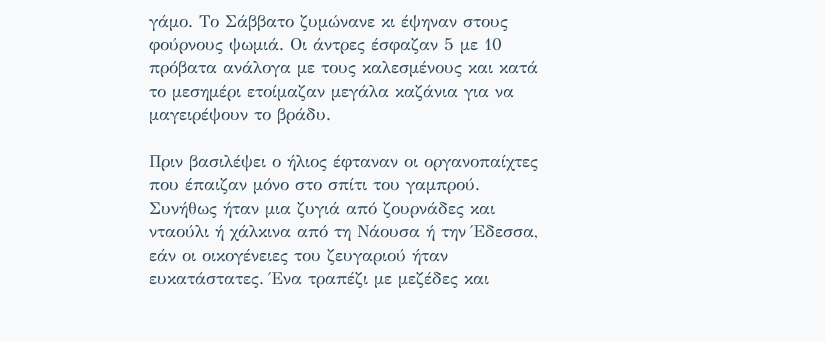γάμο. Το Σάββατο ζυμώνανε κι έψηναν στους φούρνους ψωμιά. Οι άντρες έσφαζαν 5 με 10 πρόβατα ανάλογα με τους καλεσμένους και κατά το μεσημέρι ετοίμαζαν μεγάλα καζάνια για να μαγειρέψουν το βράδυ.

Πριν βασιλέψει ο ήλιος έφταναν οι οργανοπαίχτες που έπαιζαν μόνο στο σπίτι του γαμπρού. Συνήθως ήταν μια ζυγιά από ζουρνάδες και νταούλι ή χάλκινα από τη Νάουσα ή την Έδεσσα, εάν οι οικογένειες του ζευγαριού ήταν ευκατάστατες. Ένα τραπέζι με μεζέδες και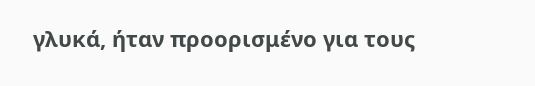γλυκά, ήταν προορισμένο για τους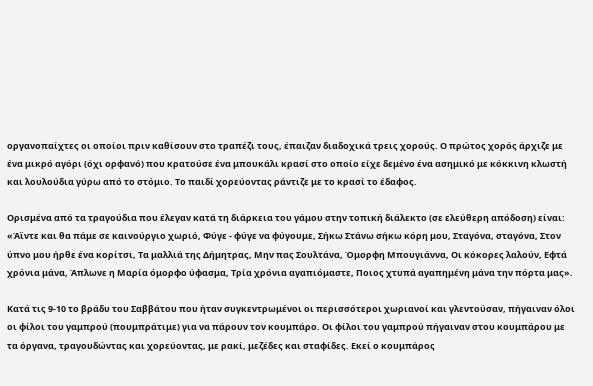οργανοπαίχτες οι οποίοι πριν καθίσουν στο τραπέζι τους, έπαιζαν διαδοχικά τρεις χορούς. Ο πρώτος χορός άρχιζε με ένα μικρό αγόρι (όχι ορφανό) που κρατούσε ένα μπουκάλι κρασί στο οποίο είχε δεμένο ένα ασημικό με κόκκινη κλωστή και λουλούδια γύρω από το στόμιο. Το παιδί χορεύοντας ράντιζε με το κρασί το έδαφος.

Ορισμένα από τα τραγούδια που έλεγαν κατά τη διάρκεια του γάμου στην τοπική διάλεκτο (σε ελεύθερη απόδοση) είναι: «Άϊντε και θα πάμε σε καινούργιο χωριό, Φύγε - φύγε να φύγουμε, Σήκω Στάνω σήκω κόρη μου, Σταγόνα, σταγόνα, Στον ύπνο μου ήρθε ένα κορίτσι, Τα μαλλιά της Δήμητρας, Μην πας Σουλτάνα, Όμορφη Μπουγιάννα, Οι κόκορες λαλούν, Εφτά χρόνια μάνα, Άπλωνε η Μαρία όμορφο ύφασμα, Τρία χρόνια αγαπιόμαστε, Ποιος χτυπά αγαπημένη μάνα την πόρτα μας».

Κατά τις 9-10 το βράδυ του Σαββάτου που ήταν συγκεντρωμένοι οι περισσότεροι χωριανοί και γλεντούσαν, πήγαιναν όλοι οι φίλοι του γαμπρού (πουμπράτιμε) για να πάρουν τον κουμπάρο. Οι φίλοι του γαμπρού πήγαιναν στου κουμπάρου με τα όργανα, τραγουδώντας και χορεύοντας, με ρακί, μεζέδες και σταφίδες. Εκεί ο κουμπάρος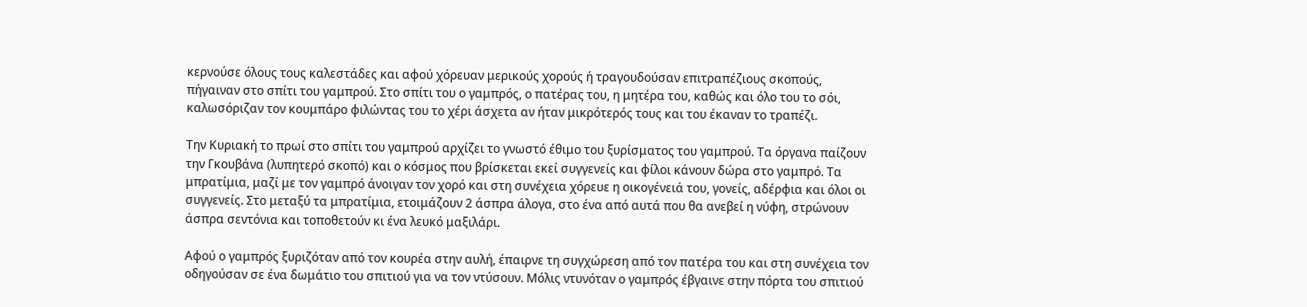κερνούσε όλους τους καλεστάδες και αφού χόρευαν μερικούς χορούς ή τραγουδούσαν επιτραπέζιους σκοπούς, πήγαιναν στο σπίτι του γαμπρού. Στο σπίτι του ο γαμπρός, ο πατέρας του, η μητέρα του, καθώς και όλο του το σόι, καλωσόριζαν τον κουμπάρο φιλώντας του το χέρι άσχετα αν ήταν μικρότερός τους και του έκαναν το τραπέζι.

Την Κυριακή το πρωί στο σπίτι του γαμπρού αρχίζει το γνωστό έθιμο του ξυρίσματος του γαμπρού. Τα όργανα παίζουν την Γκουβάνα (λυπητερό σκοπό) και ο κόσμος που βρίσκεται εκεί συγγενείς και φίλοι κάνουν δώρα στο γαμπρό. Τα μπρατίμια, μαζί με τον γαμπρό άνοιγαν τον χορό και στη συνέχεια χόρευε η οικογένειά του, γονείς, αδέρφια και όλοι οι συγγενείς. Στο μεταξύ τα μπρατίμια, ετοιμάζουν 2 άσπρα άλογα, στο ένα από αυτά που θα ανεβεί η νύφη, στρώνουν άσπρα σεντόνια και τοποθετούν κι ένα λευκό μαξιλάρι.

Αφού ο γαμπρός ξυριζόταν από τον κουρέα στην αυλή, έπαιρνε τη συγχώρεση από τον πατέρα του και στη συνέχεια τον οδηγούσαν σε ένα δωμάτιο του σπιτιού για να τον ντύσουν. Μόλις ντυνόταν ο γαμπρός έβγαινε στην πόρτα του σπιτιού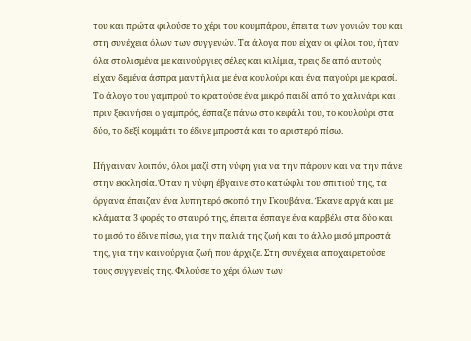του και πρώτα φιλούσε το χέρι του κουμπάρου, έπειτα των γονιών του και στη συνέχεια όλων των συγγενών. Τα άλογα που είχαν οι φίλοι του, ήταν όλα στολισμένα με καινούργιες σέλες και κιλίμια, τρεις δε από αυτούς είχαν δεμένα άσπρα μαντήλια με ένα κουλούρι και ένα παγούρι με κρασί. Το άλογο του γαμπρού το κρατούσε ένα μικρό παιδί από το χαλινάρι και πριν ξεκινήσει ο γαμπρός, έσπαζε πάνω στο κεφάλι του, το κουλούρι στα δύο, το δεξί κομμάτι το έδινε μπροστά και το αριστερό πίσω.

Πήγαιναν λοιπόν, όλοι μαζί στη νύφη για να την πάρουν και να την πάνε στην εκκλησία. Όταν η νύφη έβγαινε στο κατώφλι του σπιτιού της, τα όργανα έπαιζαν ένα λυπητερό σκοπό την Γκουβάνα. Έκανε αργά και με κλάματα 3 φορές το σταυρό της, έπειτα έσπαγε ένα καρβέλι στα δύο και το μισό το έδινε πίσω, για την παλιά της ζωή και το άλλο μισό μπροστά της, για την καινούργια ζωή που άρχιζε. Στη συνέχεια αποχαιρετούσε τους συγγενείς της. Φιλούσε το χέρι όλων των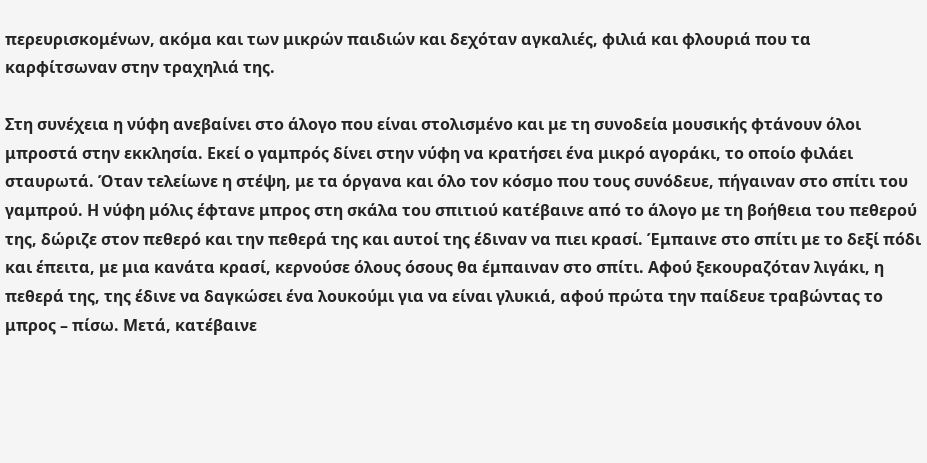περευρισκομένων, ακόμα και των μικρών παιδιών και δεχόταν αγκαλιές, φιλιά και φλουριά που τα καρφίτσωναν στην τραχηλιά της.

Στη συνέχεια η νύφη ανεβαίνει στο άλογο που είναι στολισμένο και με τη συνοδεία μουσικής φτάνουν όλοι μπροστά στην εκκλησία. Εκεί ο γαμπρός δίνει στην νύφη να κρατήσει ένα μικρό αγοράκι, το οποίο φιλάει σταυρωτά. Όταν τελείωνε η στέψη, με τα όργανα και όλο τον κόσμο που τους συνόδευε, πήγαιναν στο σπίτι του γαμπρού. Η νύφη μόλις έφτανε μπρος στη σκάλα του σπιτιού κατέβαινε από το άλογο με τη βοήθεια του πεθερού της, δώριζε στον πεθερό και την πεθερά της και αυτοί της έδιναν να πιει κρασί. Έμπαινε στο σπίτι με το δεξί πόδι και έπειτα, με μια κανάτα κρασί, κερνούσε όλους όσους θα έμπαιναν στο σπίτι. Αφού ξεκουραζόταν λιγάκι, η πεθερά της, της έδινε να δαγκώσει ένα λουκούμι για να είναι γλυκιά, αφού πρώτα την παίδευε τραβώντας το μπρος – πίσω. Μετά, κατέβαινε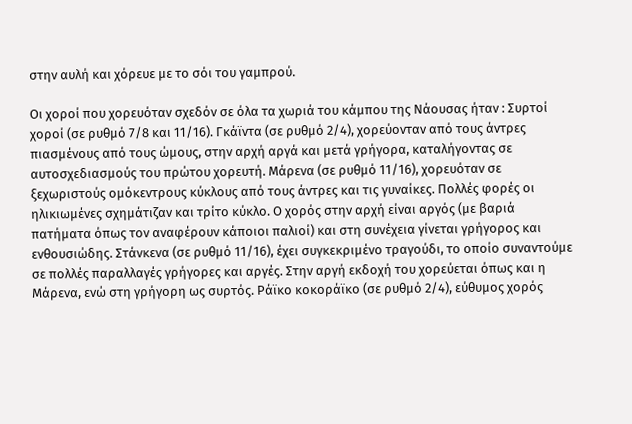στην αυλή και χόρευε με το σόι του γαμπρού.

Οι χοροί που χορευόταν σχεδόν σε όλα τα χωριά του κάμπου της Νάουσας ήταν : Συρτοί χοροί (σε ρυθμό 7/8 και 11/16). Γκάϊντα (σε ρυθμό 2/4), χορεύονταν από τους άντρες πιασμένους από τους ώμους, στην αρχή αργά και μετά γρήγορα, καταλήγοντας σε αυτοσχεδιασμούς του πρώτου χορευτή. Μάρενα (σε ρυθμό 11/16), χορευόταν σε ξεχωριστούς ομόκεντρους κύκλους από τους άντρες και τις γυναίκες. Πολλές φορές οι ηλικιωμένες σχημάτιζαν και τρίτο κύκλο. Ο χορός στην αρχή είναι αργός (με βαριά πατήματα όπως τον αναφέρουν κάποιοι παλιοί) και στη συνέχεια γίνεται γρήγορος και ενθουσιώδης. Στάνκενα (σε ρυθμό 11/16), έχει συγκεκριμένο τραγούδι, το οποίο συναντούμε σε πολλές παραλλαγές γρήγορες και αργές. Στην αργή εκδοχή του χορεύεται όπως και η Μάρενα, ενώ στη γρήγορη ως συρτός. Ράϊκο κοκοράϊκο (σε ρυθμό 2/4), εύθυμος χορός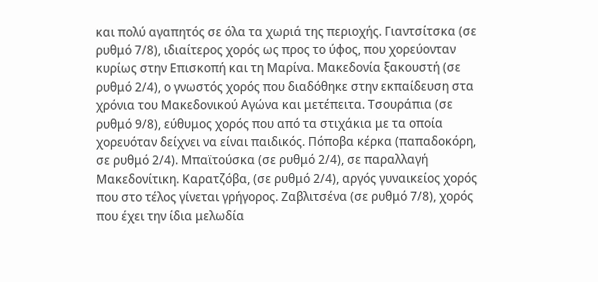και πολύ αγαπητός σε όλα τα χωριά της περιοχής. Γιαντσίτσκα (σε ρυθμό 7/8), ιδιαίτερος χορός ως προς το ύφος, που χορεύονταν κυρίως στην Επισκοπή και τη Μαρίνα. Μακεδονία ξακουστή (σε ρυθμό 2/4), ο γνωστός χορός που διαδόθηκε στην εκπαίδευση στα χρόνια του Μακεδονικού Αγώνα και μετέπειτα. Τσουράπια (σε ρυθμό 9/8), εύθυμος χορός που από τα στιχάκια με τα οποία χορευόταν δείχνει να είναι παιδικός. Πόποβα κέρκα (παπαδοκόρη, σε ρυθμό 2/4). Μπαϊτούσκα (σε ρυθμό 2/4), σε παραλλαγή Μακεδονίτικη. Καρατζόβα, (σε ρυθμό 2/4), αργός γυναικείος χορός που στο τέλος γίνεται γρήγορος. Ζαβλιτσένα (σε ρυθμό 7/8), χορός που έχει την ίδια μελωδία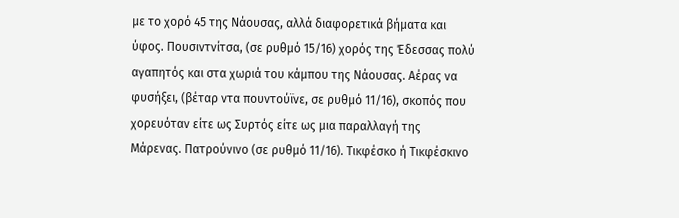με το χορό 45 της Νάουσας, αλλά διαφορετικά βήματα και ύφος. Πουσιντνίτσα, (σε ρυθμό 15/16) χορός της Έδεσσας πολύ αγαπητός και στα χωριά του κάμπου της Νάουσας. Αέρας να φυσήξει, (βέταρ ντα πουντούϊνε, σε ρυθμό 11/16), σκοπός που χορευόταν είτε ως Συρτός είτε ως μια παραλλαγή της Μάρενας. Πατρούνινο (σε ρυθμό 11/16). Τικφέσκο ή Τικφέσκινο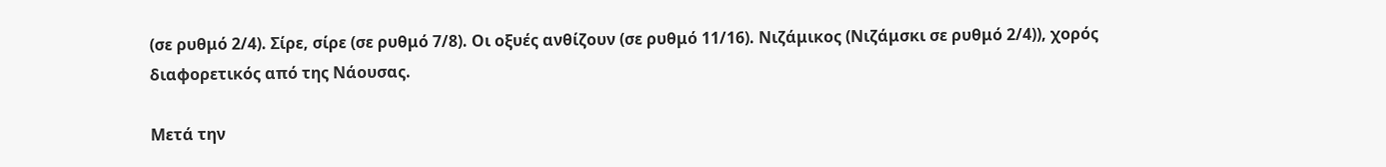(σε ρυθμό 2/4). Σίρε, σίρε (σε ρυθμό 7/8). Οι οξυές ανθίζουν (σε ρυθμό 11/16). Νιζάμικος (Νιζάμσκι σε ρυθμό 2/4)), χορός διαφορετικός από της Νάουσας.

Μετά την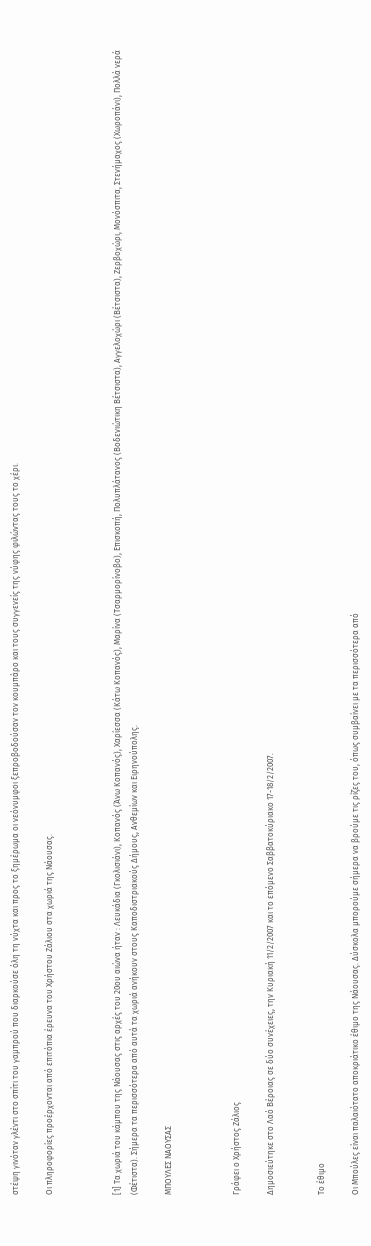στέψη γινόταν γλέντι στο σπίτι του γαμπρού που διαρκούσε όλη τη νύχτα και προς το ξημέρωμα οι νεόνυμφοι ξεπροβοδούσαν τον κουμπάρο και τους συγγενείς της νύφης φιλώντας τους το χέρι.

Οι πληροφορίες προέρχονται από επιτόπια έρευνα του Χρήστου Ζάλιου στα χωριά της Νάουσας.



[1] Τα χωριά του κάμπου της Νάουσας στις αρχές του 20ου αιώνα ήταν : Λευκάδια (Γκολισιάνι), Κοπανός (Άνω Κοπανός), Χαρίεσσα (Κάτω Κοπανός), Μαρίνα (Τσαρμορίνοβο), Επισκοπή, Πολυπλάτανος (Βοδενιώτικη Βέτσιστα), Αγγελοχώρι (Βέτσιστα), Ζερβοχώρι, Μονόσπιτα, Στενήμαχος (Χωροπάνι), Πολλά νερά (Φέτιστα). Σήμερα τα περισσότερα από αυτά τα χωριά ανήκουν στους Καποδιστριακούς Δήμους, Ανθεμίων και Ειρηνούπολης.

ΜΠΟΥΛΕΣ ΝΑΟΥΣΑΣ



Γράφει ο Χρήστος Ζάλιος

Δημοσιεύτηκε στο Λαό Βέροιας σε δύο συνέχειες, την Κυριακή 11/2/2007 και το επόμενο Σαββατοκύριακο 17-18/2/2007.


Το έθιμο

Οι Μπούλες είναι παλαιότατο αποκριάτικο έθιμο της Νάουσας. Δύσκολα μπορούμε σήμερα να βρούμε τις ρίζες του, όπως συμβαίνει με τα περισσότερα από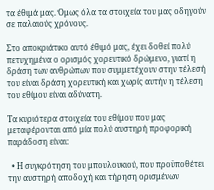τα έθιμά μας. Όμως όλα τα στοιχεία του μας οδηγούν σε παλαιούς χρόνους.

Στο αποκριάτικο αυτό έθιμό μας, έχει δοθεί πολύ πετυχημένα ο ορισμός χορευτικό δρώμενο, γιατί η δράση των ανθρώπων που συμμετέχουν στην τέλεσή του είναι δράση χορευτική και χωρίς αυτήν η τέλεση του εθίμου είναι αδύνατη.

Τα κυριότερα στοιχεία του εθίμου που μας μεταφέρονται από μία πολύ αυστηρή προφορική παράδοση είναι:

  • Η συγκρότηση του μπουλουκιού, που προϋποθέτει την αυστηρή αποδοχή και τήρηση ορισμένων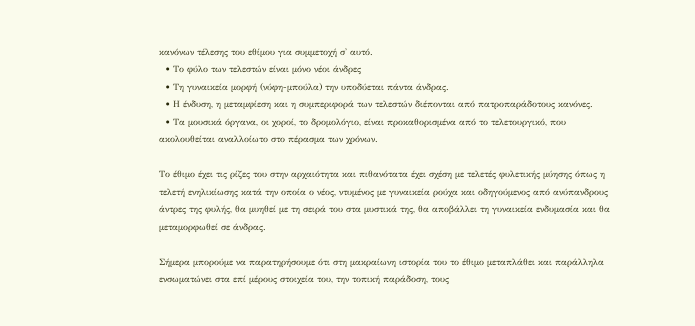κανόνων τέλεσης του εθίμου για συμμετοχή σ' αυτό.
  • Το φύλο των τελεστών είναι μόνο νέοι άνδρες
  • Τη γυναικεία μορφή (νύφη-μπούλα) την υποδύεται πάντα άνδρας.
  • Η ένδυση, η μεταμφίεση και η συμπεριφορά των τελεστών διέπονται από πατροπαράδοτους κανόνες.
  • Τα μουσικά όργανα, οι χοροί, το δρομολόγιο, είναι προκαθορισμένα από το τελετουργικό, που ακολουθείται αναλλοίωτο στο πέρασμα των χρόνων.

Το έθιμο έχει τις ρίζες του στην αρχαιότητα και πιθανότατα έχει σχέση με τελετές φυλετικής μύησης όπως η τελετή ενηλικίωσης κατά την οποία ο νέος, ντυμένος με γυναικεία ρούχα και οδηγούμενος από ανύπανδρους άντρες της φυλής, θα μυηθεί με τη σειρά του στα μυστικά της, θα αποβάλλει τη γυναικεία ενδυμασία και θα μεταμορφωθεί σε άνδρας.

Σήμερα μπορούμε να παρατηρήσουμε ότι στη μακραίωνη ιστορία του το έθιμο μεταπλάθει και παράλληλα ενσωματώνει στα επί μέρους στοιχεία του, την τοπική παράδοση, τους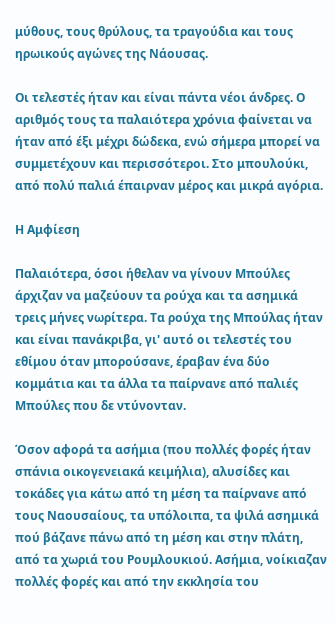μύθους, τους θρύλους, τα τραγούδια και τους ηρωικούς αγώνες της Νάουσας.

Οι τελεστές ήταν και είναι πάντα νέοι άνδρες. Ο αριθμός τους τα παλαιότερα χρόνια φαίνεται να ήταν από έξι μέχρι δώδεκα, ενώ σήμερα μπορεί να συμμετέχουν και περισσότεροι. Στο μπουλούκι, από πολύ παλιά έπαιρναν μέρος και μικρά αγόρια.

Η Αμφίεση

Παλαιότερα, όσοι ήθελαν να γίνουν Μπούλες άρχιζαν να μαζεύουν τα ρούχα και τα ασημικά τρεις μήνες νωρίτερα. Τα ρούχα της Μπούλας ήταν και είναι πανάκριβα, γι' αυτό οι τελεστές του εθίμου όταν μπορούσανε, έραβαν ένα δύο κομμάτια και τα άλλα τα παίρνανε από παλιές Μπούλες που δε ντύνονταν.

Όσον αφορά τα ασήμια (που πολλές φορές ήταν σπάνια οικογενειακά κειμήλια), αλυσίδες και τοκάδες για κάτω από τη μέση τα παίρνανε από τους Ναουσαίους, τα υπόλοιπα, τα ψιλά ασημικά πού βάζανε πάνω από τη μέση και στην πλάτη, από τα χωριά του Ρουμλουκιού. Ασήμια, νοίκιαζαν πολλές φορές και από την εκκλησία του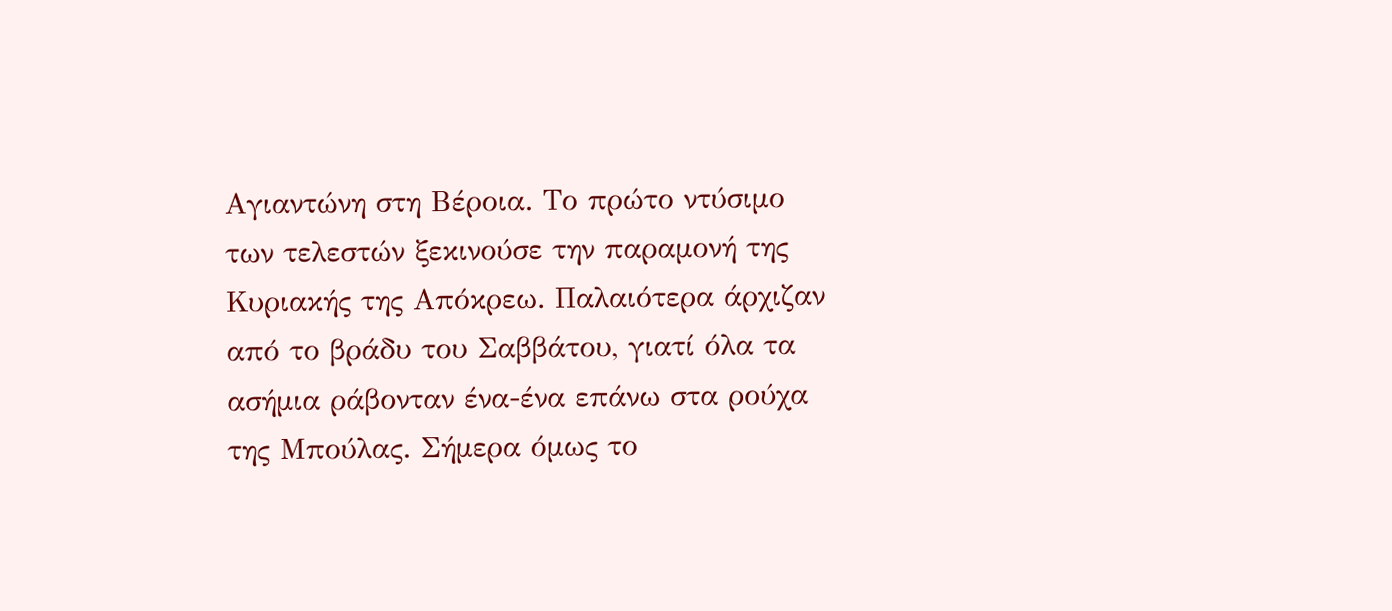Αγιαντώνη στη Βέροια. Το πρώτο ντύσιμο των τελεστών ξεκινούσε την παραμονή της Κυριακής της Απόκρεω. Παλαιότερα άρχιζαν από το βράδυ του Σαββάτου, γιατί όλα τα ασήμια ράβονταν ένα-ένα επάνω στα ρούχα της Μπούλας. Σήμερα όμως το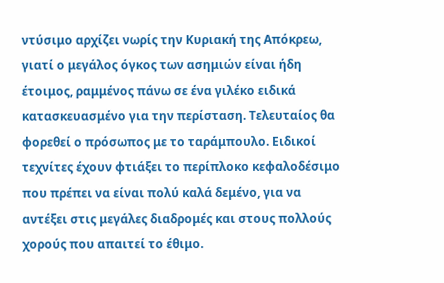ντύσιμο αρχίζει νωρίς την Κυριακή της Απόκρεω, γιατί ο μεγάλος όγκος των ασημιών είναι ήδη έτοιμος, ραμμένος πάνω σε ένα γιλέκο ειδικά κατασκευασμένο για την περίσταση. Τελευταίος θα φορεθεί ο πρόσωπος με το ταράμπουλο. Ειδικοί τεχνίτες έχουν φτιάξει το περίπλοκο κεφαλοδέσιμο που πρέπει να είναι πολύ καλά δεμένο, για να αντέξει στις μεγάλες διαδρομές και στους πολλούς χορούς που απαιτεί το έθιμο.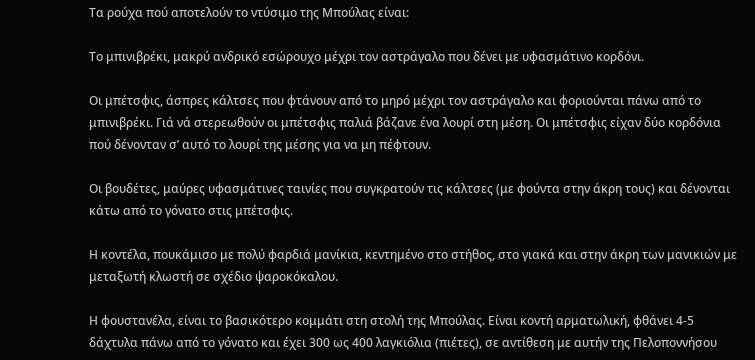Τα ρούχα πού αποτελούν το ντύσιμο της Μπούλας είναι:

Το μπινιβρέκι, μακρύ ανδρικό εσώρουχο μέχρι τον αστράγαλο που δένει με υφασμάτινο κορδόνι.

Οι μπέτσφις, άσπρες κάλτσες που φτάνουν από το μηρό μέχρι τον αστράγαλο και φοριούνται πάνω από το μπινιβρέκι. Γιά νά στερεωθούν οι μπέτσφις παλιά βάζανε ένα λουρί στη μέση. Οι μπέτσφις είχαν δύο κορδόνια πού δένονταν σ’ αυτό το λουρί της μέσης για να μη πέφτουν.

Οι βουδέτες, μαύρες υφασμάτινες ταινίες που συγκρατούν τις κάλτσες (με φούντα στην άκρη τους) και δένονται κάτω από το γόνατο στις μπέτσφις.

Η κοντέλα, πουκάμισο με πολύ φαρδιά μανίκια, κεντημένο στο στήθος, στο γιακά και στην άκρη των μανικιών με μεταξωτή κλωστή σε σχέδιο ψαροκόκαλου.

Η φουστανέλα, είναι το βασικότερο κομμάτι στη στολή της Μπούλας. Είναι κοντή αρματωλική, φθάνει 4-5 δάχτυλα πάνω από το γόνατο και έχει 300 ως 400 λαγκιόλια (πιέτες), σε αντίθεση με αυτήν της Πελοποννήσου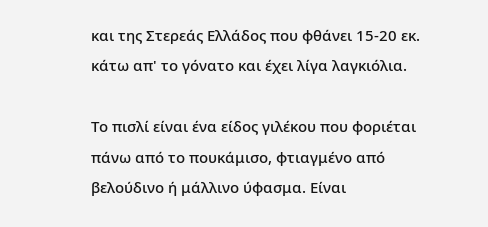και της Στερεάς Ελλάδος που φθάνει 15-20 εκ. κάτω απ' το γόνατο και έχει λίγα λαγκιόλια.

Το πισλί είναι ένα είδος γιλέκου που φοριέται πάνω από το πουκάμισο, φτιαγμένο από βελούδινο ή μάλλινο ύφασμα. Είναι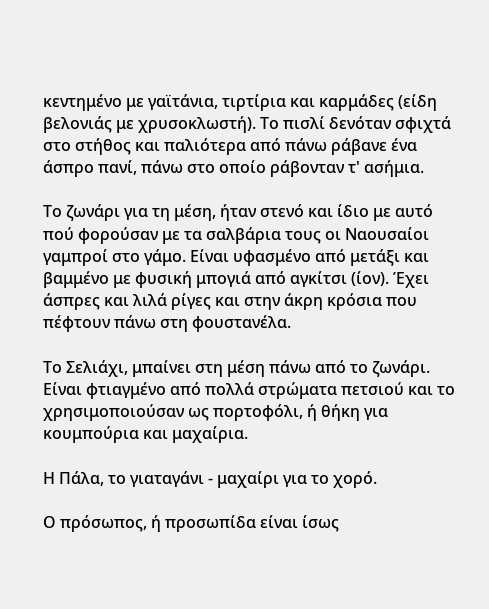κεντημένο με γαϊτάνια, τιρτίρια και καρμάδες (είδη βελονιάς με χρυσοκλωστή). Το πισλί δενόταν σφιχτά στο στήθος και παλιότερα από πάνω ράβανε ένα άσπρο πανί, πάνω στο οποίο ράβονταν τ' ασήμια.

Το ζωνάρι για τη μέση, ήταν στενό και ίδιο με αυτό πού φορούσαν με τα σαλβάρια τους οι Ναουσαίοι γαμπροί στο γάμο. Είναι υφασμένο από μετάξι και βαμμένο με φυσική μπογιά από αγκίτσι (ίον). Έχει άσπρες και λιλά ρίγες και στην άκρη κρόσια που πέφτουν πάνω στη φουστανέλα.

Το Σελιάχι, μπαίνει στη μέση πάνω από το ζωνάρι. Είναι φτιαγμένο από πολλά στρώματα πετσιού και το χρησιμοποιούσαν ως πορτοφόλι, ή θήκη για κουμπούρια και μαχαίρια.

Η Πάλα, το γιαταγάνι - μαχαίρι για το χορό.

Ο πρόσωπος, ή προσωπίδα είναι ίσως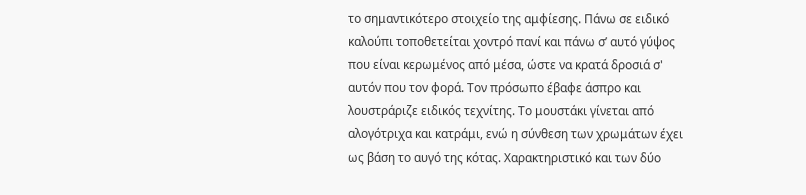το σημαντικότερο στοιχείο της αμφίεσης. Πάνω σε ειδικό καλούπι τοποθετείται χοντρό πανί και πάνω σ’ αυτό γύψος που είναι κερωμένος από μέσα, ώστε να κρατά δροσιά σ' αυτόν που τον φορά. Τον πρόσωπο έβαφε άσπρο και λουστράριζε ειδικός τεχνίτης. Το μουστάκι γίνεται από αλογότριχα και κατράμι, ενώ η σύνθεση των χρωμάτων έχει ως βάση το αυγό της κότας. Χαρακτηριστικό και των δύο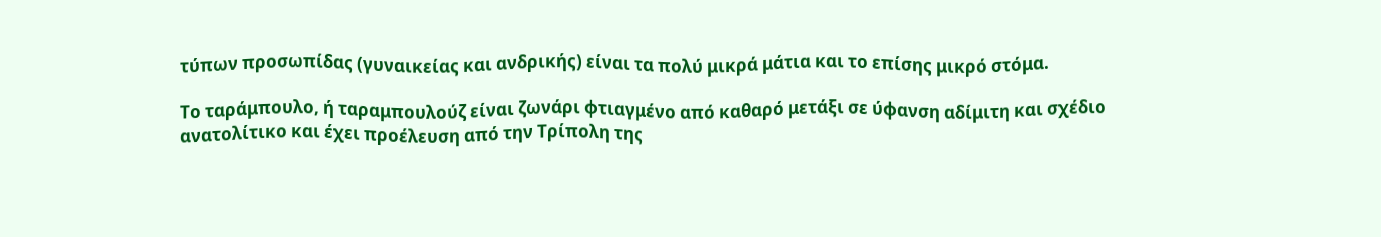τύπων προσωπίδας (γυναικείας και ανδρικής) είναι τα πολύ μικρά μάτια και το επίσης μικρό στόμα.

Το ταράμπουλο, ή ταραμπουλούζ είναι ζωνάρι φτιαγμένο από καθαρό μετάξι σε ύφανση αδίμιτη και σχέδιο ανατολίτικο και έχει προέλευση από την Τρίπολη της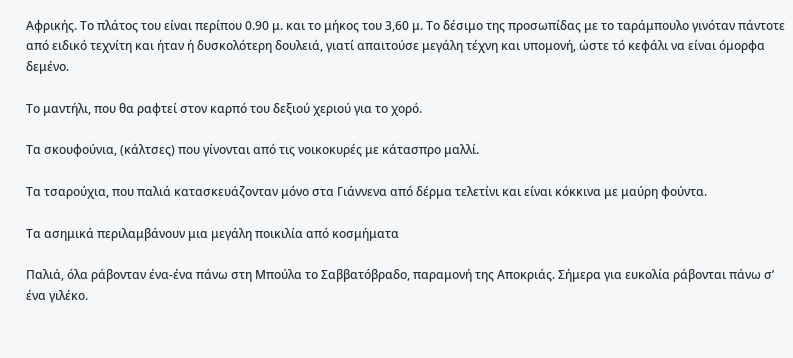Αφρικής. Το πλάτος του είναι περίπου 0.90 μ. και το μήκος του 3,60 μ. Το δέσιμο της προσωπίδας με το ταράμπουλο γινόταν πάντοτε από ειδικό τεχνίτη και ήταν ή δυσκολότερη δουλειά, γιατί απαιτούσε μεγάλη τέχνη και υπομονή, ώστε τό κεφάλι να είναι όμορφα δεμένο.

Το μαντήλι, που θα ραφτεί στον καρπό του δεξιού χεριού για το χορό.

Τα σκουφούνια, (κάλτσες) που γίνονται από τις νοικοκυρές με κάτασπρο μαλλί.

Τα τσαρούχια, που παλιά κατασκευάζονταν μόνο στα Γιάννενα από δέρμα τελετίνι και είναι κόκκινα με μαύρη φούντα.

Τα ασημικά περιλαμβάνουν μια μεγάλη ποικιλία από κοσμήματα

Παλιά, όλα ράβονταν ένα-ένα πάνω στη Μπούλα το Σαββατόβραδο, παραμονή της Αποκριάς. Σήμερα για ευκολία ράβονται πάνω σ’ ένα γιλέκο.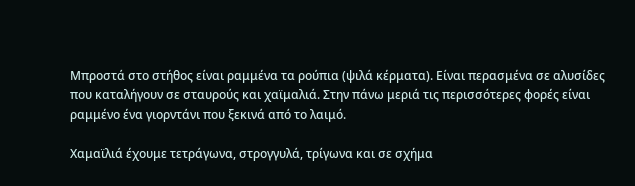Μπροστά στο στήθος είναι ραμμένα τα ρούπια (ψιλά κέρματα). Είναι περασμένα σε αλυσίδες που καταλήγουν σε σταυρούς και χαϊμαλιά. Στην πάνω μεριά τις περισσότερες φορές είναι ραμμένο ένα γιορντάνι που ξεκινά από το λαιμό.

Χαμαϊλιά έχουμε τετράγωνα, στρογγυλά, τρίγωνα και σε σχήμα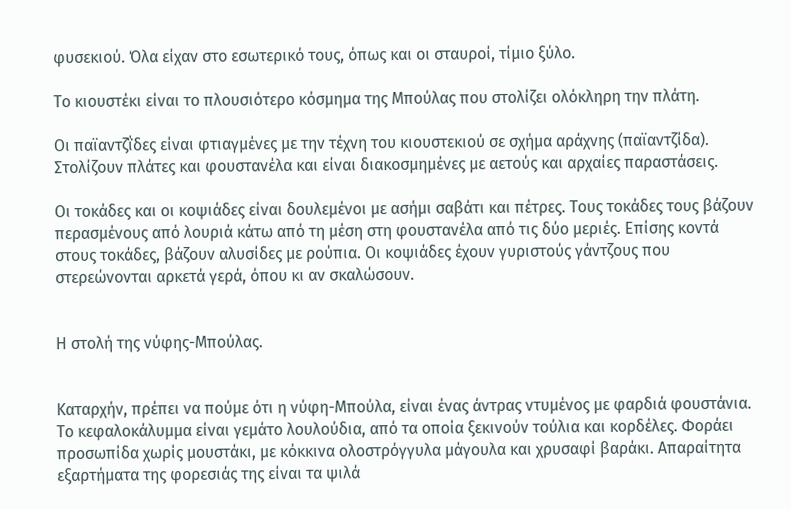φυσεκιού. Όλα είχαν στο εσωτερικό τους, όπως και οι σταυροί, τίμιο ξύλο.

Το κιουστέκι είναι το πλουσιότερο κόσμημα της Μπούλας που στολίζει ολόκληρη την πλάτη.

Οι παϊαντζΐδες είναι φτιαγμένες με την τέχνη του κιουστεκιού σε σχήμα αράχνης (παϊαντζίδα). Στολίζουν πλάτες και φουστανέλα και είναι διακοσμημένες με αετούς και αρχαίες παραστάσεις.

Οι τοκάδες και οι κοψιάδες είναι δουλεμένοι με ασήμι σαβάτι και πέτρες. Τους τοκάδες τους βάζουν περασμένους από λουριά κάτω από τη μέση στη φουστανέλα από τις δύο μεριές. Επίσης κοντά στους τοκάδες, βάζουν αλυσίδες με ρούπια. Οι κοψιάδες έχουν γυριστούς γάντζους που στερεώνονται αρκετά γερά, όπου κι αν σκαλώσουν.


Η στολή της νύφης-Μπούλας.


Καταρχήν, πρέπει να πούμε ότι η νύφη-Μπούλα, είναι ένας άντρας ντυμένος με φαρδιά φουστάνια. Το κεφαλοκάλυμμα είναι γεμάτο λουλούδια, από τα οποία ξεκινούν τούλια και κορδέλες. Φοράει προσωπίδα χωρίς μουστάκι, με κόκκινα ολοστρόγγυλα μάγουλα και χρυσαφί βαράκι. Απαραίτητα εξαρτήματα της φορεσιάς της είναι τα ψιλά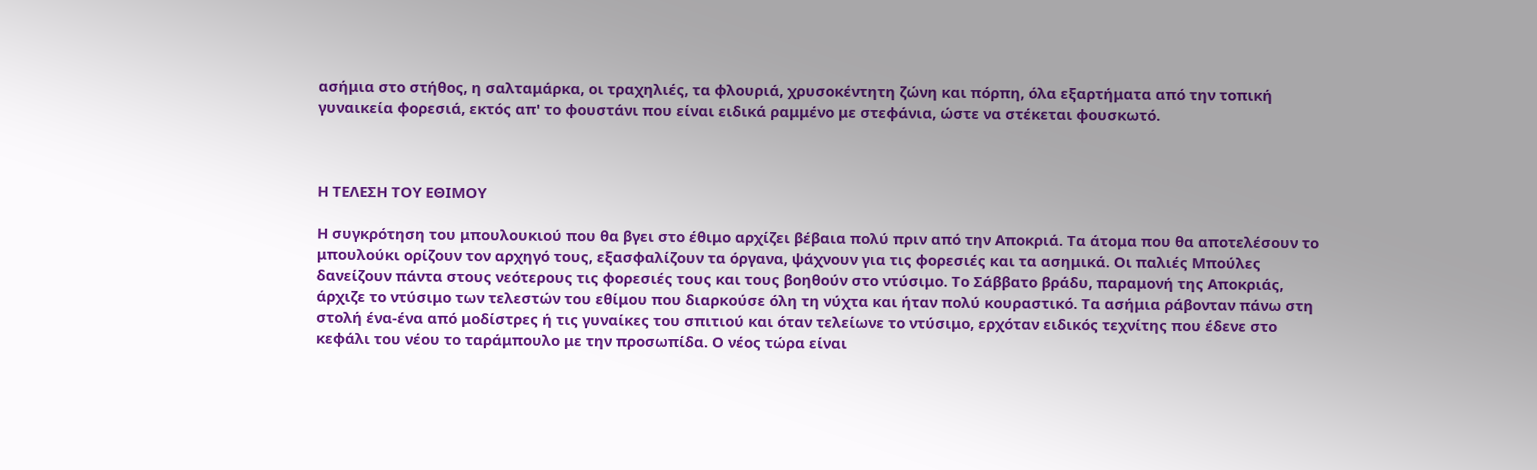ασήμια στο στήθος, η σαλταμάρκα, οι τραχηλιές, τα φλουριά, χρυσοκέντητη ζώνη και πόρπη, όλα εξαρτήματα από την τοπική γυναικεία φορεσιά, εκτός απ' το φουστάνι που είναι ειδικά ραμμένο με στεφάνια, ώστε να στέκεται φουσκωτό.



Η ΤΕΛΕΣΗ ΤΟΥ ΕΘΙΜΟΥ

Η συγκρότηση του μπουλουκιού που θα βγει στο έθιμο αρχίζει βέβαια πολύ πριν από την Αποκριά. Τα άτομα που θα αποτελέσουν το μπουλούκι ορίζουν τον αρχηγό τους, εξασφαλίζουν τα όργανα, ψάχνουν για τις φορεσιές και τα ασημικά. Οι παλιές Μπούλες δανείζουν πάντα στους νεότερους τις φορεσιές τους και τους βοηθούν στο ντύσιμο. Το Σάββατο βράδυ, παραμονή της Αποκριάς, άρχιζε το ντύσιμο των τελεστών του εθίμου που διαρκούσε όλη τη νύχτα και ήταν πολύ κουραστικό. Τα ασήμια ράβονταν πάνω στη στολή ένα-ένα από μοδίστρες ή τις γυναίκες του σπιτιού και όταν τελείωνε το ντύσιμο, ερχόταν ειδικός τεχνίτης που έδενε στο κεφάλι του νέου το ταράμπουλο με την προσωπίδα. Ο νέος τώρα είναι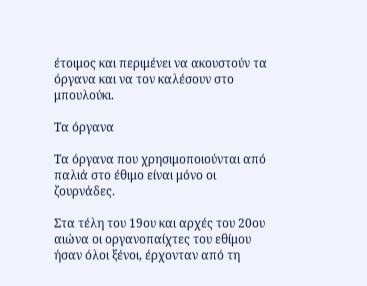έτοιμος και περιμένει να ακουστούν τα όργανα και να τον καλέσουν στο μπουλούκι.

Τα όργανα

Τα όργανα που χρησιμοποιούνται από παλιά στο έθιμο είναι μόνο οι ζουρνάδες.

Στα τέλη του 19ου και αρχές του 20ου αιώνα οι οργανοπαίχτες του εθίμου ήσαν όλοι ξένοι, έρχονταν από τη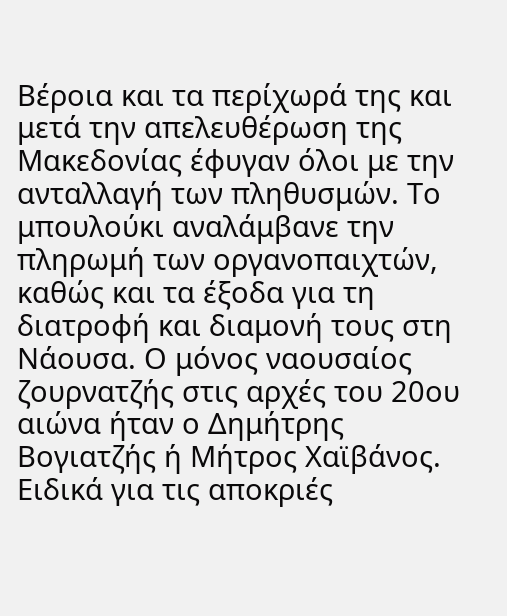Βέροια και τα περίχωρά της και μετά την απελευθέρωση της Μακεδονίας έφυγαν όλοι με την ανταλλαγή των πληθυσμών. Το μπουλούκι αναλάμβανε την πληρωμή των οργανοπαιχτών, καθώς και τα έξοδα για τη διατροφή και διαμονή τους στη Νάουσα. Ο μόνος ναουσαίος ζουρνατζής στις αρχές του 20ου αιώνα ήταν ο Δημήτρης Βογιατζής ή Μήτρος Χαϊβάνος. Ειδικά για τις αποκριές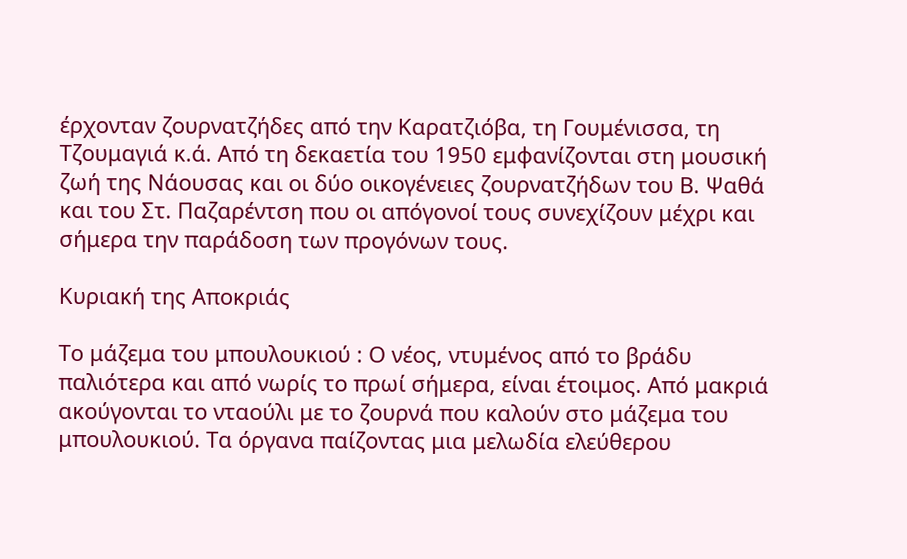έρχονταν ζουρνατζήδες από την Καρατζιόβα, τη Γουμένισσα, τη Τζουμαγιά κ.ά. Από τη δεκαετία του 1950 εμφανίζονται στη μουσική ζωή της Νάουσας και οι δύο οικογένειες ζουρνατζήδων του Β. Ψαθά και του Στ. Παζαρέντση που οι απόγονοί τους συνεχίζουν μέχρι και σήμερα την παράδοση των προγόνων τους.

Κυριακή της Αποκριάς

Το μάζεμα του μπουλουκιού : Ο νέος, ντυμένος από το βράδυ παλιότερα και από νωρίς το πρωί σήμερα, είναι έτοιμος. Από μακριά ακούγονται το νταούλι με το ζουρνά που καλούν στο μάζεμα του μπουλουκιού. Τα όργανα παίζοντας μια μελωδία ελεύθερου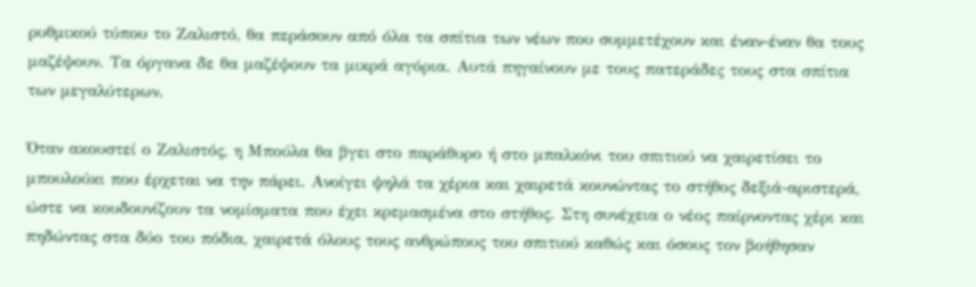ρυθμικού τύπου το Ζαλιστό, θα περάσουν από όλα τα σπίτια των νέων που συμμετέχουν και έναν-έναν θα τους μαζέψουν. Τα όργανα δε θα μαζέψουν τα μικρά αγόρια. Αυτά πηγαίνουν με τους πατεράδες τους στα σπίτια των μεγαλύτερων.

Όταν ακουστεί ο Ζαλιστός, η Μπούλα θα βγει στο παράθυρο ή στο μπαλκόνι του σπιτιού να χαιρετίσει το μπουλούκι που έρχεται να την πάρει. Ανοίγει ψηλά τα χέρια και χαιρετά κουνώντας το στήθος δεξιά-αριστερά, ώστε να κουδουνίζουν τα νομίσματα που έχει κρεμασμένα στο στήθος. Στη συνέχεια ο νέος παίρνοντας χέρι και πηδώντας στα δύο του πόδια, χαιρετά όλους τους ανθρώπους του σπιτιού καθώς και όσους τον βοήθησαν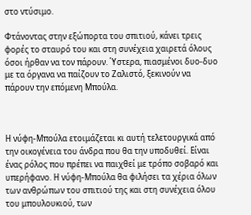στο ντύσιμο.

Φτάνοντας στην εξώπορτα του σπιτιού, κάνει τρεις φορές το σταυρό του και στη συνέχεια χαιρετά όλους όσοι ήρθαν να τον πάρουν. Ύστερα, πιασμένοι δυο-δυο με τα όργανα να παίζουν το Ζαλιστό, ξεκινούν να πάρουν την επόμενη Μπούλα.



Η νύφη-Μπούλα ετοιμάζεται κι αυτή τελετουργικά από την οικογένεια του άνδρα που θα την υποδυθεί. Είναι ένας ρόλος που πρέπει να παιχθεί με τρόπο σοβαρό και υπερήφανο. Η νύφη-Μπούλα θα φιλήσει τα χέρια όλων των ανθρώπων του σπιτιού της και στη συνέχεια όλου του μπουλουκιού, των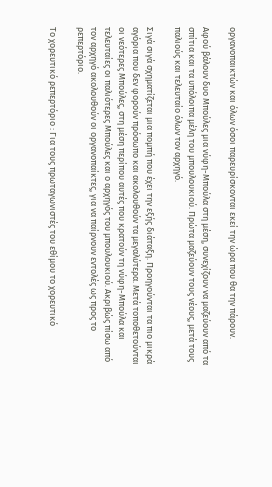οργανοπαικτών και όλων όσοι παρευρίσκονται εκεί την ώρα που θα την πάρουν.

Αφού βάλουν δυο Μπούλες μια νύφη-Μπούλα στη μέση, συνεχίζουν να μαζεύουν από τα σπίτια και τα υπόλοιπα μέλη του μπουλουκιού. Πρώτα μαζεύουν τους νέους, μετά τους παλιούς και τελευταίο όλων τον αρχηγό.

Σιγά σιγά σχηματίζεται μια πομπή που έχει την εξής διάταξη. Προηγούνται τα πιο μικρά αγόρια που δεν φορούν πρόσωπο και ακολουθούν τα μεγαλύτερα. Μετά τοποθετούνται οι νεότερες Μπούλες, στη μέση περίπου αυτές που κρατούν τη νύφη-Μπούλα και τελευταίες οι παλιότερες Μπούλες και ο αρχηγός του μπουλουκιού. Ακριβώς πίσω από τον αρχηγό ακολουθούν οι οργανοπαίκτες, για να παίρνουν εντολές ως προς το ρεπερτόριο.

Το χορευτικό ρεπερτόριο : Για τους πρωταγωνιστές του εθίμου το χορευτικό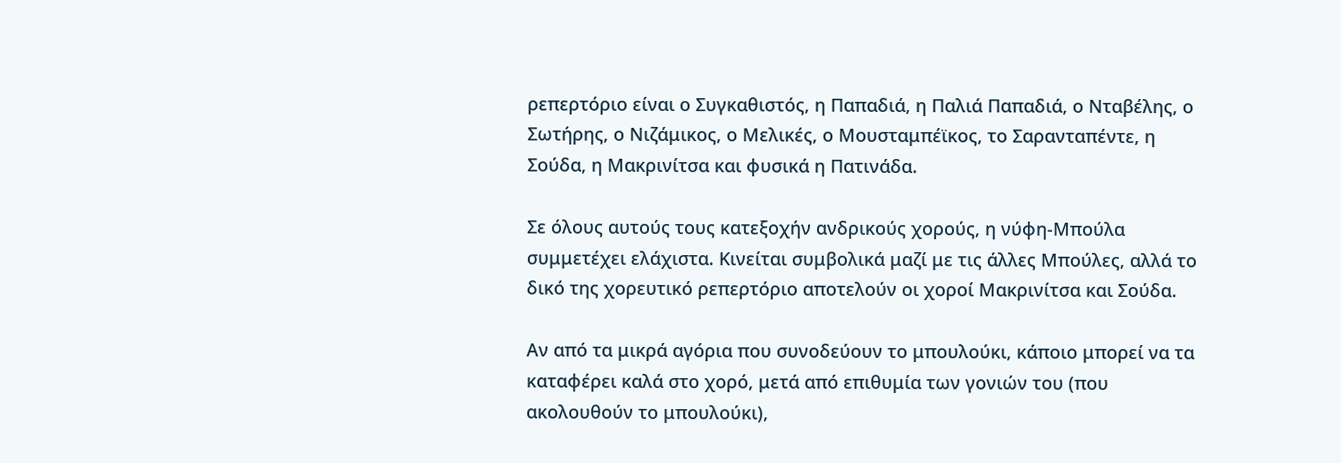ρεπερτόριο είναι ο Συγκαθιστός, η Παπαδιά, η Παλιά Παπαδιά, ο Νταβέλης, ο Σωτήρης, ο Νιζάμικος, ο Μελικές, ο Μουσταμπέϊκος, το Σαρανταπέντε, η Σούδα, η Μακρινίτσα και φυσικά η Πατινάδα.

Σε όλους αυτούς τους κατεξοχήν ανδρικούς χορούς, η νύφη-Μπούλα συμμετέχει ελάχιστα. Κινείται συμβολικά μαζί με τις άλλες Μπούλες, αλλά το δικό της χορευτικό ρεπερτόριο αποτελούν οι χοροί Μακρινίτσα και Σούδα.

Αν από τα μικρά αγόρια που συνοδεύουν το μπουλούκι, κάποιο μπορεί να τα καταφέρει καλά στο χορό, μετά από επιθυμία των γονιών του (που ακολουθούν το μπουλούκι),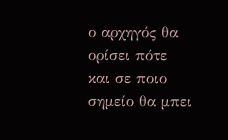ο αρχηγός θα ορίσει πότε και σε ποιο σημείο θα μπει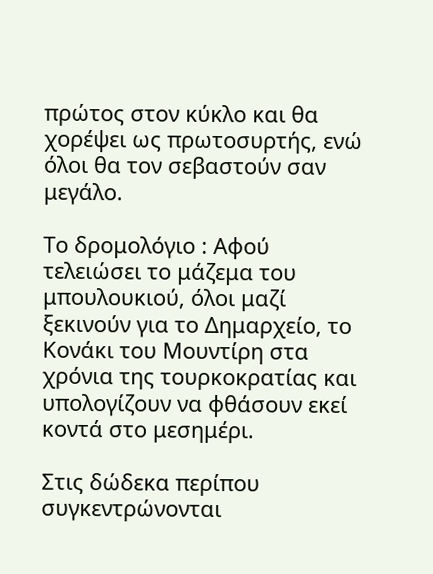πρώτος στον κύκλο και θα χορέψει ως πρωτοσυρτής, ενώ όλοι θα τον σεβαστούν σαν μεγάλο.

Το δρομολόγιο : Αφού τελειώσει το μάζεμα του μπουλουκιού, όλοι μαζί ξεκινούν για το Δημαρχείο, το Κονάκι του Μουντίρη στα χρόνια της τουρκοκρατίας και υπολογίζουν να φθάσουν εκεί κοντά στο μεσημέρι.

Στις δώδεκα περίπου συγκεντρώνονται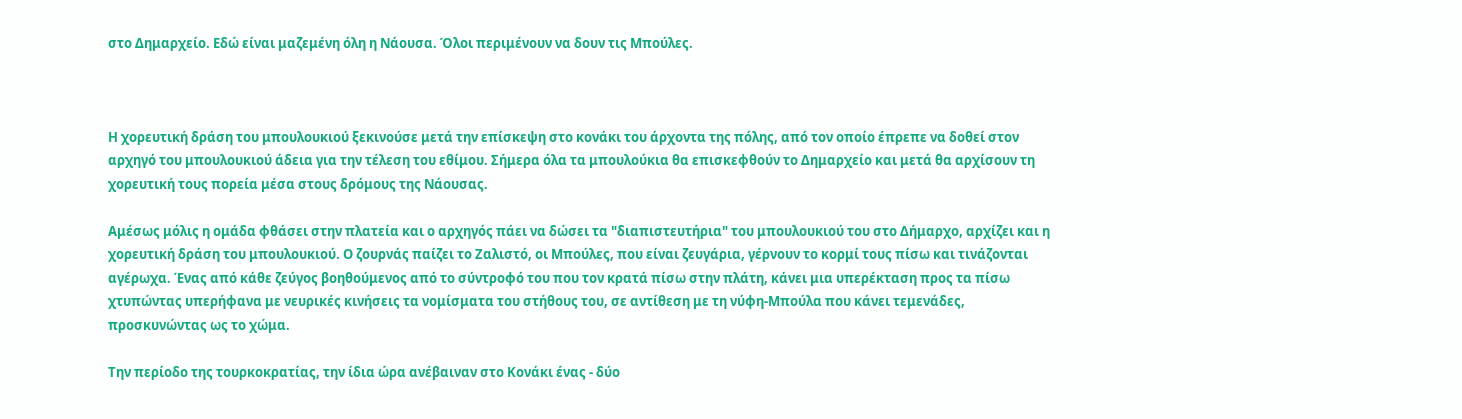στο Δημαρχείο. Εδώ είναι μαζεμένη όλη η Νάουσα. Όλοι περιμένουν να δουν τις Μπούλες.



Η χορευτική δράση του μπουλουκιού ξεκινούσε μετά την επίσκεψη στο κονάκι του άρχοντα της πόλης, από τον οποίο έπρεπε να δοθεί στον αρχηγό του μπουλουκιού άδεια για την τέλεση του εθίμου. Σήμερα όλα τα μπουλούκια θα επισκεφθούν το Δημαρχείο και μετά θα αρχίσουν τη χορευτική τους πορεία μέσα στους δρόμους της Νάουσας.

Αμέσως μόλις η ομάδα φθάσει στην πλατεία και ο αρχηγός πάει να δώσει τα "διαπιστευτήρια" του μπουλουκιού του στο Δήμαρχο, αρχίζει και η χορευτική δράση του μπουλουκιού. Ο ζουρνάς παίζει το Ζαλιστό, οι Μπούλες, που είναι ζευγάρια, γέρνουν το κορμί τους πίσω και τινάζονται αγέρωχα. Ένας από κάθε ζεύγος βοηθούμενος από το σύντροφό του που τον κρατά πίσω στην πλάτη, κάνει μια υπερέκταση προς τα πίσω χτυπώντας υπερήφανα με νευρικές κινήσεις τα νομίσματα του στήθους του, σε αντίθεση με τη νύφη-Μπούλα που κάνει τεμενάδες, προσκυνώντας ως το χώμα.

Την περίοδο της τουρκοκρατίας, την ίδια ώρα ανέβαιναν στο Κονάκι ένας - δύο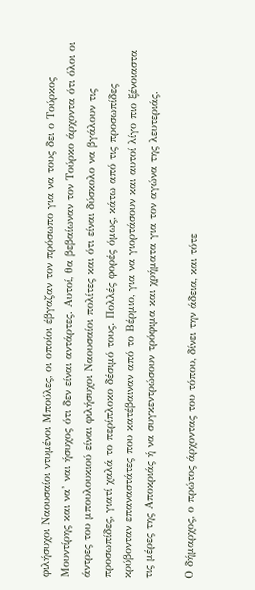φιλήσυχοι Ναουσαίοι ντυμένοι Μπούλες, οι οποίοι έβγαζαν τον πρόσωπο για να τους δει ο Τούρκος Μουντίρης και να’ ναι ήσυχος ότι δεν είναι αντάρτες. Αυτοί, θα βεβαίωναν τον Τούρκο άρχοντα ότι όλοι οι άντρες του μπουλουκιού είναι φιλήσυχοι Ναουσαίοι πολίτες και ότι είναι δύσκολο να βγάλουν τις προσωπίδες, γιατί χαλά το περίπλοκο δέσιμό τους. Πολλές φορές όμως, κάτω από τις προσωπίδες κρύβονταν επαναστάτες που κατέβαιναν από το Βέρμιο, για να γιορτάσουν και αυτοί λίγο πιο ξένοιαστα τις μέρες της Αποκριάς ή να συγκεντρώσουν τρόφιμα και χρήματα για τον αγώνα της λευτεριάς.

Ο δήμαρχος, ο πρώτος άρχοντας του τόπου, δίνει την άδεια, και τότε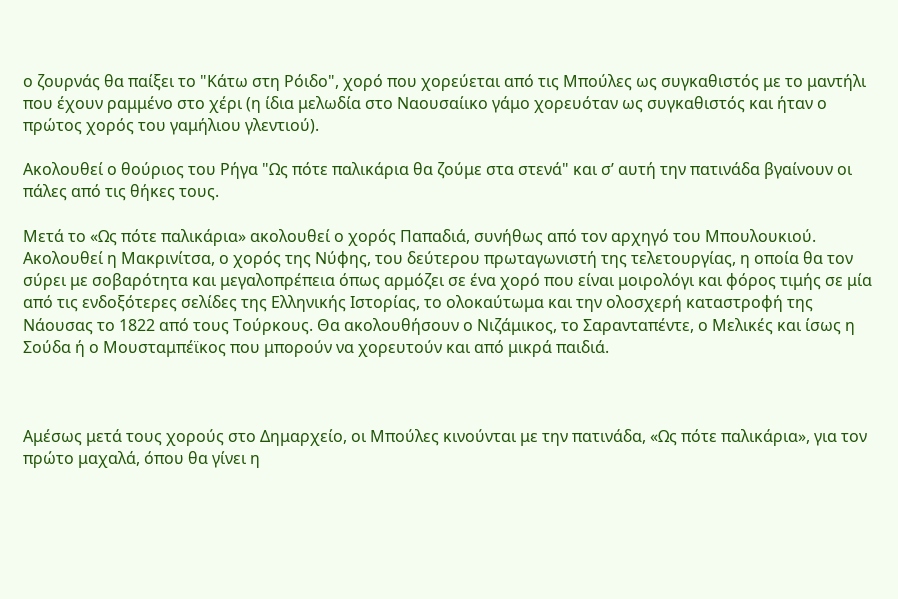ο ζουρνάς θα παίξει το "Κάτω στη Ρόιδο", χορό που χορεύεται από τις Μπούλες ως συγκαθιστός με το μαντήλι που έχουν ραμμένο στο χέρι (η ίδια μελωδία στο Ναουσαίικο γάμο χορευόταν ως συγκαθιστός και ήταν ο πρώτος χορός του γαμήλιου γλεντιού).

Ακολουθεί ο θούριος του Ρήγα "Ως πότε παλικάρια θα ζούμε στα στενά" και σ’ αυτή την πατινάδα βγαίνουν οι πάλες από τις θήκες τους.

Μετά το «Ως πότε παλικάρια» ακολουθεί ο χορός Παπαδιά, συνήθως από τον αρχηγό του Μπουλουκιού. Ακολουθεί η Μακρινίτσα, ο χορός της Νύφης, του δεύτερου πρωταγωνιστή της τελετουργίας, η οποία θα τον σύρει με σοβαρότητα και μεγαλοπρέπεια όπως αρμόζει σε ένα χορό που είναι μοιρολόγι και φόρος τιμής σε μία από τις ενδοξότερες σελίδες της Ελληνικής Ιστορίας, το ολοκαύτωμα και την ολοσχερή καταστροφή της Νάουσας το 1822 από τους Τούρκους. Θα ακολουθήσουν ο Νιζάμικος, το Σαρανταπέντε, ο Μελικές και ίσως η Σούδα ή ο Μουσταμπέϊκος που μπορούν να χορευτούν και από μικρά παιδιά.



Αμέσως μετά τους χορούς στο Δημαρχείο, οι Μπούλες κινούνται με την πατινάδα, «Ως πότε παλικάρια», για τον πρώτο μαχαλά, όπου θα γίνει η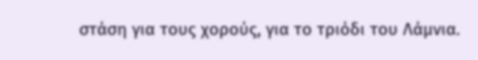στάση για τους χορούς, για το τριόδι του Λάμνια.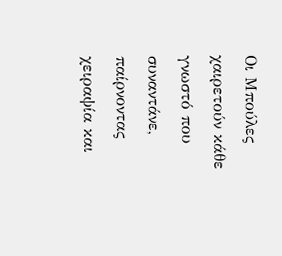Οι Μπούλες χαιρετούν κάθε γνωστό που συναντάνε, παίρνοντας χειραψία και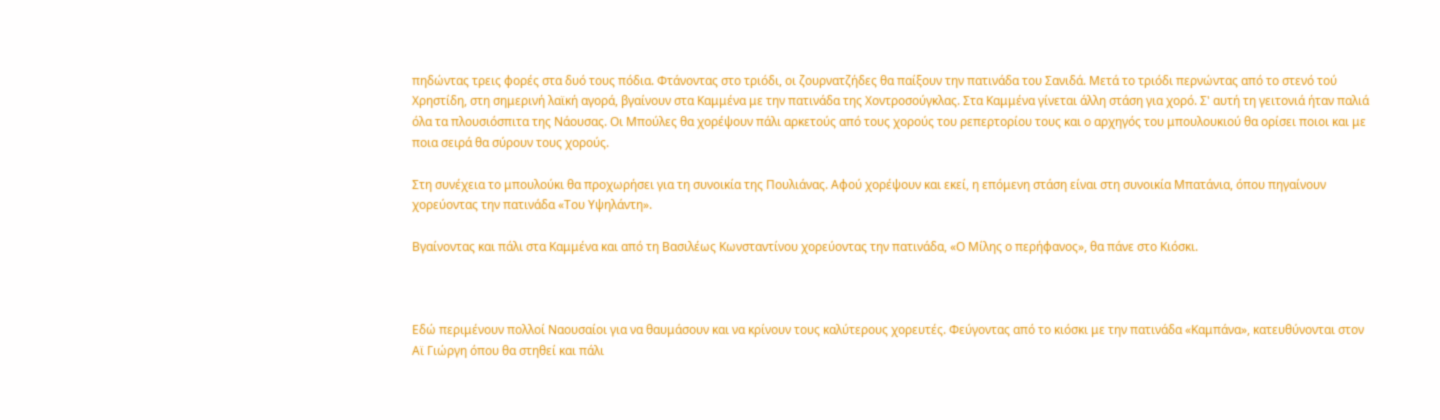πηδώντας τρεις φορές στα δυό τους πόδια. Φτάνοντας στο τριόδι, οι ζουρνατζήδες θα παίξουν την πατινάδα του Σανιδά. Μετά το τριόδι περνώντας από το στενό τού Χρηστίδη, στη σημερινή λαϊκή αγορά, βγαίνουν στα Καμμένα με την πατινάδα της Χοντροσούγκλας. Στα Καμμένα γίνεται άλλη στάση για χορό. Σ' αυτή τη γειτονιά ήταν παλιά όλα τα πλουσιόσπιτα της Νάουσας. Οι Μπούλες θα χορέψουν πάλι αρκετούς από τους χορούς του ρεπερτορίου τους και ο αρχηγός του μπουλουκιού θα ορίσει ποιοι και με ποια σειρά θα σύρουν τους χορούς.

Στη συνέχεια το μπουλούκι θα προχωρήσει για τη συνοικία της Πουλιάνας. Αφού χορέψουν και εκεί, η επόμενη στάση είναι στη συνοικία Μπατάνια, όπου πηγαίνουν χορεύοντας την πατινάδα «Του Υψηλάντη».

Βγαίνοντας και πάλι στα Καμμένα και από τη Βασιλέως Κωνσταντίνου χορεύοντας την πατινάδα, «Ο Μίλης ο περήφανος», θα πάνε στο Κιόσκι.



Εδώ περιμένουν πολλοί Ναουσαίοι για να θαυμάσουν και να κρίνουν τους καλύτερους χορευτές. Φεύγοντας από το κιόσκι με την πατινάδα «Καμπάνα», κατευθύνονται στον Αϊ Γιώργη όπου θα στηθεί και πάλι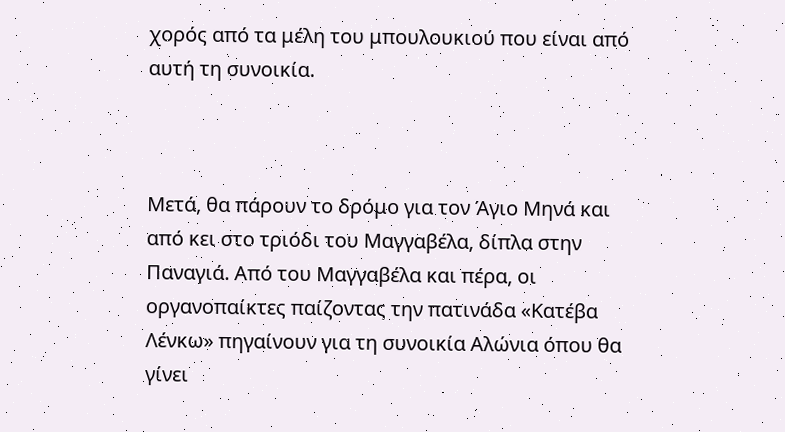χορός από τα μέλη του μπουλουκιού που είναι από αυτή τη συνοικία.



Μετά, θα πάρουν το δρόμο για τον Άγιο Μηνά και από κει στο τριόδι του Μαγγαβέλα, δίπλα στην Παναγιά. Από του Μαγγαβέλα και πέρα, οι οργανοπαίκτες παίζοντας την πατινάδα «Κατέβα Λένκω» πηγαίνουν για τη συνοικία Αλώνια όπου θα γίνει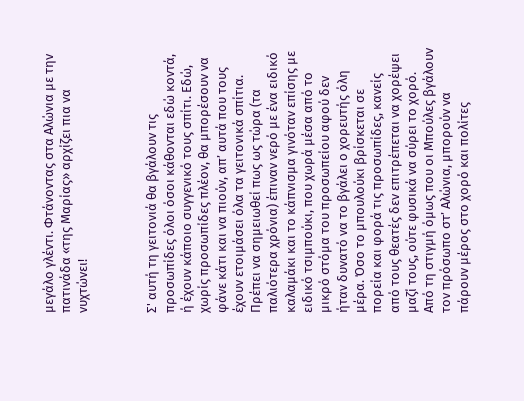μεγάλο γλέντι. Φτάνοντας στα Αλώνια με την πατινάδα «της Μαρίας» αρχίζει πια να νυχτώνει!



Σ' αυτή τη γειτονιά θα βγάλουν τις προσωπίδες όλοι όσοι κάθονται εδώ κοντά, ή έχουν κάποιο συγγενικό τους σπίτι. Εδώ, χωρίς προσωπίδες πλέον, θα μπορέσουν να φάνε κάτι και να πιούν, απ’ αυτά που τους έχουν ετοιμάσει όλα τα γειτονικά σπίτια. Πρέπει να σημειωθεί πως ως τώρα (τα παλιότερα χρόνια) έπιναν νερό με ένα ειδικό καλαμάκι και το κάπνισμα γινόταν επίσης με ειδικό τσιμπούκι, που χωρά μέσα από το μικρό στόμα του προσωπείου αφού δεν ήταν δυνατό να το βγάλει ο χορευτής όλη μέρα. Όσο το μπουλούκι βρίσκεται σε πορεία και φορά τις προσωπίδες, κανείς από τους θεατές δεν επιτρέπεται να χορέψει μαζί τους, ούτε φυσικά να σύρει το χορό. Από τη στιγμή όμως που οι Μπούλες βγάλουν τον πρόσωπο στ’ Αλώνια, μπορούν να πάρουν μέρος στο χορό και πολίτες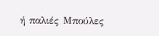ή παλιές Μπούλες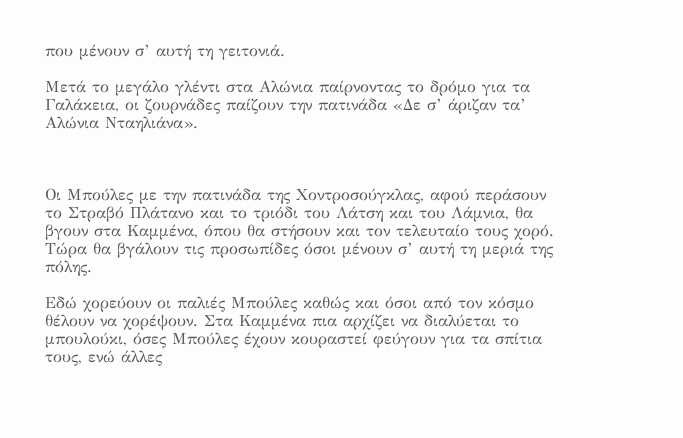που μένουν σ’ αυτή τη γειτονιά.

Μετά το μεγάλο γλέντι στα Αλώνια παίρνοντας το δρόμο για τα Γαλάκεια, οι ζουρνάδες παίζουν την πατινάδα «Δε σ’ άριζαν τα’ Αλώνια Νταηλιάνα».



Οι Μπούλες με την πατινάδα της Χοντροσούγκλας, αφού περάσουν το Στραβό Πλάτανο και το τριόδι του Λάτση και του Λάμνια, θα βγουν στα Καμμένα, όπου θα στήσουν και τον τελευταίο τους χορό. Τώρα θα βγάλουν τις προσωπίδες όσοι μένουν σ’ αυτή τη μεριά της πόλης.

Εδώ χορεύουν οι παλιές Μπούλες καθώς και όσοι από τον κόσμο θέλουν να χορέψουν. Στα Καμμένα πια αρχίζει να διαλύεται το μπουλούκι, όσες Μπούλες έχουν κουραστεί φεύγουν για τα σπίτια τους, ενώ άλλες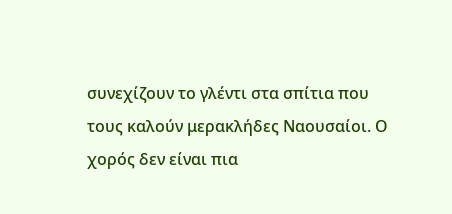συνεχίζουν το γλέντι στα σπίτια που τους καλούν μερακλήδες Ναουσαίοι. Ο χορός δεν είναι πια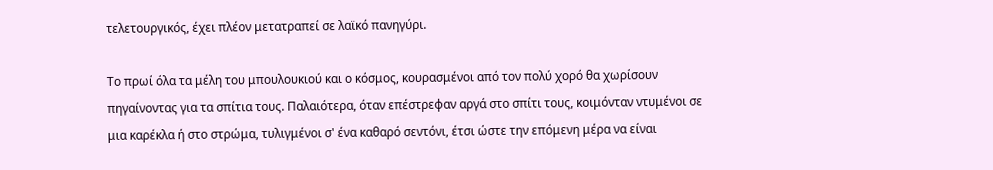τελετουργικός, έχει πλέον μετατραπεί σε λαϊκό πανηγύρι.

Το πρωί όλα τα μέλη του μπουλουκιού και ο κόσμος, κουρασμένοι από τον πολύ χορό θα χωρίσουν πηγαίνοντας για τα σπίτια τους. Παλαιότερα, όταν επέστρεφαν αργά στο σπίτι τους, κοιμόνταν ντυμένοι σε μια καρέκλα ή στο στρώμα, τυλιγμένοι σ' ένα καθαρό σεντόνι, έτσι ώστε την επόμενη μέρα να είναι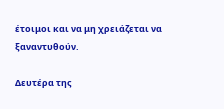έτοιμοι και να μη χρειάζεται να ξαναντυθούν.

Δευτέρα της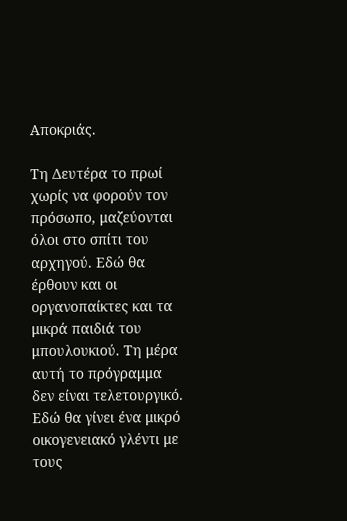Αποκριάς.

Τη Δευτέρα το πρωί χωρίς να φορούν τον πρόσωπο, μαζεύονται όλοι στο σπίτι του αρχηγού. Εδώ θα έρθουν και οι οργανοπαίκτες και τα μικρά παιδιά του μπουλουκιού. Τη μέρα αυτή το πρόγραμμα δεν είναι τελετουργικό. Εδώ θα γίνει ένα μικρό οικογενειακό γλέντι με τους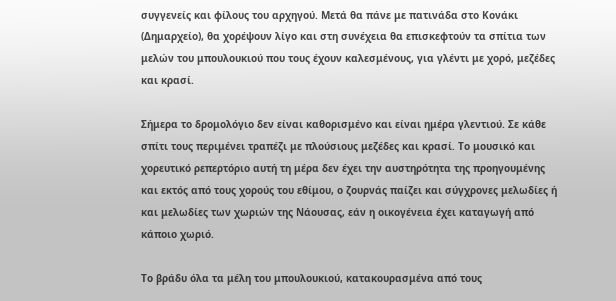συγγενείς και φίλους του αρχηγού. Μετά θα πάνε με πατινάδα στο Κονάκι (Δημαρχείο), θα χορέψουν λίγο και στη συνέχεια θα επισκεφτούν τα σπίτια των μελών του μπουλουκιού που τους έχουν καλεσμένους, για γλέντι με χορό, μεζέδες και κρασί.

Σήμερα το δρομολόγιο δεν είναι καθορισμένο και είναι ημέρα γλεντιού. Σε κάθε σπίτι τους περιμένει τραπέζι με πλούσιους μεζέδες και κρασί. Το μουσικό και χορευτικό ρεπερτόριο αυτή τη μέρα δεν έχει την αυστηρότητα της προηγουμένης και εκτός από τους χορούς του εθίμου, ο ζουρνάς παίζει και σύγχρονες μελωδίες ή και μελωδίες των χωριών της Νάουσας, εάν η οικογένεια έχει καταγωγή από κάποιο χωριό.

Το βράδυ όλα τα μέλη του μπουλουκιού, κατακουρασμένα από τους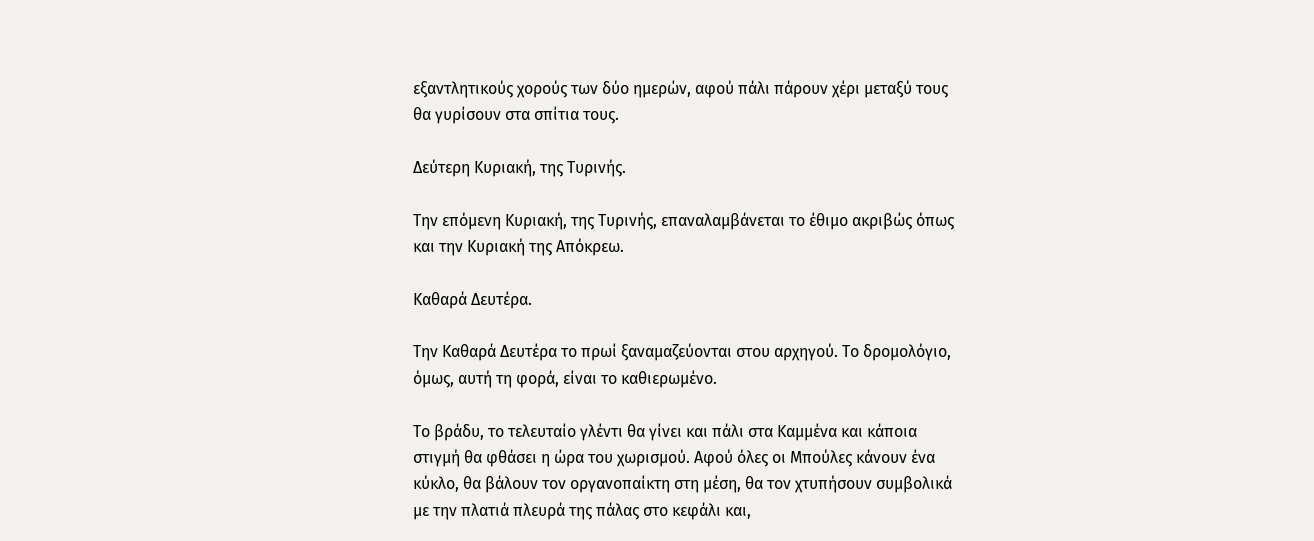εξαντλητικούς χορούς των δύο ημερών, αφού πάλι πάρουν χέρι μεταξύ τους θα γυρίσουν στα σπίτια τους.

Δεύτερη Κυριακή, της Τυρινής.

Την επόμενη Κυριακή, της Τυρινής, επαναλαμβάνεται το έθιμο ακριβώς όπως και την Κυριακή της Απόκρεω.

Καθαρά Δευτέρα.

Την Καθαρά Δευτέρα το πρωί ξαναμαζεύονται στου αρχηγού. Το δρομολόγιο, όμως, αυτή τη φορά, είναι το καθιερωμένο.

Το βράδυ, το τελευταίο γλέντι θα γίνει και πάλι στα Καμμένα και κάποια στιγμή θα φθάσει η ώρα του χωρισμού. Αφού όλες οι Μπούλες κάνουν ένα κύκλο, θα βάλουν τον οργανοπαίκτη στη μέση, θα τον χτυπήσουν συμβολικά με την πλατιά πλευρά της πάλας στο κεφάλι και,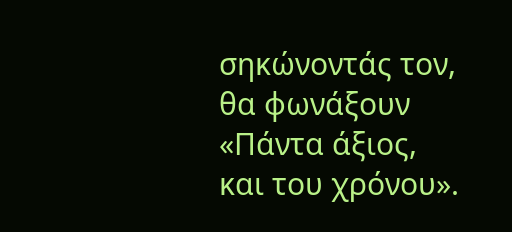σηκώνοντάς τον, θα φωνάξουν «Πάντα άξιος, και του χρόνου».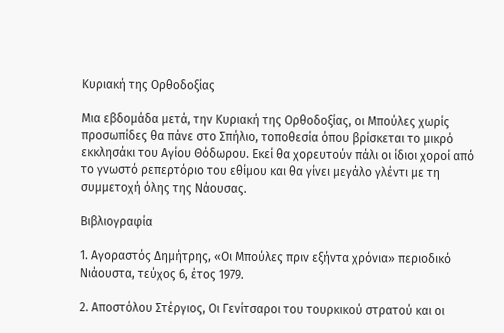Κυριακή της Ορθοδοξίας

Μια εβδομάδα μετά, την Κυριακή της Ορθοδοξίας, οι Μπούλες χωρίς προσωπίδες θα πάνε στο Σπήλιο, τοποθεσία όπου βρίσκεται το μικρό εκκλησάκι του Αγίου Θόδωρου. Εκεί θα χορευτούν πάλι οι ίδιοι χοροί από το γνωστό ρεπερτόριο του εθίμου και θα γίνει μεγάλο γλέντι με τη συμμετοχή όλης της Νάουσας.

Βιβλιογραφία

1. Αγοραστός Δημήτρης, «Οι Μπούλες πριν εξήντα χρόνια» περιοδικό Νιάουστα, τεύχος 6, έτος 1979.

2. Αποστόλου Στέργιος, Οι Γενίτσαροι του τουρκικού στρατού και οι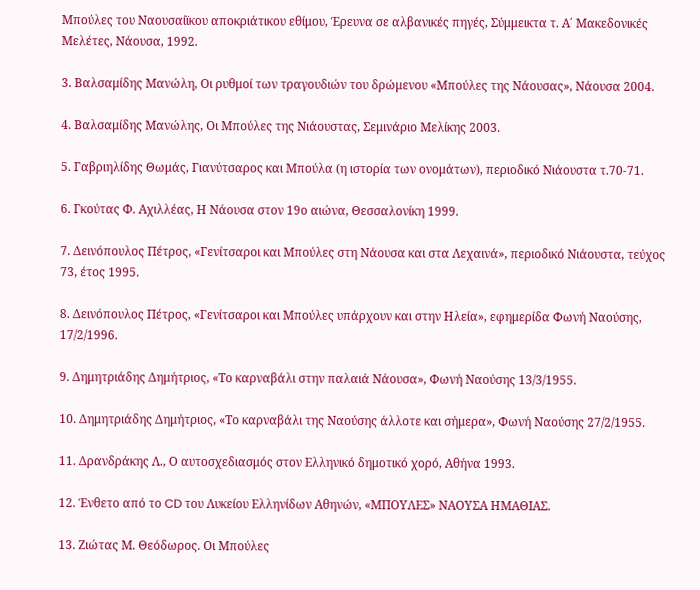Μπούλες του Ναουσαίϊκου αποκριάτικου εθίμου, Έρευνα σε αλβανικές πηγές, Σύμμεικτα τ. Α΄ Μακεδονικές Μελέτες, Νάουσα, 1992.

3. Βαλσαμίδης Μανώλη, Οι ρυθμοί των τραγουδιών του δρώμενου «Μπούλες της Νάουσας», Νάουσα 2004.

4. Βαλσαμίδης Μανώλης, Οι Μπούλες της Νιάουστας, Σεμινάριο Μελίκης 2003.

5. Γαβριηλίδης Θωμάς, Γιανύτσαρος και Μπούλα (η ιστορία των ονομάτων), περιοδικό Νιάουστα τ.70-71.

6. Γκούτας Φ. Αχιλλέας, Η Νάουσα στον 19ο αιώνα, Θεσσαλονίκη 1999.

7. Δεινόπουλος Πέτρος, «Γενίτσαροι και Μπούλες στη Νάουσα και στα Λεχαινά», περιοδικό Νιάουστα, τεύχος 73, έτος 1995.

8. Δεινόπουλος Πέτρος, «Γενίτσαροι και Μπούλες υπάρχουν και στην Ηλεία», εφημερίδα Φωνή Ναούσης, 17/2/1996.

9. Δημητριάδης Δημήτριος, «Το καρναβάλι στην παλαιά Νάουσα», Φωνή Ναούσης 13/3/1955.

10. Δημητριάδης Δημήτριος, «Το καρναβάλι της Ναούσης άλλοτε και σήμερα», Φωνή Ναούσης 27/2/1955.

11. Δρανδράκης Λ., Ο αυτοσχεδιασμός στον Ελληνικό δημοτικό χορό, Αθήνα 1993.

12. Ένθετο από το CD του Λυκείου Ελληνίδων Αθηνών, «ΜΠΟΥΛΕΣ» ΝΑΟΥΣΑ ΗΜΑΘΙΑΣ.

13. Ζιώτας Μ. Θεόδωρος. Οι Μπούλες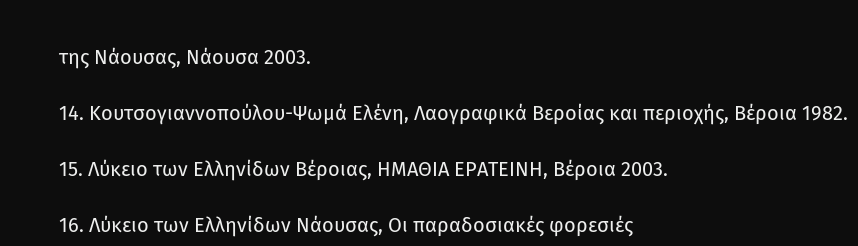της Νάουσας, Νάουσα 2003.

14. Κουτσογιαννοπούλου-Ψωμά Ελένη, Λαογραφικά Βεροίας και περιοχής, Βέροια 1982.

15. Λύκειο των Ελληνίδων Βέροιας, ΗΜΑΘΙΑ ΕΡΑΤΕΙΝΗ, Βέροια 2003.

16. Λύκειο των Ελληνίδων Νάουσας, Οι παραδοσιακές φορεσιές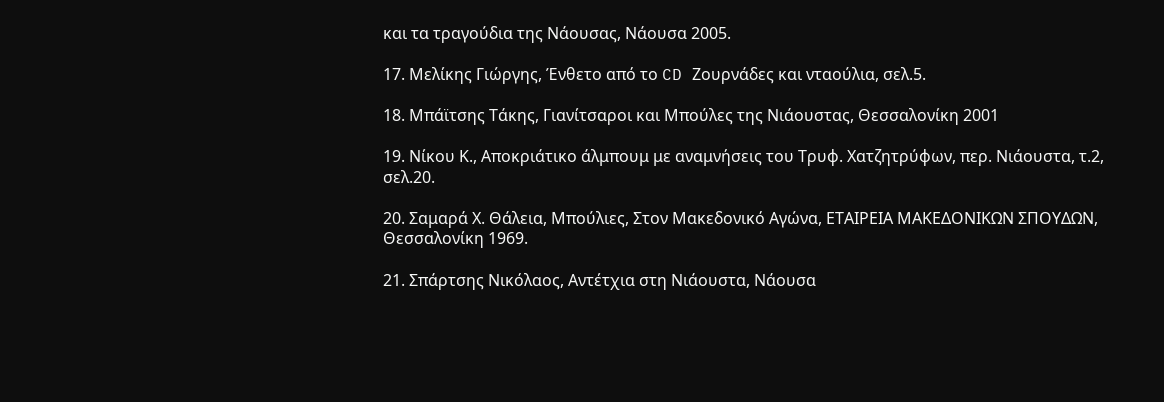και τα τραγούδια της Νάουσας, Νάουσα 2005.

17. Μελίκης Γιώργης, Ένθετο από το CD Ζουρνάδες και νταούλια, σελ.5.

18. Μπάϊτσης Τάκης, Γιανίτσαροι και Μπούλες της Νιάουστας, Θεσσαλονίκη 2001

19. Νίκου Κ., Αποκριάτικο άλμπουμ με αναμνήσεις του Τρυφ. Χατζητρύφων, περ. Νιάουστα, τ.2, σελ.20.

20. Σαμαρά Χ. Θάλεια, Μπούλιες, Στον Μακεδονικό Αγώνα, ΕΤΑΙΡΕΙΑ ΜΑΚΕΔΟΝΙΚΩΝ ΣΠΟΥΔΩΝ, Θεσσαλονίκη 1969.

21. Σπάρτσης Νικόλαος, Αντέτχια στη Νιάουστα, Νάουσα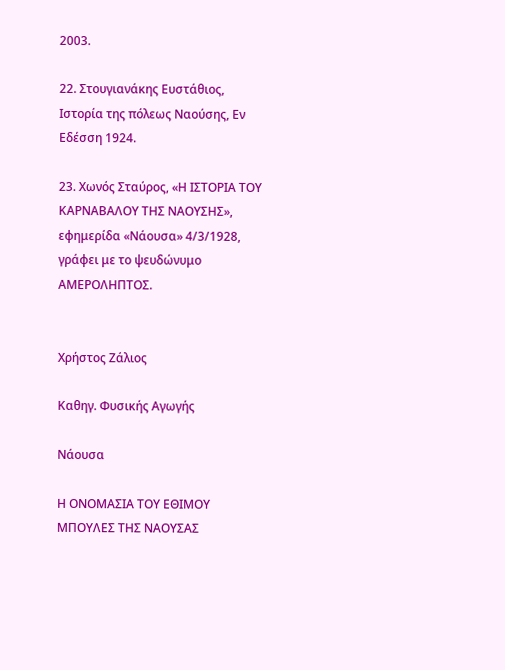2003.

22. Στουγιανάκης Ευστάθιος, Ιστορία της πόλεως Ναούσης, Εν Εδέσση 1924.

23. Χωνός Σταύρος, «Η ΙΣΤΟΡΙΑ ΤΟΥ ΚΑΡΝΑΒΑΛΟΥ ΤΗΣ ΝΑΟΥΣΗΣ», εφημερίδα «Νάουσα» 4/3/1928, γράφει με το ψευδώνυμο ΑΜΕΡΟΛΗΠΤΟΣ.


Χρήστος Ζάλιος

Καθηγ. Φυσικής Αγωγής

Νάουσα

Η ΟΝΟΜΑΣΙΑ ΤΟΥ ΕΘΙΜΟΥ ΜΠΟΥΛΕΣ ΤΗΣ ΝΑΟΥΣΑΣ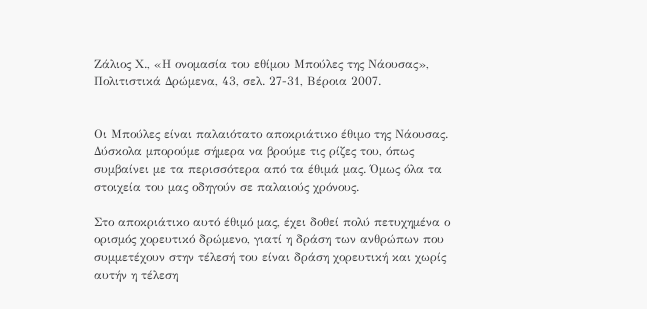Ζάλιος Χ., «Η ονομασία του εθίμου Μπούλες της Νάουσας», Πολιτιστικά Δρώμενα, 43, σελ. 27-31, Βέροια 2007.


Οι Μπούλες είναι παλαιότατο αποκριάτικο έθιμο της Νάουσας. Δύσκολα μπορούμε σήμερα να βρούμε τις ρίζες του, όπως συμβαίνει με τα περισσότερα από τα έθιμά μας. Όμως όλα τα στοιχεία του μας οδηγούν σε παλαιούς χρόνους.

Στο αποκριάτικο αυτό έθιμό μας, έχει δοθεί πολύ πετυχημένα ο ορισμός χορευτικό δρώμενο, γιατί η δράση των ανθρώπων που συμμετέχουν στην τέλεσή του είναι δράση χορευτική και χωρίς αυτήν η τέλεση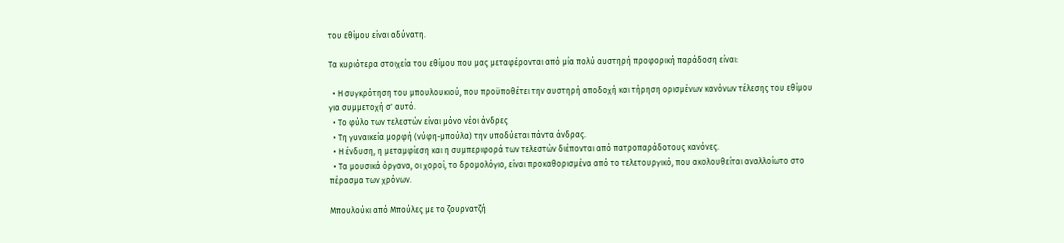του εθίμου είναι αδύνατη.

Τα κυριότερα στοιχεία του εθίμου που μας μεταφέρονται από μία πολύ αυστηρή προφορική παράδοση είναι:

  • Η συγκρότηση του μπουλουκιού, που προϋποθέτει την αυστηρή αποδοχή και τήρηση ορισμένων κανόνων τέλεσης του εθίμου για συμμετοχή σ' αυτό.
  • Το φύλο των τελεστών είναι μόνο νέοι άνδρες
  • Τη γυναικεία μορφή (νύφη-μπούλα) την υποδύεται πάντα άνδρας.
  • Η ένδυση, η μεταμφίεση και η συμπεριφορά των τελεστών διέπονται από πατροπαράδοτους κανόνες.
  • Τα μουσικά όργανα, οι χοροί, το δρομολόγιο, είναι προκαθορισμένα από το τελετουργικό, που ακολουθείται αναλλοίωτο στο πέρασμα των χρόνων.

Μπουλούκι από Μπούλες με το ζουρνατζή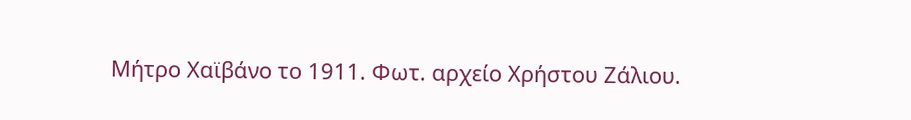Μήτρο Χαϊβάνο το 1911. Φωτ. αρχείο Χρήστου Ζάλιου.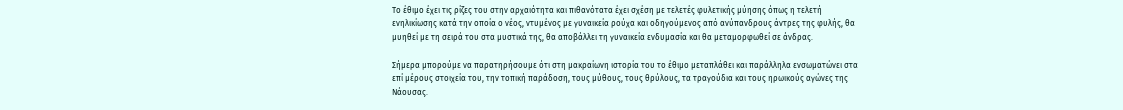Το έθιμο έχει τις ρίζες του στην αρχαιότητα και πιθανότατα έχει σχέση με τελετές φυλετικής μύησης όπως η τελετή ενηλικίωσης κατά την οποία ο νέος, ντυμένος με γυναικεία ρούχα και οδηγούμενος από ανύπανδρους άντρες της φυλής, θα μυηθεί με τη σειρά του στα μυστικά της, θα αποβάλλει τη γυναικεία ενδυμασία και θα μεταμορφωθεί σε άνδρας.

Σήμερα μπορούμε να παρατηρήσουμε ότι στη μακραίωνη ιστορία του το έθιμο μεταπλάθει και παράλληλα ενσωματώνει στα επί μέρους στοιχεία του, την τοπική παράδοση, τους μύθους, τους θρύλους, τα τραγούδια και τους ηρωικούς αγώνες της Νάουσας.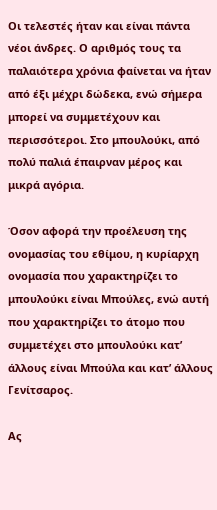Οι τελεστές ήταν και είναι πάντα νέοι άνδρες. Ο αριθμός τους τα παλαιότερα χρόνια φαίνεται να ήταν από έξι μέχρι δώδεκα, ενώ σήμερα μπορεί να συμμετέχουν και περισσότεροι. Στο μπουλούκι, από πολύ παλιά έπαιρναν μέρος και μικρά αγόρια.

Όσον αφορά την προέλευση της ονομασίας του εθίμου, η κυρίαρχη ονομασία που χαρακτηρίζει το μπουλούκι είναι Μπούλες, ενώ αυτή που χαρακτηρίζει το άτομο που συμμετέχει στο μπουλούκι κατ’ άλλους είναι Μπούλα και κατ’ άλλους Γενίτσαρος.

Ας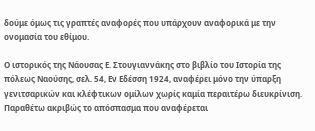δούμε όμως τις γραπτές αναφορές που υπάρχουν αναφορικά με την ονομασία του εθίμου.

Ο ιστορικός της Νάουσας Ε. Στουγιαννάκης στο βιβλίο του Ιστορία της πόλεως Ναούσης, σελ. 54, Εν Εδέσση 1924, αναφέρει μόνο την ύπαρξη γενιτσαρικών και κλέφτικων ομίλων χωρίς καμία περαιτέρω διευκρίνιση. Παραθέτω ακριβώς το απόσπασμα που αναφέρεται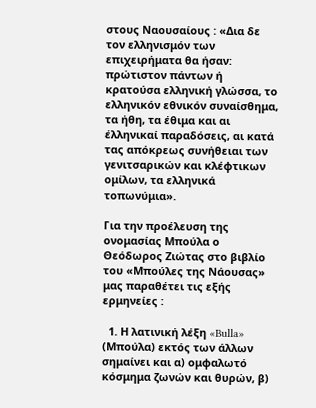στους Ναουσαίους : «Δια δε τον ελληνισμόν των επιχειρήματα θα ήσαν: πρώτιστον πάντων ή κρατούσα ελληνική γλώσσα, το ελληνικόν εθνικόν συναίσθημα, τα ήθη, τα έθιμα και αι έλληνικαί παραδόσεις, αι κατά τας απόκρεως συνήθειαι των γενιτσαρικών και κλέφτικων ομίλων, τα ελληνικά τοπωνύμια».

Για την προέλευση της ονομασίας Μπούλα ο Θεόδωρος Ζιώτας στο βιβλίο του «Μπούλες της Νάουσας» μας παραθέτει τις εξής ερμηνείες :

  1. Η λατινική λέξη «Bulla» (Μπούλα) εκτός των άλλων σημαίνει και α) ομφαλωτό κόσμημα ζωνών και θυρών, β)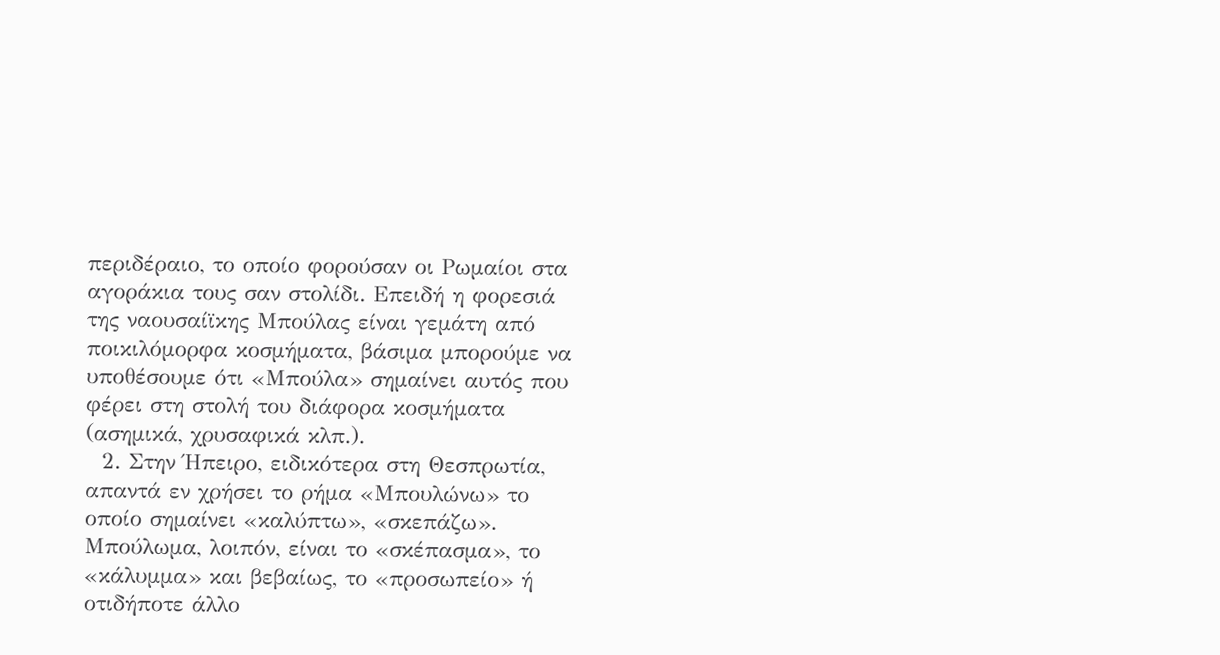περιδέραιο, το οποίο φορούσαν οι Ρωμαίοι στα αγοράκια τους σαν στολίδι. Επειδή η φορεσιά της ναουσαίϊκης Μπούλας είναι γεμάτη από ποικιλόμορφα κοσμήματα, βάσιμα μπορούμε να υποθέσουμε ότι «Μπούλα» σημαίνει αυτός που φέρει στη στολή του διάφορα κοσμήματα (ασημικά, χρυσαφικά κλπ.).
  2. Στην Ήπειρο, ειδικότερα στη Θεσπρωτία, απαντά εν χρήσει το ρήμα «Μπουλώνω» το οποίο σημαίνει «καλύπτω», «σκεπάζω». Μπούλωμα, λοιπόν, είναι το «σκέπασμα», το «κάλυμμα» και βεβαίως, το «προσωπείο» ή οτιδήποτε άλλο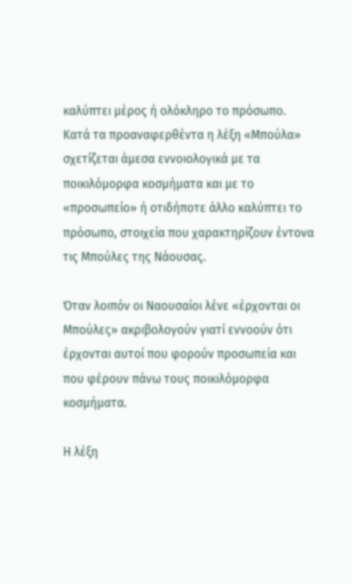καλύπτει μέρος ή ολόκληρο το πρόσωπο. Κατά τα προαναφερθέντα η λέξη «Μπούλα» σχετίζεται άμεσα εννοιολογικά με τα ποικιλόμορφα κοσμήματα και με το «προσωπείο» ή οτιδήποτε άλλο καλύπτει το πρόσωπο, στοιχεία που χαρακτηρίζουν έντονα τις Μπούλες της Νάουσας.

Όταν λοιπόν οι Ναουσαίοι λένε «έρχονται οι Μπούλες» ακριβολογούν γιατί εννοούν ότι έρχονται αυτοί που φορούν προσωπεία και που φέρουν πάνω τους ποικιλόμορφα κοσμήματα.

Η λέξη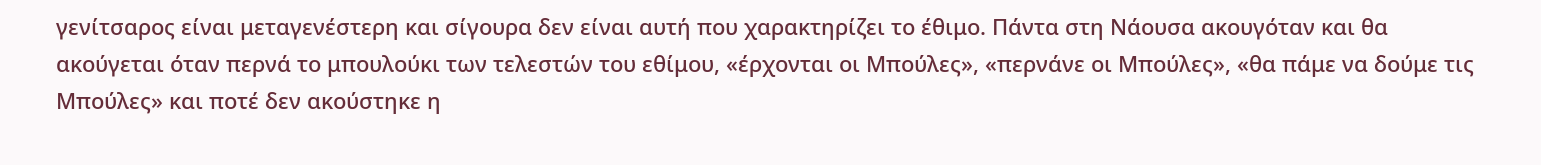γενίτσαρος είναι μεταγενέστερη και σίγουρα δεν είναι αυτή που χαρακτηρίζει το έθιμο. Πάντα στη Νάουσα ακουγόταν και θα ακούγεται όταν περνά το μπουλούκι των τελεστών του εθίμου, «έρχονται οι Μπούλες», «περνάνε οι Μπούλες», «θα πάμε να δούμε τις Μπούλες» και ποτέ δεν ακούστηκε η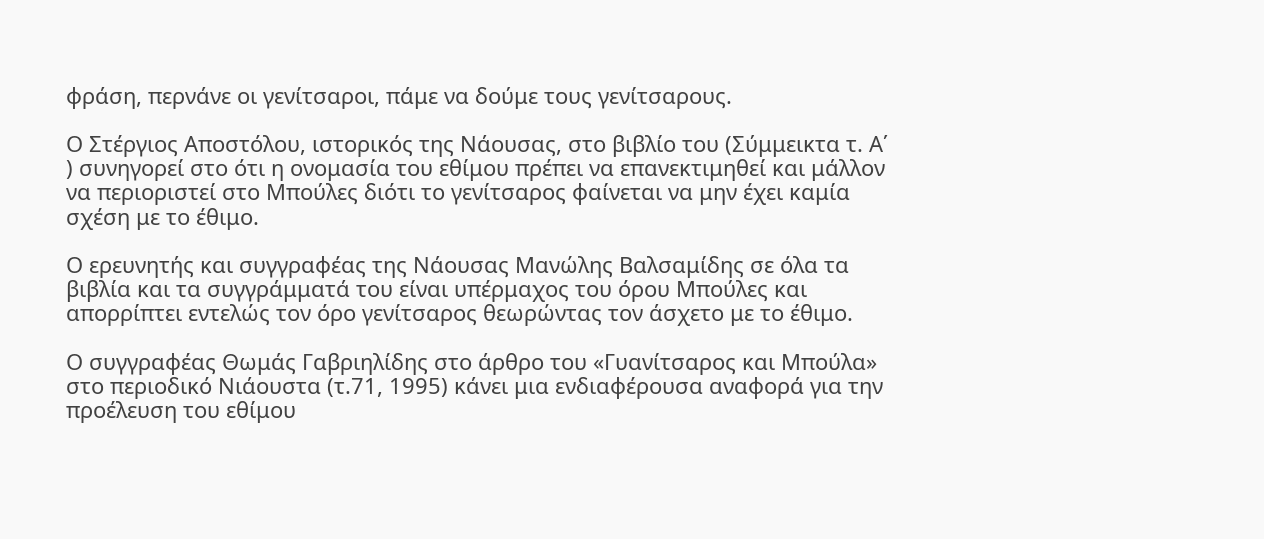φράση, περνάνε οι γενίτσαροι, πάμε να δούμε τους γενίτσαρους.

Ο Στέργιος Αποστόλου, ιστορικός της Νάουσας, στο βιβλίο του (Σύμμεικτα τ. Α΄ ) συνηγορεί στο ότι η ονομασία του εθίμου πρέπει να επανεκτιμηθεί και μάλλον να περιοριστεί στο Μπούλες διότι το γενίτσαρος φαίνεται να μην έχει καμία σχέση με το έθιμο.

Ο ερευνητής και συγγραφέας της Νάουσας Μανώλης Βαλσαμίδης σε όλα τα βιβλία και τα συγγράμματά του είναι υπέρμαχος του όρου Μπούλες και απορρίπτει εντελώς τον όρο γενίτσαρος θεωρώντας τον άσχετο με το έθιμο.

Ο συγγραφέας Θωμάς Γαβριηλίδης στο άρθρο του «Γυανίτσαρος και Μπούλα» στο περιοδικό Νιάουστα (τ.71, 1995) κάνει μια ενδιαφέρουσα αναφορά για την προέλευση του εθίμου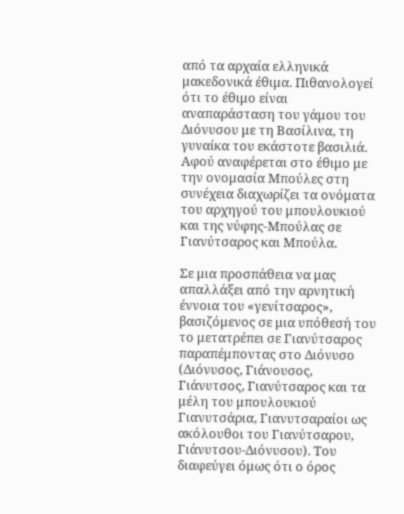από τα αρχαία ελληνικά μακεδονικά έθιμα. Πιθανολογεί ότι το έθιμο είναι αναπαράσταση του γάμου του Διόνυσου με τη Βασίλινα, τη γυναίκα του εκάστοτε βασιλιά. Αφού αναφέρεται στο έθιμο με την ονομασία Μπούλες στη συνέχεια διαχωρίζει τα ονόματα του αρχηγού του μπουλουκιού και της νύφης-Μπούλας σε Γιανύτσαρος και Μπούλα.

Σε μια προσπάθεια να μας απαλλάξει από την αρνητική έννοια του «γενίτσαρος», βασιζόμενος σε μια υπόθεσή του το μετατρέπει σε Γιανύτσαρος παραπέμποντας στο Διόνυσο (Διόνυσος, Γιάνουσος, Γιάνυτσος, Γιανύτσαρος και τα μέλη του μπουλουκιού Γιανυτσάρια, Γιανυτσαραίοι ως ακόλουθοι του Γιανύτσαρου, Γιάνυτσου-Διόνυσου). Του διαφεύγει όμως ότι ο όρος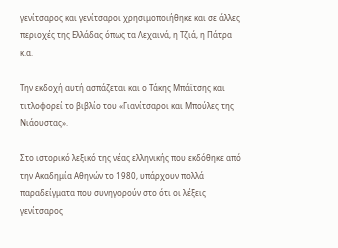γενίτσαρος και γενίτσαροι χρησιμοποιήθηκε και σε άλλες περιοχές της Ελλάδας όπως τα Λεχαινά, η Τζιά, η Πάτρα κ.α.

Την εκδοχή αυτή ασπάζεται και ο Τάκης Μπάϊτσης και τιτλοφορεί το βιβλίο του «Γιανίτσαροι και Μπούλες της Νιάουστας».

Στο ιστορικό λεξικό της νέας ελληνικής που εκδόθηκε από την Ακαδημία Αθηνών το 1980, υπάρχουν πολλά παραδείγματα που συνηγορούν στο ότι οι λέξεις γενίτσαρος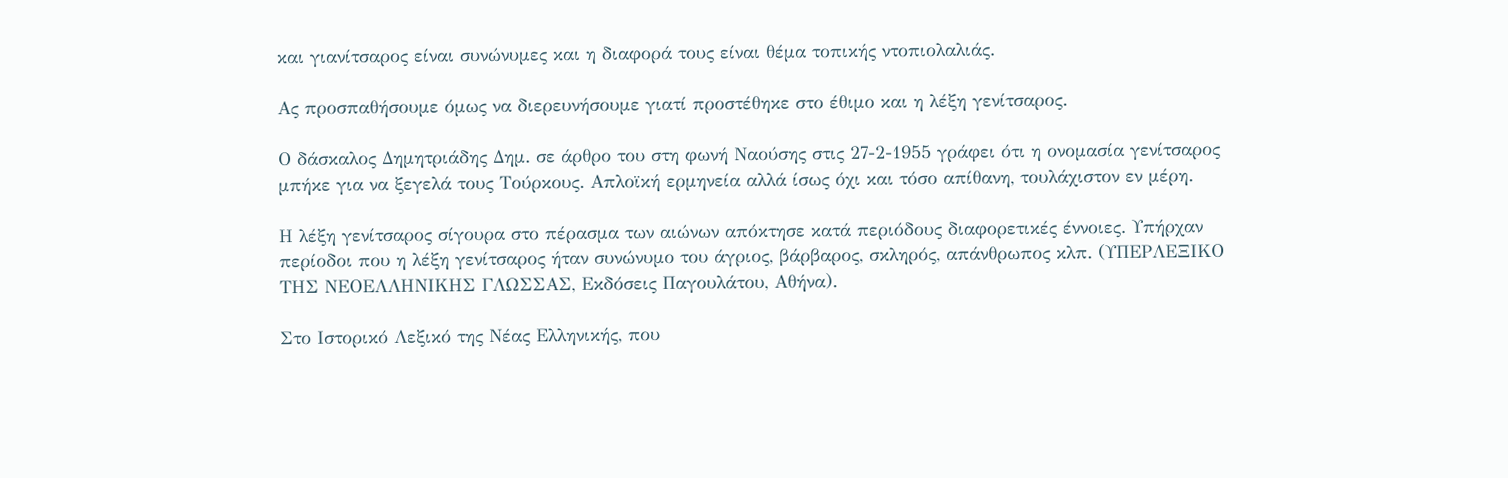και γιανίτσαρος είναι συνώνυμες και η διαφορά τους είναι θέμα τοπικής ντοπιολαλιάς.

Ας προσπαθήσουμε όμως να διερευνήσουμε γιατί προστέθηκε στο έθιμο και η λέξη γενίτσαρος.

Ο δάσκαλος Δημητριάδης Δημ. σε άρθρο του στη φωνή Ναούσης στις 27-2-1955 γράφει ότι η ονομασία γενίτσαρος μπήκε για να ξεγελά τους Τούρκους. Απλοϊκή ερμηνεία αλλά ίσως όχι και τόσο απίθανη, τουλάχιστον εν μέρη.

Η λέξη γενίτσαρος σίγουρα στο πέρασμα των αιώνων απόκτησε κατά περιόδους διαφορετικές έννοιες. Υπήρχαν περίοδοι που η λέξη γενίτσαρος ήταν συνώνυμο του άγριος, βάρβαρος, σκληρός, απάνθρωπος κλπ. (ΥΠΕΡΛΕΞΙΚΟ ΤΗΣ ΝΕΟΕΛΛΗΝΙΚΗΣ ΓΛΩΣΣΑΣ, Εκδόσεις Παγουλάτου, Αθήνα).

Στο Ιστορικό Λεξικό της Νέας Ελληνικής, που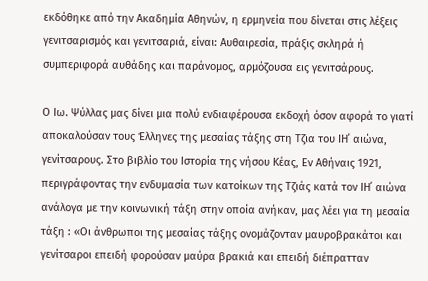εκδόθηκε από την Ακαδημία Αθηνών, η ερμηνεία που δίνεται στις λέξεις γενιτσαρισμός και γενιτσαριά, είναι: Αυθαιρεσία, πράξις σκληρά ή συμπεριφορά αυθάδης και παράνομος, αρμόζουσα εις γενιτσάρους.

Ο Ιω. Ψύλλας μας δίνει μια πολύ ενδιαφέρουσα εκδοχή όσον αφορά το γιατί αποκαλούσαν τους Έλληνες της μεσαίας τάξης στη Τζια του ΙΗ΄ αιώνα, γενίτσαρους. Στο βιβλίο του Ιστορία της νήσου Κέας, Εν Αθήναις 1921, περιγράφοντας την ενδυμασία των κατοίκων της Τζιάς κατά τον ΙΗ΄ αιώνα ανάλογα με την κοινωνική τάξη στην οποία ανήκαν, μας λέει για τη μεσαία τάξη : «Οι άνθρωποι της μεσαίας τάξης ονομάζονταν μαυροβρακάτοι και γενίτσαροι επειδή φορούσαν μαύρα βρακιά και επειδή διέπρατταν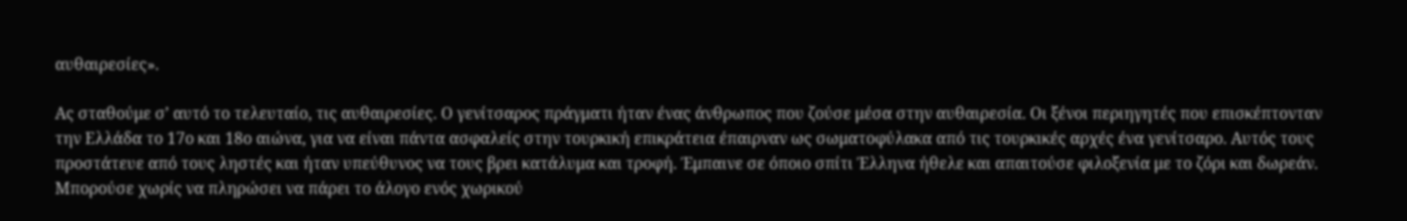αυθαιρεσίες».

Ας σταθούμε σ’ αυτό το τελευταίο, τις αυθαιρεσίες. Ο γενίτσαρος πράγματι ήταν ένας άνθρωπος που ζούσε μέσα στην αυθαιρεσία. Οι ξένοι περιηγητές που επισκέπτονταν την Ελλάδα το 17ο και 18ο αιώνα, για να είναι πάντα ασφαλείς στην τουρκική επικράτεια έπαιρναν ως σωματοφύλακα από τις τουρκικές αρχές ένα γενίτσαρο. Αυτός τους προστάτευε από τους ληστές και ήταν υπεύθυνος να τους βρει κατάλυμα και τροφή. Έμπαινε σε όποιο σπίτι Έλληνα ήθελε και απαιτούσε φιλοξενία με το ζόρι και δωρεάν. Μπορούσε χωρίς να πληρώσει να πάρει το άλογο ενός χωρικού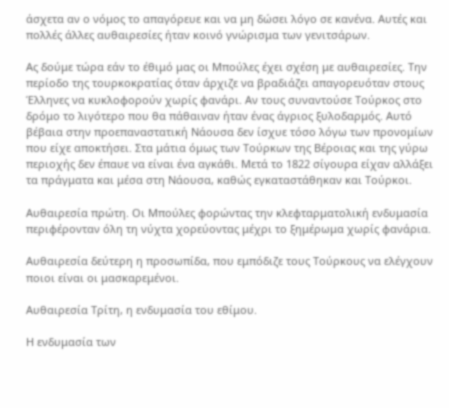άσχετα αν ο νόμος το απαγόρευε και να μη δώσει λόγο σε κανένα. Αυτές και πολλές άλλες αυθαιρεσίες ήταν κοινό γνώρισμα των γενιτσάρων.

Ας δούμε τώρα εάν το έθιμό μας οι Μπούλες έχει σχέση με αυθαιρεσίες. Την περίοδο της τουρκοκρατίας όταν άρχιζε να βραδιάζει απαγορευόταν στους Έλληνες να κυκλοφορούν χωρίς φανάρι. Αν τους συναντούσε Τούρκος στο δρόμο το λιγότερο που θα πάθαιναν ήταν ένας άγριος ξυλοδαρμός. Αυτό βέβαια στην προεπαναστατική Νάουσα δεν ίσχυε τόσο λόγω των προνομίων που είχε αποκτήσει. Στα μάτια όμως των Τούρκων της Βέροιας και της γύρω περιοχής δεν έπαυε να είναι ένα αγκάθι. Μετά το 1822 σίγουρα είχαν αλλάξει τα πράγματα και μέσα στη Νάουσα, καθώς εγκαταστάθηκαν και Τούρκοι.

Αυθαιρεσία πρώτη. Οι Μπούλες φορώντας την κλεφταρματολική ενδυμασία περιφέρονταν όλη τη νύχτα χορεύοντας μέχρι το ξημέρωμα χωρίς φανάρια.

Αυθαιρεσία δεύτερη η προσωπίδα, που εμπόδιζε τους Τούρκους να ελέγχουν ποιοι είναι οι μασκαρεμένοι.

Αυθαιρεσία Τρίτη, η ενδυμασία του εθίμου.

Η ενδυμασία των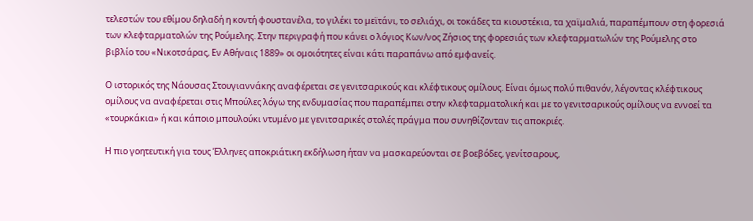τελεστών του εθίμου δηλαδή η κοντή φουστανέλα, το γιλέκι το μεϊτάνι, το σελιάχι, οι τοκάδες τα κιουστέκια, τα χαϊμαλιά, παραπέμπουν στη φορεσιά των κλεφταρματολών της Ρούμελης. Στην περιγραφή που κάνει ο λόγιος Κων/νος Ζήσιος της φορεσιάς των κλεφταρματωλών της Ρούμελης στο βιβλίο του «Νικοτσάρας, Εν Αθήναις 1889» οι ομοιότητες είναι κάτι παραπάνω από εμφανείς.

Ο ιστορικός της Νάουσας Στουγιαννάκης αναφέρεται σε γενιτσαρικούς και κλέφτικους ομίλους. Είναι όμως πολύ πιθανόν, λέγοντας κλέφτικους ομίλους να αναφέρεται στις Μπούλες λόγω της ενδυμασίας που παραπέμπει στην κλεφταρματολική και με το γενιτσαρικούς ομίλους να εννοεί τα «τουρκάκια» ή και κάποιο μπουλούκι ντυμένο με γενιτσαρικές στολές πράγμα που συνηθίζονταν τις αποκριές.

Η πιο γοητευτική για τους Έλληνες αποκριάτικη εκδήλωση ήταν να μασκαρεύονται σε βοεβόδες, γενίτσαρους,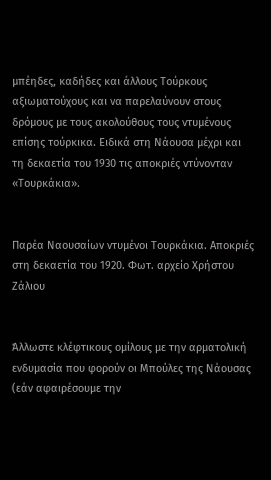μπέηδες, καδήδες και άλλους Τούρκους αξιωματούχους και να παρελαύνουν στους δρόμους με τους ακολούθους τους ντυμένους επίσης τούρκικα. Ειδικά στη Νάουσα μέχρι και τη δεκαετία του 1930 τις αποκριές ντύνονταν «Τουρκάκια».


Παρέα Ναουσαίων ντυμένοι Τουρκάκια. Αποκριές στη δεκαετία του 1920. Φωτ. αρχείο Χρήστου Ζάλιου


Άλλωστε κλέφτικους ομίλους με την αρματολική ενδυμασία που φορούν οι Μπούλες της Νάουσας (εάν αφαιρέσουμε την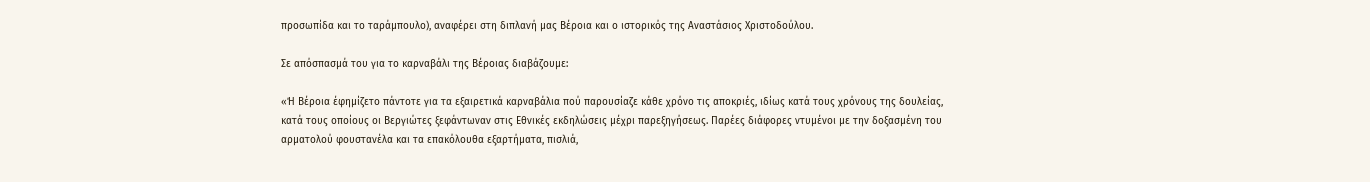προσωπίδα και το ταράμπουλο), αναφέρει στη διπλανή μας Βέροια και ο ιστορικός της Αναστάσιος Χριστοδούλου.

Σε απόσπασμά του για το καρναβάλι της Βέροιας διαβάζουμε:

«Ή Βέροια έφημίζετο πάντοτε για τα εξαιρετικά καρναβάλια πού παρουσίαζε κάθε χρόνο τις αποκριές, ιδίως κατά τους χρόνους της δουλείας, κατά τους οποίους οι Βεργιώτες ξεφάντωναν στις Εθνικές εκδηλώσεις μέχρι παρεξηγήσεως. Παρέες διάφορες ντυμένοι με την δοξασμένη του αρματολού φουστανέλα και τα επακόλουθα εξαρτήματα, πισλιά,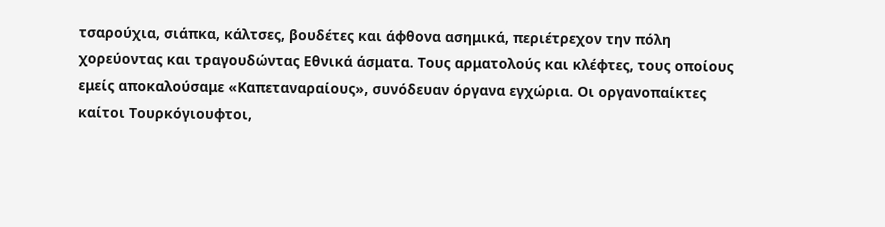τσαρούχια, σιάπκα, κάλτσες, βουδέτες και άφθονα ασημικά, περιέτρεχον την πόλη χορεύοντας και τραγουδώντας Εθνικά άσματα. Τους αρματολούς και κλέφτες, τους οποίους εμείς αποκαλούσαμε «Καπεταναραίους», συνόδευαν όργανα εγχώρια. Οι οργανοπαίκτες καίτοι Τουρκόγιουφτοι,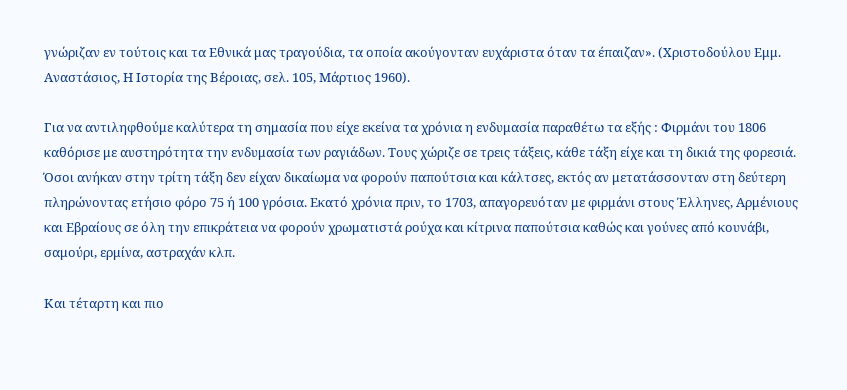γνώριζαν εν τούτοις και τα Εθνικά μας τραγούδια, τα οποία ακούγονταν ευχάριστα όταν τα έπαιζαν». (Χριστοδούλου Εμμ. Αναστάσιος, Η Ιστορία της Βέροιας, σελ. 105, Μάρτιος 1960).

Για να αντιληφθούμε καλύτερα τη σημασία που είχε εκείνα τα χρόνια η ενδυμασία παραθέτω τα εξής : Φιρμάνι του 1806 καθόρισε με αυστηρότητα την ενδυμασία των ραγιάδων. Τους χώριζε σε τρεις τάξεις, κάθε τάξη είχε και τη δικιά της φορεσιά. Όσοι ανήκαν στην τρίτη τάξη δεν είχαν δικαίωμα να φορούν παπούτσια και κάλτσες, εκτός αν μετατάσσονταν στη δεύτερη πληρώνοντας ετήσιο φόρο 75 ή 100 γρόσια. Εκατό χρόνια πριν, το 1703, απαγορευόταν με φιρμάνι στους Έλληνες, Αρμένιους και Εβραίους σε όλη την επικράτεια να φορούν χρωματιστά ρούχα και κίτρινα παπούτσια καθώς και γούνες από κουνάβι, σαμούρι, ερμίνα, αστραχάν κλπ.

Και τέταρτη και πιο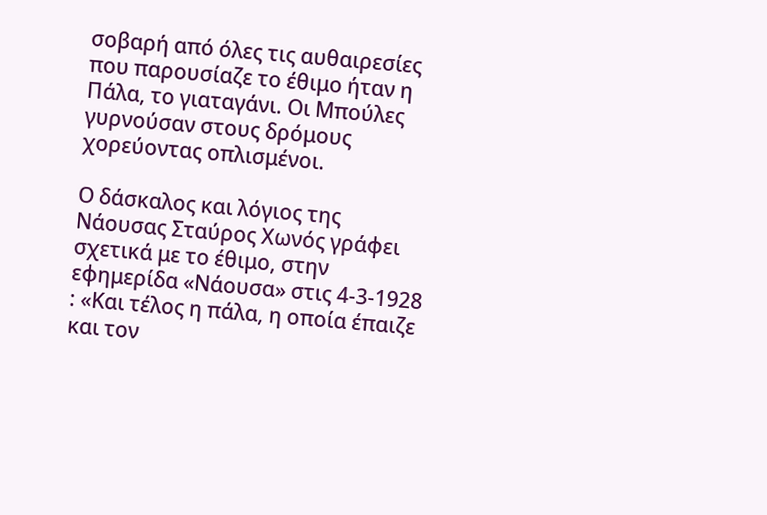σοβαρή από όλες τις αυθαιρεσίες που παρουσίαζε το έθιμο ήταν η Πάλα, το γιαταγάνι. Οι Μπούλες γυρνούσαν στους δρόμους χορεύοντας οπλισμένοι.

Ο δάσκαλος και λόγιος της Νάουσας Σταύρος Χωνός γράφει σχετικά με το έθιμο, στην εφημερίδα «Νάουσα» στις 4-3-1928 : «Και τέλος η πάλα, η οποία έπαιζε και τον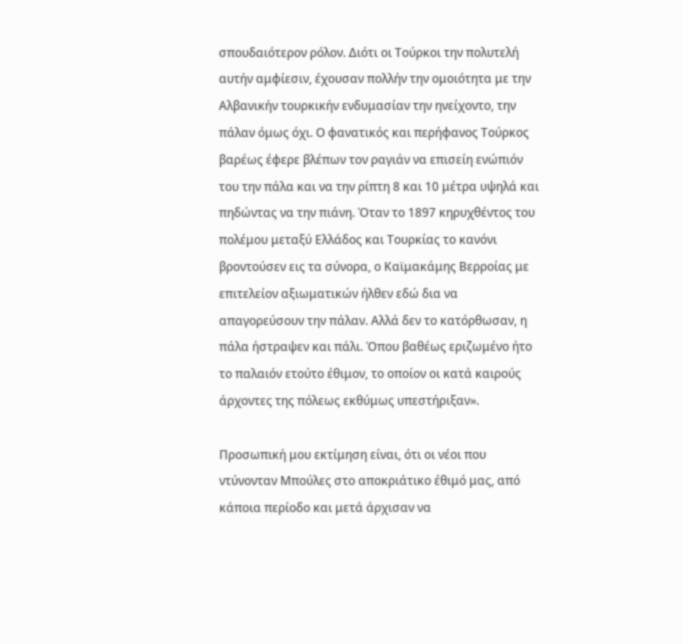σπουδαιότερον ρόλον. Διότι οι Τούρκοι την πολυτελή αυτήν αμφίεσιν, έχουσαν πολλήν την ομοιότητα με την Αλβανικήν τουρκικήν ενδυμασίαν την ηνείχοντο, την πάλαν όμως όχι. Ο φανατικός και περήφανος Τούρκος βαρέως έφερε βλέπων τον ραγιάν να επισείη ενώπιόν του την πάλα και να την ρίπτη 8 και 10 μέτρα υψηλά και πηδώντας να την πιάνη. Όταν το 1897 κηρυχθέντος του πολέμου μεταξύ Ελλάδος και Τουρκίας το κανόνι βροντούσεν εις τα σύνορα, ο Καϊμακάμης Βερροίας με επιτελείον αξιωματικών ήλθεν εδώ δια να απαγορεύσουν την πάλαν. Αλλά δεν το κατόρθωσαν, η πάλα ήστραψεν και πάλι. Όπου βαθέως εριζωμένο ήτο το παλαιόν ετούτο έθιμον, το οποίον οι κατά καιρούς άρχοντες της πόλεως εκθύμως υπεστήριξαν».

Προσωπική μου εκτίμηση είναι, ότι οι νέοι που ντύνονταν Μπούλες στο αποκριάτικο έθιμό μας, από κάποια περίοδο και μετά άρχισαν να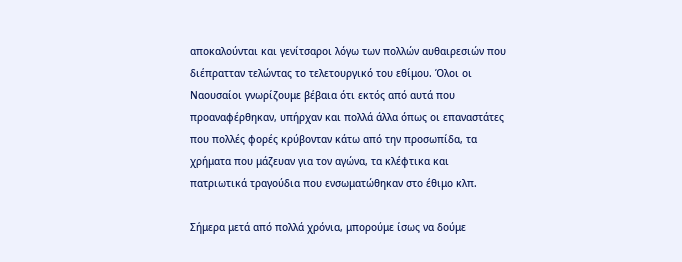αποκαλούνται και γενίτσαροι λόγω των πολλών αυθαιρεσιών που διέπρατταν τελώντας το τελετουργικό του εθίμου. Όλοι οι Ναουσαίοι γνωρίζουμε βέβαια ότι εκτός από αυτά που προαναφέρθηκαν, υπήρχαν και πολλά άλλα όπως οι επαναστάτες που πολλές φορές κρύβονταν κάτω από την προσωπίδα, τα χρήματα που μάζευαν για τον αγώνα, τα κλέφτικα και πατριωτικά τραγούδια που ενσωματώθηκαν στο έθιμο κλπ.

Σήμερα μετά από πολλά χρόνια, μπορούμε ίσως να δούμε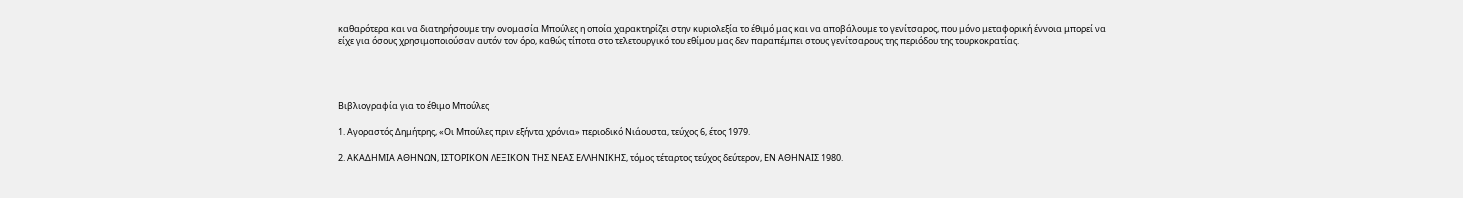καθαρότερα και να διατηρήσουμε την ονομασία Μπούλες η οποία χαρακτηρίζει στην κυριολεξία το έθιμό μας και να αποβάλουμε το γενίτσαρος, που μόνο μεταφορική έννοια μπορεί να είχε για όσους χρησιμοποιούσαν αυτόν τον όρο, καθώς τίποτα στο τελετουργικό του εθίμου μας δεν παραπέμπει στους γενίτσαρους της περιόδου της τουρκοκρατίας.




Βιβλιογραφία για το έθιμο Μπούλες

1. Αγοραστός Δημήτρης, «Οι Μπούλες πριν εξήντα χρόνια» περιοδικό Νιάουστα, τεύχος 6, έτος 1979.

2. ΑΚΑΔΗΜΙΑ ΑΘΗΝΩΝ, ΙΣΤΟΡΙΚΟΝ ΛΕΞΙΚΟΝ ΤΗΣ ΝΕΑΣ ΕΛΛΗΝΙΚΗΣ, τόμος τέταρτος τεύχος δεύτερον, ΕΝ ΑΘΗΝΑΙΣ 1980.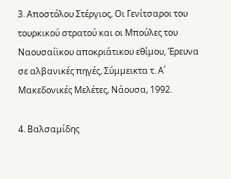3. Αποστόλου Στέργιος, Οι Γενίτσαροι του τουρκικού στρατού και οι Μπούλες του Ναουσαίϊκου αποκριάτικου εθίμου, Έρευνα σε αλβανικές πηγές, Σύμμεικτα τ. Α΄ Μακεδονικές Μελέτες, Νάουσα, 1992.

4. Βαλσαμίδης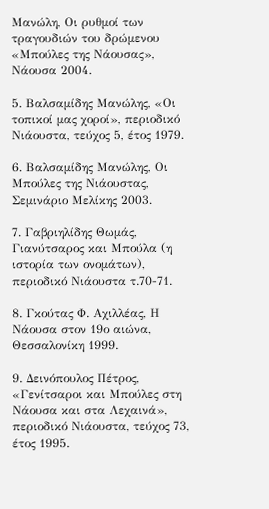Μανώλη, Οι ρυθμοί των τραγουδιών του δρώμενου «Μπούλες της Νάουσας», Νάουσα 2004.

5. Βαλσαμίδης Μανώλης, «Οι τοπικοί μας χοροί», περιοδικό Νιάουστα, τεύχος 5, έτος 1979.

6. Βαλσαμίδης Μανώλης, Οι Μπούλες της Νιάουστας, Σεμινάριο Μελίκης 2003.

7. Γαβριηλίδης Θωμάς, Γιανύτσαρος και Μπούλα (η ιστορία των ονομάτων), περιοδικό Νιάουστα τ.70-71.

8. Γκούτας Φ. Αχιλλέας, Η Νάουσα στον 19ο αιώνα, Θεσσαλονίκη 1999.

9. Δεινόπουλος Πέτρος, «Γενίτσαροι και Μπούλες στη Νάουσα και στα Λεχαινά», περιοδικό Νιάουστα, τεύχος 73, έτος 1995.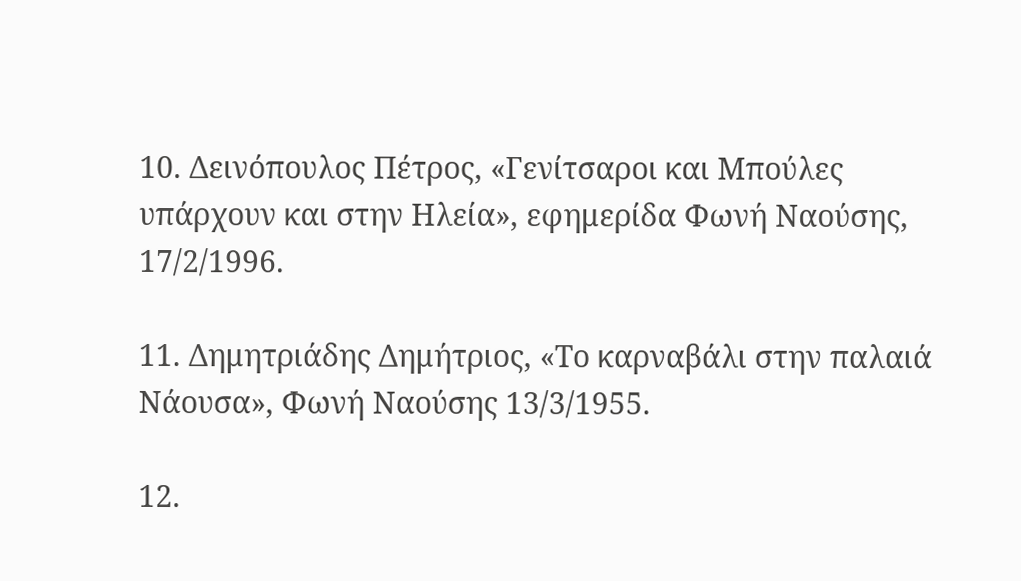10. Δεινόπουλος Πέτρος, «Γενίτσαροι και Μπούλες υπάρχουν και στην Ηλεία», εφημερίδα Φωνή Ναούσης, 17/2/1996.

11. Δημητριάδης Δημήτριος, «Το καρναβάλι στην παλαιά Νάουσα», Φωνή Ναούσης 13/3/1955.

12.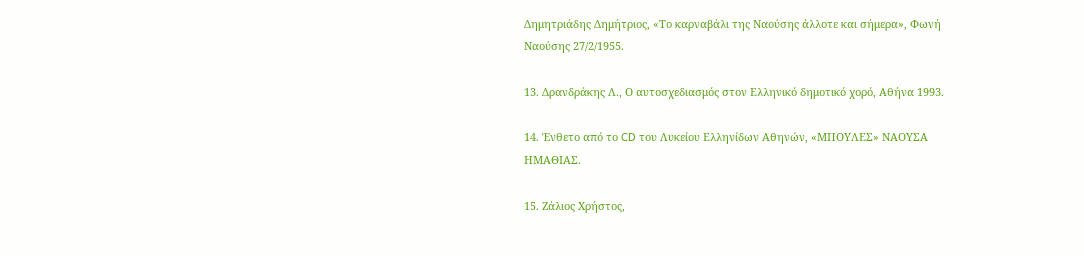Δημητριάδης Δημήτριος, «Το καρναβάλι της Ναούσης άλλοτε και σήμερα», Φωνή Ναούσης 27/2/1955.

13. Δρανδράκης Λ., Ο αυτοσχεδιασμός στον Ελληνικό δημοτικό χορό, Αθήνα 1993.

14. Ένθετο από το CD του Λυκείου Ελληνίδων Αθηνών, «ΜΠΟΥΛΕΣ» ΝΑΟΥΣΑ ΗΜΑΘΙΑΣ.

15. Ζάλιος Χρήστος,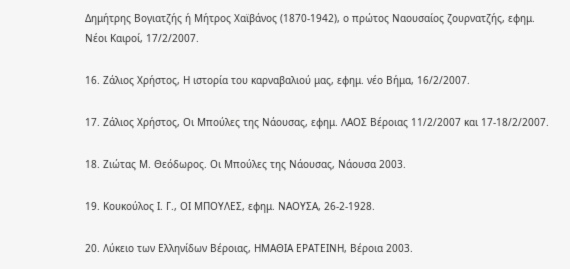Δημήτρης Βογιατζής ή Μήτρος Χαϊβάνος (1870-1942), ο πρώτος Ναουσαίος ζουρνατζής, εφημ. Νέοι Καιροί, 17/2/2007.

16. Ζάλιος Χρήστος, Η ιστορία του καρναβαλιού μας, εφημ. νέο Βήμα, 16/2/2007.

17. Ζάλιος Χρήστος, Οι Μπούλες της Νάουσας, εφημ. ΛΑΟΣ Βέροιας 11/2/2007 και 17-18/2/2007.

18. Ζιώτας Μ. Θεόδωρος. Οι Μπούλες της Νάουσας, Νάουσα 2003.

19. Κουκούλος Ι. Γ., ΟΙ ΜΠΟΥΛΕΣ, εφημ. ΝΑΟΥΣΑ, 26-2-1928.

20. Λύκειο των Ελληνίδων Βέροιας, ΗΜΑΘΙΑ ΕΡΑΤΕΙΝΗ, Βέροια 2003.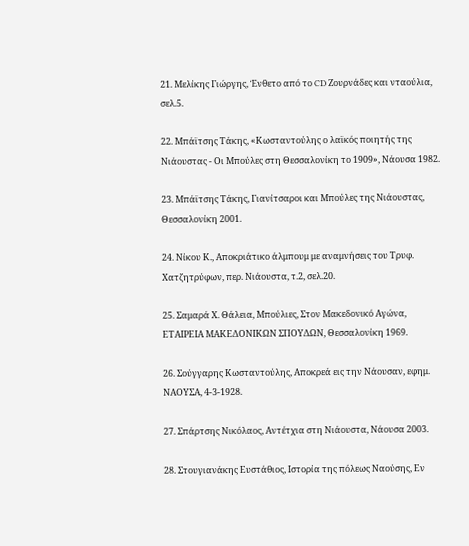21. Μελίκης Γιώργης, Ένθετο από το CD Ζουρνάδες και νταούλια, σελ.5.

22. Μπάϊτσης Τάκης, «Κωσταντούλης ο λαϊκός ποιητής της Νιάουστας - Οι Μπούλες στη Θεσσαλονίκη το 1909», Νάουσα 1982.

23. Μπάϊτσης Τάκης, Γιανίτσαροι και Μπούλες της Νιάουστας, Θεσσαλονίκη 2001.

24. Νίκου Κ., Αποκριάτικο άλμπουμ με αναμνήσεις του Τρυφ. Χατζητρύφων, περ. Νιάουστα, τ.2, σελ.20.

25. Σαμαρά Χ. Θάλεια, Μπούλιες, Στον Μακεδονικό Αγώνα, ΕΤΑΙΡΕΙΑ ΜΑΚΕΔΟΝΙΚΩΝ ΣΠΟΥΔΩΝ, Θεσσαλονίκη 1969.

26. Σούγγαρης Κωσταντούλης, Αποκρεά εις την Νάουσαν, εφημ. ΝΑΟΥΣΑ, 4-3-1928.

27. Σπάρτσης Νικόλαος, Αντέτχια στη Νιάουστα, Νάουσα 2003.

28. Στουγιανάκης Ευστάθιος, Ιστορία της πόλεως Ναούσης, Εν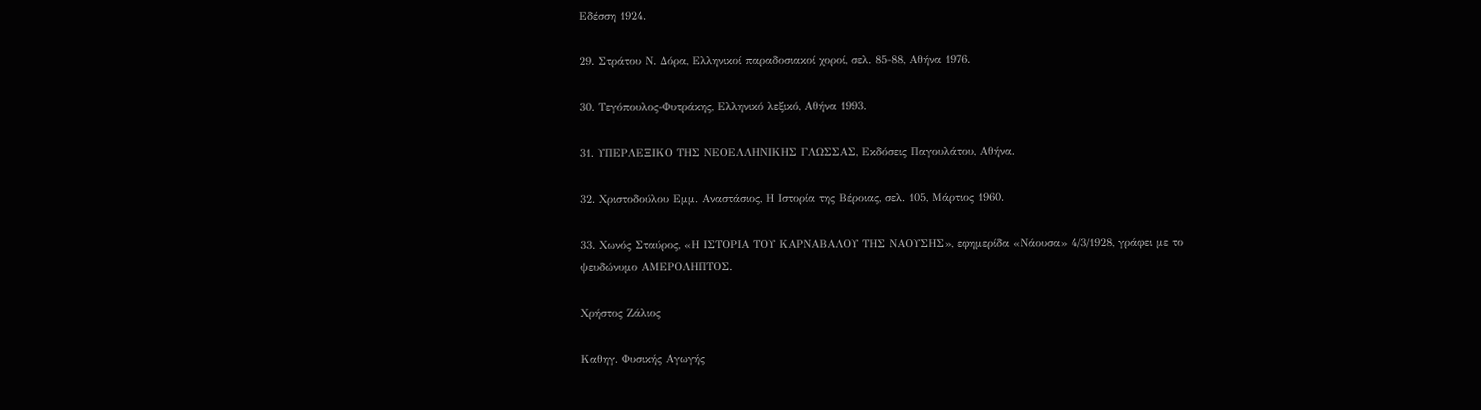Εδέσση 1924.

29. Στράτου Ν. Δόρα, Ελληνικοί παραδοσιακοί χοροί, σελ. 85-88, Αθήνα 1976.

30. Τεγόπουλος-Φυτράκης, Ελληνικό λεξικό, Αθήνα 1993.

31. ΥΠΕΡΛΕΞΙΚΟ ΤΗΣ ΝΕΟΕΛΛΗΝΙΚΗΣ ΓΛΩΣΣΑΣ, Εκδόσεις Παγουλάτου, Αθήνα.

32. Χριστοδούλου Εμμ. Αναστάσιος, Η Ιστορία της Βέροιας, σελ. 105, Μάρτιος 1960.

33. Χωνός Σταύρος, «Η ΙΣΤΟΡΙΑ ΤΟΥ ΚΑΡΝΑΒΑΛΟΥ ΤΗΣ ΝΑΟΥΣΗΣ», εφημερίδα «Νάουσα» 4/3/1928, γράφει με το ψευδώνυμο ΑΜΕΡΟΛΗΠΤΟΣ.

Χρήστος Ζάλιος

Καθηγ. Φυσικής Αγωγής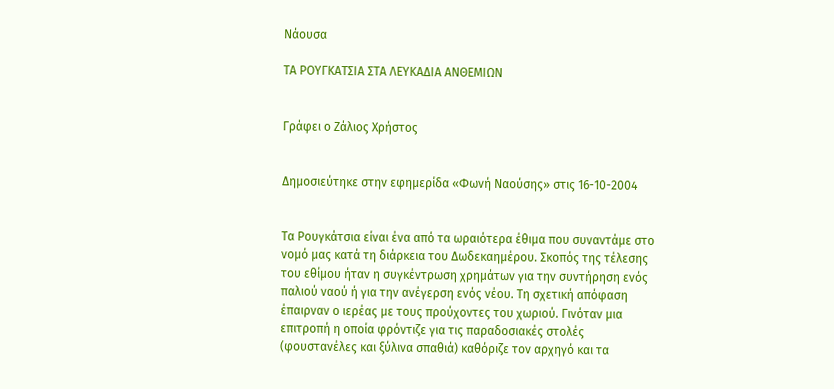Νάουσα

ΤΑ ΡΟΥΓΚΑΤΣΙΑ ΣΤΑ ΛΕΥΚΑΔΙΑ ΑΝΘΕΜΙΩΝ


Γράφει ο Ζάλιος Χρήστος


Δημοσιεύτηκε στην εφημερίδα «Φωνή Ναούσης» στις 16-10-2004


Τα Ρουγκάτσια είναι ένα από τα ωραιότερα έθιμα που συναντάμε στο νομό μας κατά τη διάρκεια του Δωδεκαημέρου. Σκοπός της τέλεσης του εθίμου ήταν η συγκέντρωση χρημάτων για την συντήρηση ενός παλιού ναού ή για την ανέγερση ενός νέου. Τη σχετική απόφαση έπαιρναν ο ιερέας με τους προύχοντες του χωριού. Γινόταν μια επιτροπή η οποία φρόντιζε για τις παραδοσιακές στολές (φουστανέλες και ξύλινα σπαθιά) καθόριζε τον αρχηγό και τα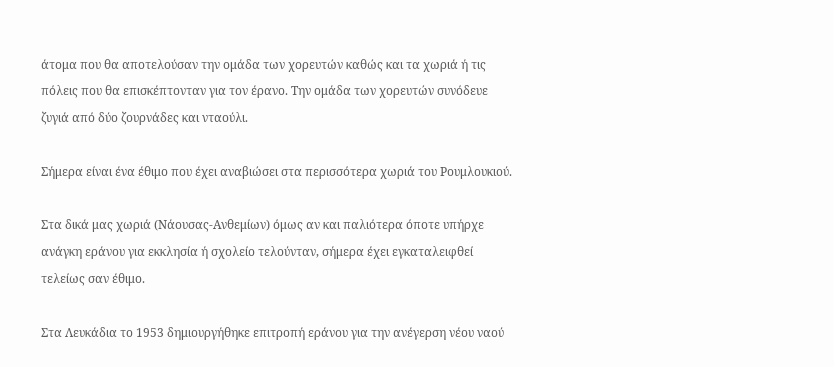άτομα που θα αποτελούσαν την ομάδα των χορευτών καθώς και τα χωριά ή τις πόλεις που θα επισκέπτονταν για τον έρανο. Την ομάδα των χορευτών συνόδευε ζυγιά από δύο ζουρνάδες και νταούλι.

Σήμερα είναι ένα έθιμο που έχει αναβιώσει στα περισσότερα χωριά του Ρουμλουκιού.

Στα δικά μας χωριά (Νάουσας-Ανθεμίων) όμως αν και παλιότερα όποτε υπήρχε ανάγκη εράνου για εκκλησία ή σχολείο τελούνταν, σήμερα έχει εγκαταλειφθεί τελείως σαν έθιμο.

Στα Λευκάδια το 1953 δημιουργήθηκε επιτροπή εράνου για την ανέγερση νέου ναού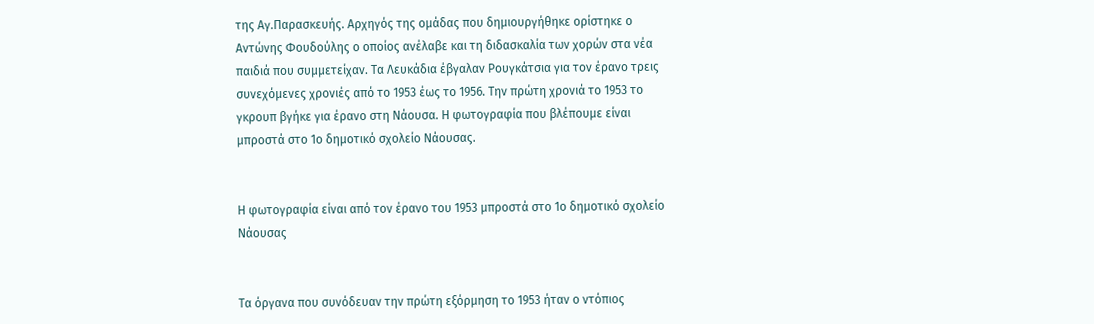της Αγ.Παρασκευής. Αρχηγός της ομάδας που δημιουργήθηκε ορίστηκε ο Αντώνης Φουδούλης ο οποίος ανέλαβε και τη διδασκαλία των χορών στα νέα παιδιά που συμμετείχαν. Τα Λευκάδια έβγαλαν Ρουγκάτσια για τον έρανο τρεις συνεχόμενες χρονιές από το 1953 έως το 1956. Την πρώτη χρονιά το 1953 το γκρουπ βγήκε για έρανο στη Νάουσα. Η φωτογραφία που βλέπουμε είναι μπροστά στο 1ο δημοτικό σχολείο Νάουσας.


Η φωτογραφία είναι από τον έρανο του 1953 μπροστά στο 1ο δημοτικό σχολείο Νάουσας


Τα όργανα που συνόδευαν την πρώτη εξόρμηση το 1953 ήταν ο ντόπιος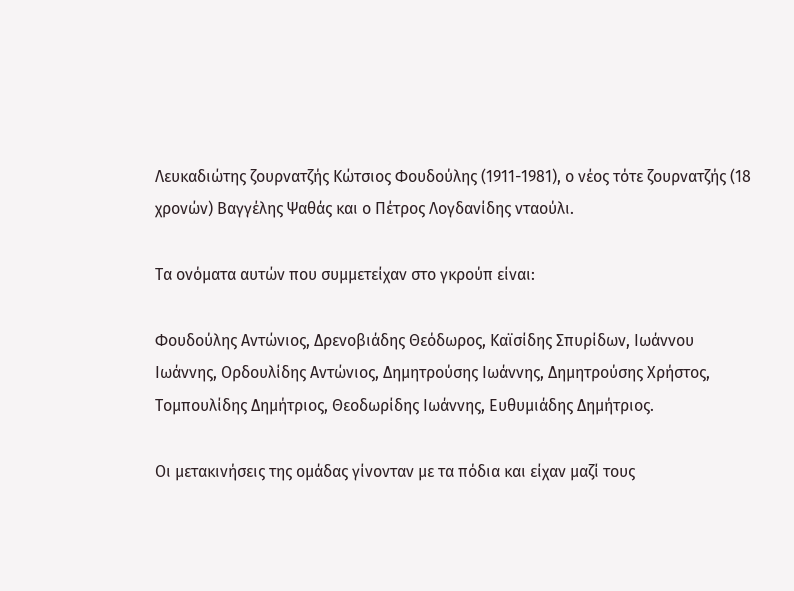Λευκαδιώτης ζουρνατζής Κώτσιος Φουδούλης (1911-1981), ο νέος τότε ζουρνατζής (18 χρονών) Βαγγέλης Ψαθάς και ο Πέτρος Λογδανίδης νταούλι.

Τα ονόματα αυτών που συμμετείχαν στο γκρούπ είναι:

Φουδούλης Αντώνιος, Δρενοβιάδης Θεόδωρος, Καϊσίδης Σπυρίδων, Ιωάννου Ιωάννης, Ορδουλίδης Αντώνιος, Δημητρούσης Ιωάννης, Δημητρούσης Χρήστος, Τομπουλίδης Δημήτριος, Θεοδωρίδης Ιωάννης, Ευθυμιάδης Δημήτριος.

Οι μετακινήσεις της ομάδας γίνονταν με τα πόδια και είχαν μαζί τους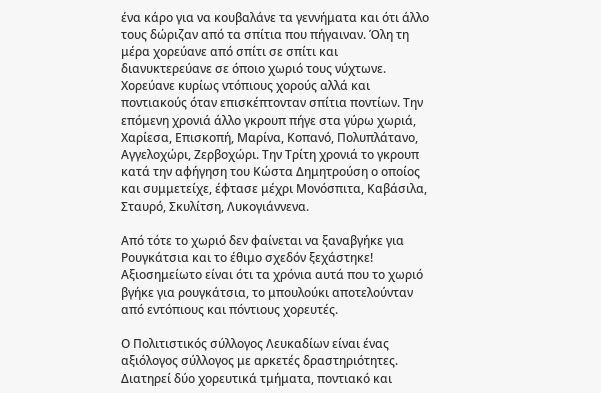ένα κάρο για να κουβαλάνε τα γεννήματα και ότι άλλο τους δώριζαν από τα σπίτια που πήγαιναν. Όλη τη μέρα χορεύανε από σπίτι σε σπίτι και διανυκτερεύανε σε όποιο χωριό τους νύχτωνε. Χορεύανε κυρίως ντόπιους χορούς αλλά και ποντιακούς όταν επισκέπτονταν σπίτια ποντίων. Την επόμενη χρονιά άλλο γκρουπ πήγε στα γύρω χωριά, Χαρίεσα, Επισκοπή, Μαρίνα, Κοπανό, Πολυπλάτανο, Αγγελοχώρι, Ζερβοχώρι. Την Τρίτη χρονιά το γκρουπ κατά την αφήγηση του Κώστα Δημητρούση ο οποίος και συμμετείχε, έφτασε μέχρι Μονόσπιτα, Καβάσιλα, Σταυρό, Σκυλίτση, Λυκογιάννενα.

Από τότε το χωριό δεν φαίνεται να ξαναβγήκε για Ρουγκάτσια και το έθιμο σχεδόν ξεχάστηκε! Αξιοσημείωτο είναι ότι τα χρόνια αυτά που το χωριό βγήκε για ρουγκάτσια, το μπουλούκι αποτελούνταν από εντόπιους και πόντιους χορευτές.

Ο Πολιτιστικός σύλλογος Λευκαδίων είναι ένας αξιόλογος σύλλογος με αρκετές δραστηριότητες. Διατηρεί δύο χορευτικά τμήματα, ποντιακό και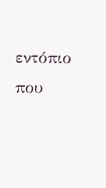εντόπιο που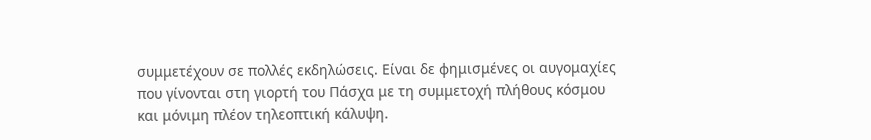συμμετέχουν σε πολλές εκδηλώσεις. Είναι δε φημισμένες οι αυγομαχίες που γίνονται στη γιορτή του Πάσχα με τη συμμετοχή πλήθους κόσμου και μόνιμη πλέον τηλεοπτική κάλυψη.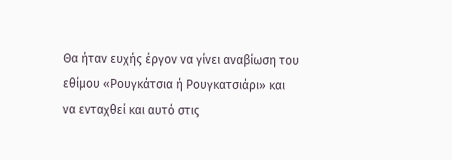Θα ήταν ευχής έργον να γίνει αναβίωση του εθίμου «Ρουγκάτσια ή Ρουγκατσιάρι» και να ενταχθεί και αυτό στις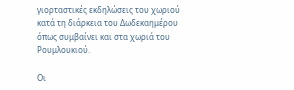γιορταστικές εκδηλώσεις του χωριού κατά τη διάρκεια του Δωδεκαημέρου όπως συμβαίνει και στα χωριά του Ρουμλουκιού.

Οι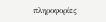πληροφορίες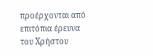προέρχονται από επιτόπια έρευνα του Χρήστου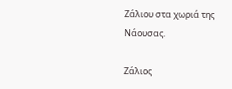Ζάλιου στα χωριά της Νάουσας.

Ζάλιος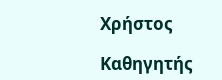Χρήστος

Καθηγητής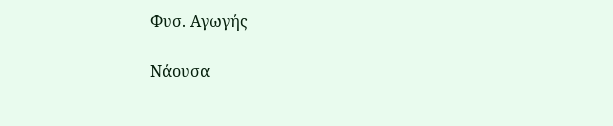Φυσ. Αγωγής

Νάουσα